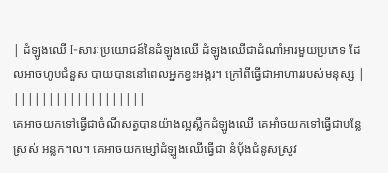| ដំឡូងឈើ I-សារៈប្រយោជន៍នៃដំឡូងឈើ ដំឡូងឈើជាដំណាំអារមួយប្រភេទ ដែលអាចហូបជំនួស បាយបាននៅពេលអ្នកខ្វះអង្ករ។ ក្រៅពីធ្វើជាអាហាររបស់មនុស្ស | |||||||||||||||||||
គេអាចយកទៅធ្វើជាចំណីសត្វបានយ៉ាងល្អស្លឹកដំឡូងឈើ គេអាំចយកទៅធ្វើជាបន្លែស្រស់ អន្លក។ល។ គេអាចយកម្សៅដំឡូងឈើធ្វើជា នំបុ័ងជំនូសស្រូវ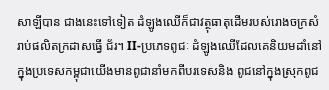សាឡីបាន ជាងនេះទៅទៀត ដំឡូងឈើក៏ជាវត្ថុធាតុដើមរបស់រោងចក្រសំរាប់ផលិតក្រដាសធ្វើ ជ័រ។ II-ប្រភេទពូជៈ ដំឡូងឈើដែលគេនិយមដាំនៅក្នុងប្រទេសកម្ពុជាយើងមានពូជានាំមកពីបរទេសនិង ពូជនៅក្នុងស្រុកពូជ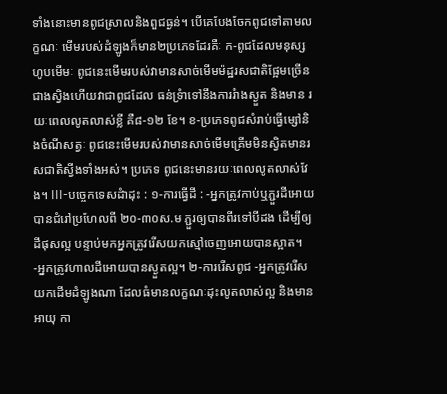ទាំងនោះមានពូជស្រាលនិងពួជធ្ងន់។ បើគេបែងចែកពូជទៅតាមលក្ខណៈ មើមរបស់ដំឡូងក៏មាន២ប្រភេទដែរគឺៈ ក-ពូជដែលមនុស្សហូបមើមៈ ពូជនេះមើមរបស់វាមានសាច់មើមម៉ដ្ឋរសជាតិផ្អែមច្រើនជាងស្វិងហើយវាជាពូជដែល ធន់ទ្រំាទៅនឹងការរំាងស្ងួត និងមាន រយៈពេលលូតលាស់ខ្លី គឺ៨-១២ ខែ។ ខ-ប្រភេទពូជសំរាប់ធ្វើម្សៅនិងចំណីសត្វៈ ពូជនេះមើមរបស់វាមានសាច់មើមគ្រើមមិនស្វិតមានរសជាតិស្វីងទាំងអស់។ ប្រភេទ ពូជនេះមានរយៈពេលលូតលាស់វែង។ III-បច្ចេកទេសដំាដុះ : ១-ការធ្វើដី : -អ្នកត្រូវកាប់ឬភ្ជួរដីអោយបានជំរៅប្រហែលពី ២០-៣០ស.ម ភ្ជួរឲ្យបានពីរទៅបីដង ដើម្បីឲ្យដីផុសល្អ បន្ទាប់មកអ្នកត្រូវរើសយកស្មៅចេញអោយបានស្អាត។ -អ្នកត្រូវហាលដីអោយបានស្ងួតល្អ។ ២-ការរើសពូជ -អ្នកត្រូវរើសយកដើមដំឡូងណា ដែលធំមានលក្ខណៈដុះលូតលាស់ល្អ និងមានអាយុ កា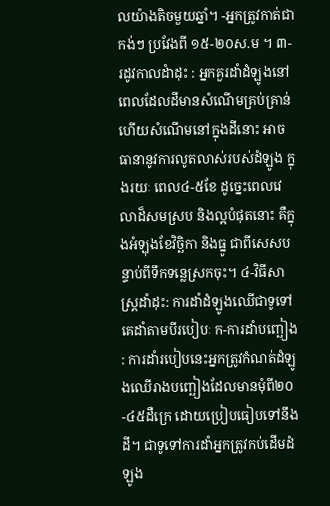លយ៉ាងតិចមួយឆ្នាំ។ -អ្នកត្រូវកាត់ជាកង់ៗ ប្រវែងពី ១៥-២០ស.ម ។ ៣-រដូវកាលដំាដុះ : អ្នកគួរដាំដំឡូងនៅពេលដែលដីមានសំណើមគ្រប់គ្រាន់ ហើយសំណើមនៅក្នុងដីនោះ អាចធានានូវការលូតលាស់របស់ដំឡូង ក្នុងរយៈ ពេល៤-៥ខែ ដូច្នេះពេលវេលាដ៏សមស្រប និងល្អបំផុតនោះ គឺក្នុងអំឡុងខែវិច្ឆិកា និងធ្នូ ជាពីសេសបន្ទាប់ពីទឹកទន្លេស្រកចុះ។ ៤-វិធីសាស្រ្តដាំដុះ: ការដាំដំឡូងឈើជាទូទៅគេដាំតាមបីរបៀបៈ ក-ការដាំបញ្ឆៀង : ការដាំរបៀបនេះអ្នកត្រូវកំណត់ដំឡូងឈើរាងបញ្ឆៀងដែលមានមុំពី២០-៤៥ដឺក្រេ ដោយប្រៀបធៀបទៅនឹងដី។ ជាទូទៅការដាំអ្នកត្រូវកប់ដើមដំឡូង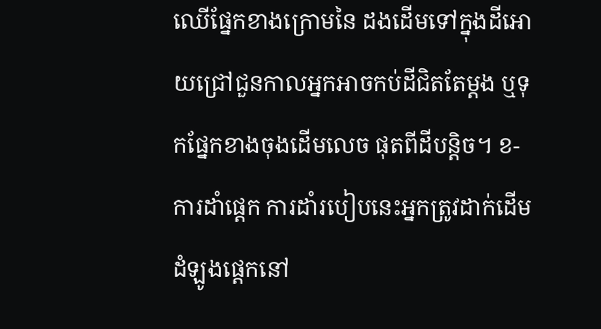ឈើផ្នែកខាងក្រោមនៃ ដងដើមទៅក្នុងដីអោយជ្រៅជួនកាលអ្នកអាចកប់ដីជិតតែម្តង ឬទុកផ្នែកខាងចុងដើមលេច ផុតពីដីបន្តិច។ ខ-ការដាំផ្តេក ការដាំរបៀបនេះអ្នកត្រូវដាក់ដើមដំឡូងផ្តេកនៅ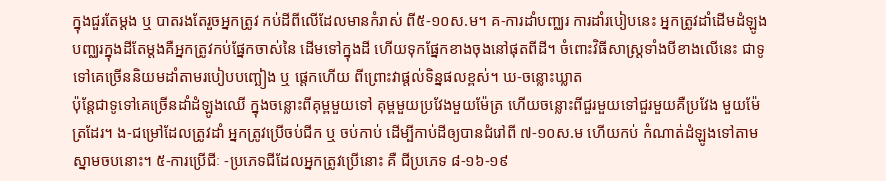ក្នុងជួរតែម្តង ឬ បាតរងតែរួចអ្នកត្រូវ កប់ដីពីលើដែលមានកំរាស់ ពី៥-១០ស.ម។ គ-ការដាំបញ្ឈរ ការដាំរបៀបនេះ អ្នកត្រូវដាំដើមដំឡូងបញ្ឈរក្នុងដីតែម្តងគឺអ្នកត្រូវកប់ផ្នែកចាស់នៃ ដើមទៅក្នុងដី ហើយទុកផ្នែកខាងចុងនៅផុតពីដី។ ចំពោះវិធីសាស្ត្រទាំងបីខាងលើនេះ ជាទូទៅគេច្រើននិយមដាំតាមរបៀបបញ្ឆៀង ឬ ផ្តេកហើយ ពីព្រោះវាផ្តល់ទិន្នផលខ្ពស់។ ឃ-ចន្លោះឃ្លាត
ប៉ុន្តែជាទូទៅគេច្រើនដាំដំឡូងឈើ ក្នុងចន្លោះពីគុម្ពមួយទៅ គុម្ពមួយប្រវែងមួយម៉ែត្រ ហើយចន្លោះពីជួរមួយទៅជួរមួយគឺប្រវែង មួយម៉ែត្រដែរ។ ង-ជម្រៅដែលត្រូវដាំ អ្នកត្រូវប្រើចប់ជីក ឬ ចប់កាប់ ដើម្បីកាប់ដីឲ្យបានជំរៅពី ៧-១០ស.ម ហើយកប់ កំណាត់ដំឡូងទៅតាមស្នាមចបនោះ។ ៥-ការប្រើជីៈ -ប្រភេទជីដែលអ្នកត្រូវប្រើនោះ គឺ ជីប្រភេទ ៨-១៦-១៩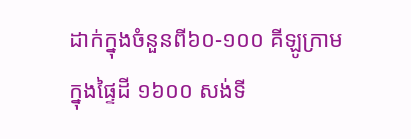ដាក់ក្នុងចំនួនពី៦០-១០០ គីឡូក្រាមក្នុងផ្ទៃដី ១៦០០ សង់ទី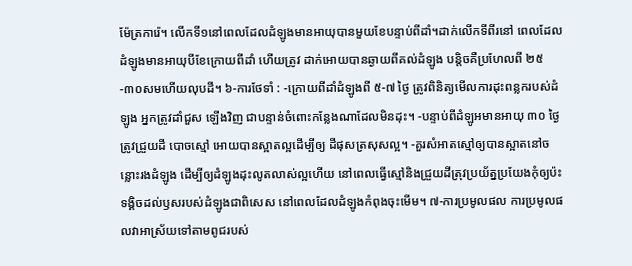ម៉ែត្រការ៉េ។ លើកទី១នៅពេលដែលដំឡូងមានអាយុបានមួយខែបន្ទាប់ពីដាំ។ដាក់លើកទីពីរនៅ ពេលដែលដំឡូងមានអាយុបីខែក្រោយពីដាំ ហើយត្រូវ ដាក់អោយបានឆ្ងាយពីគល់ដំឡូង បន្តិចគឺប្រហែលពី ២៥-៣០សមហើយលុបដី។ ៦-ការថែទាំ : -ក្រោយពីដាំដំឡូងពី ៥-៧ ថ្ងៃ ត្រូវពិនិត្យមើលការដុះពន្លករបស់ដំឡូង អ្នកត្រូវដាំជួស ឡើងវិញ ជាបន្ទាន់ចំពោះកន្លែងណាដែលមិនដុះ។ -បន្ទាប់ពីដំឡូអមានអាយុ ៣០ ថ្ងៃ ត្រូវជ្រួយដី បោចស្មៅ អោយបានស្អាតល្អដើម្បីឲ្យ ដីផុសត្រសុសល្អ។ -គួរសំអាតស្មៅឲ្យបានស្អាតនៅចន្លោះរងដំឡូង ដើម្បីឲ្យដំឡូងដុះលូតលាស់ល្អហើយ នៅពេលធ្វើស្មៅនិងជ្រួយដីត្រុវប្រយ័ត្នប្រយែងកុំឲ្យប៉ះទង្គិចដល់ឫសរបស់ដំឡូងជាពិសេស នៅពេលដែលដំឡូងកំពុងចុះមើម។ ៧-ការប្រមូលផល ការប្រមូលផលវាអាស្រ័យទៅតាមពូជរបស់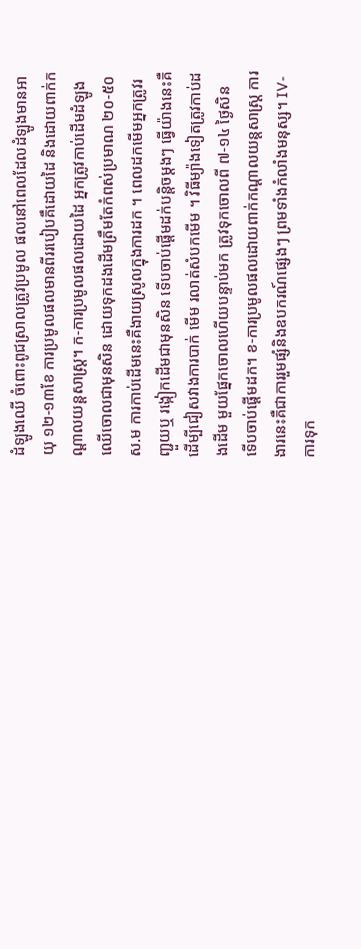ដំឡូងឈើ ចំពោះពូជស្រាលត្រូវប្រមូល ផលនៅពេលដែលដំឡូងមានអាយុ ១២-១៣ខែ ការប្រមូលផលមានពីររបៀបគឹដោយដៃ និងដោយពាក់កណ្តាលយន្តសាស្ត្រ។ ក-ការប្រមូលផលដោយដៃ អ្នកត្រូវកាប់ដើមដំឡូងឈើចោលជាមុនសិន ដោយទុកដងដើមត្រឹមតែកំពស់ប្រមាណ ២០-៥០ស.ម ការកាប់ដើមនេះគឺងាយស្រូលក្នុងការដក ។ ពេលដកមើមអ្នកត្រូវរញ្ជួយឬ រង្កៀកដើមជាមុនសិន ទើបចាប់ផ្តើមដក់បន្តិចម្តងៗ ធ្វើយ៉ាងនេះគឺដើម្បីជៀសវាងការបាក់ មើម រលាត់សំបកមើម ។ វិធីម្យ៉ាងទៀតត្រូវកាប់ដងដើម មួយផ្នែកចោលហើយបន្ទាប់មក ត្រូវទុកចោលពី ៧-១៤ ថ្ងៃសិន ទើបចាប់ផ្តើមដក។ ខ-ការប្រមូលផលដោយពាក់កណ្តាលយន្តសាស្ត្រ ការងារនេះគឺជាការរួមផ្សំនិងឧបករណ៍ផ្សេងៗ ព្រមទាំងកំលាំងមនុស្ស។ IV-ការទុក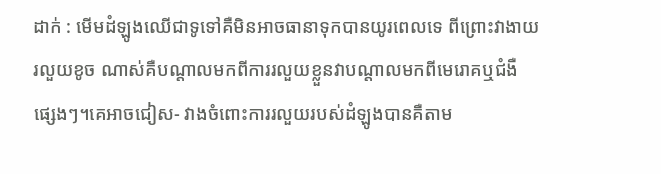ដាក់ : មើមដំឡូងឈើជាទូទៅគឺមិនអាចធានាទុកបានយូរពេលទេ ពីព្រោះវាងាយរលួយខូច ណាស់គឺបណ្តាលមកពីការរលួយខ្លួនវាបណ្តាលមកពីមេរោគឬជំងឺផ្សេងៗ។គេអាចជៀស- វាងចំពោះការរលួយរបស់ដំឡូងបានគឺតាម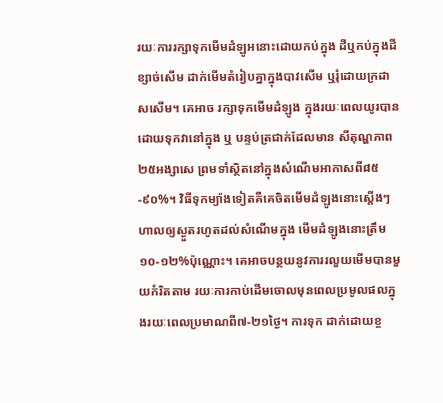រយៈការរក្សាទុកមើមដំឡូអនោះដោយកប់ក្នុង ដីឬកប់ក្នុងដីខ្សាច់សើម ដាក់មើមតំរៀបគ្នាក្នុងបាវសើម ឬរុំដោយក្រដាសសើម។ គេអាច រក្សាទុកមើមដំឡូង ក្នុងរយៈពេលយូរបានដោយទុកវានៅក្នុង ឬ បន្ទប់ត្រជាក់ដែលមាន សីតុណ្ហភាព២៥អង្សាសេ ព្រមទាំស្ថិតនៅក្នុងសំណើមអាកាសពី៨៥-៩០%។ វិធីទុកម្យ៉ាងទៀតគឺគេចិតមើមដំឡូងនោះស្តើងៗ ហាលឲ្យស្ងួតរហូតដល់សំណើមក្នុង មើមដំឡូងនោះត្រឹម១០-១២%ប៉ុណ្ណោះ។ គេអាចបន្ថយនូវការរលួយមើមបានមួយកំរិតតាម រយៈការកាប់ដើមចោលមុនពេលប្រមូលផលក្នុងរយៈពេលប្រមាណពី៧-២១ថ្ងៃ។ ការទុក ដាក់ដោយខ្ច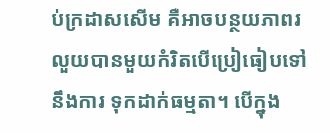ប់ក្រដាសសើម គឺអាចបន្ថយភាពរលួយបានមួយកំរិតបើប្រៀធៀបទៅនឹងការ ទុកដាក់ធម្មតា។ បើក្នុង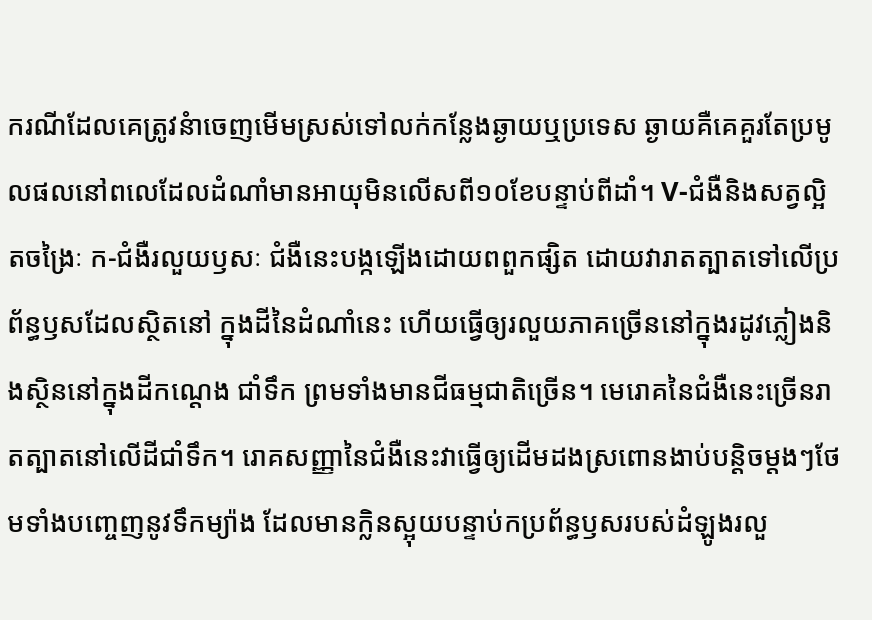ករណីដែលគេត្រូវនំាចេញមើមស្រស់ទៅលក់កន្លែងឆ្ងាយឬប្រទេស ឆ្ងាយគឺគេគួរតែប្រមូលផលនៅពលេដែលដំណាំមានអាយុមិនលើសពី១០ខែបន្ទាប់ពីដាំ។ V-ជំងឺនិងសត្វល្អិតចង្រៃៈ ក-ជំងឺរលួយឫសៈ ជំងឺនេះបង្កឡើងដោយពពួកផ្សិត ដោយវារាតត្បាតទៅលើប្រព័ន្ធឫសដែលស្ថិតនៅ ក្នុងដីនៃដំណាំនេះ ហើយធ្វើឲ្យរលួយភាគច្រើននៅក្នុងរដូវភ្លៀងនិងស្ថិននៅក្នុងដីកណ្តេង ជាំទឹក ព្រមទាំងមានជីធម្មជាតិច្រើន។ មេរោគនៃជំងឺនេះច្រើនរាតត្បាតនៅលើដីជាំទឹក។ រោគសញ្ញានៃជំងឺនេះវាធ្វើឲ្យដើមដងស្រពោនងាប់បន្តិចម្តងៗថែមទាំងបញ្ចេញនូវទឹកម្យ៉ាង ដែលមានក្លិនស្អុយបន្ទាប់កប្រព័ន្ធឫសរបស់ដំឡូងរលួ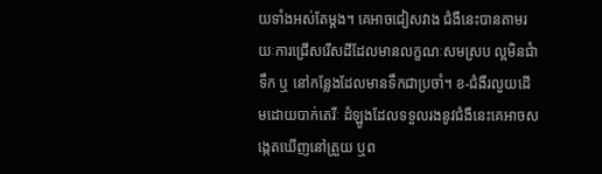យទាំងអស់តែម្តង។ គេអាចជៀសវាង ជំងឺនេះបានតាមរយៈការជ្រើសរើសដីដែលមានលក្ខណៈសមស្រប ល្អមិនជំាទឹក ឬ នៅកន្លែងដែលមានទឹកជាប្រចាំ។ ខ-ជំងឺរលួយដើមដោយបាក់តេរីៈ ដំឡូងដែលទទួលរងនូវជំងឺនេះគេអាចសង្កេតឃើញនៅត្រួយ ឬព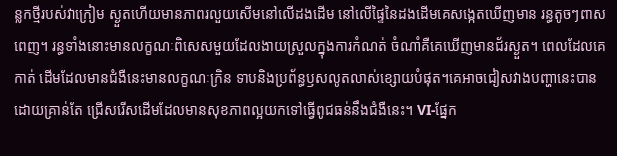ន្លកថ្មីរបស់វាក្រៀម ស្ងួតហើយមានភាពរលួយសើមនៅលើដងដើម នៅលើផ្ទៃនៃដងដើមគេសង្កេតឃើញមាន រន្ធតូចៗពាសពេញ។ រន្ធទាំងនោះមានលក្ខណៈពិសេសមួយដែលងាយស្រួលក្នុងការកំណត់ ចំណាំគឺគេឃើញមានជ័រស្ងួត។ ពេលដែលគេកាត់ ដើមដែលមានជំងឺនេះមានលក្ខណៈក្រិន ទាបនិងប្រព័ន្ធឫសលូតលាស់ខ្សោយបំផុត។គេអាចជៀសវាងបញ្ហានេះបានដោយគ្រាន់តែ ជ្រើសរើសដើមដែលមានសុខភាពល្អយកទៅធ្វើពូជធន់នឹងជំងឺនេះ។ VI-ផ្នែក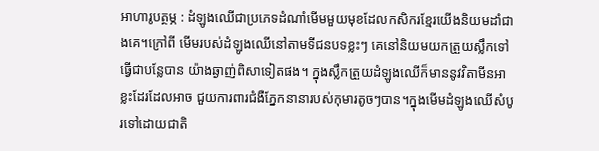អាហារូបត្ថម្ភ : ដំឡូងឈើជាប្រភេទដំណាំមើមមួយមុខដែលកសិករខ្មែរយើងនិយមដាំជាងគេ។ក្រៅពី មើមរបស់ដំឡូងឈើនៅតាមទីជនបទខ្លះៗ គេនៅនិយមយកត្រួយស្លឹកទៅធ្វើជាបន្លែបាន យ៉ាងឆ្ងាញ់ពិសាទៀតផង។ ក្នុងស្លឹកត្រួយដំឡូងឈើក៏មាននូវវិតាមីនអាខ្លះដែរដែលអាច ជួយការពារជំងឺភ្នែកនានារបស់កុមារតូចៗបាន។ក្នុងមើមដំឡូងឈើសំបូរទៅដោយជាតិ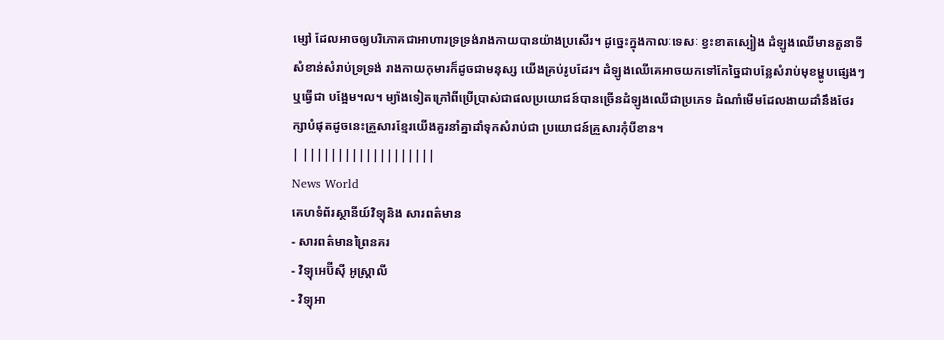ម្សៅ ដែលអាចឲ្យបរិភោគជាអាហារទ្រទ្រង់រាងកាយបានយ៉ាងប្រសើរ។ ដូច្នេះក្នុងកាលៈទេសៈ ខ្វះខាតស្បៀង ដំឡូងឈើមានតួនាទីសំខាន់សំរាប់ទ្រទ្រង់ រាងកាយកុមារក៏ដូចជាមនុស្ស យើងគ្រប់រូបដែរ។ ដំឡូងឈើគេអាចយកទៅកែច្នៃជាបន្លែសំរាប់មុខម្ហូបផ្សេងៗ ឬធ្វើជា បង្អែម។ល។ ម្យ៉ាងទៀតក្រៅពីប្រើប្រាស់ជាផលប្រយោជន៍បានច្រើនដំឡូងឈើជាប្រភេទ ដំណាំមើមដែលងាយដាំនឹងថែរក្សាបំផុតដូចនេះគ្រួសារខ្មែរយើងគួរនាំគ្នាដាំទុកសំរាប់ជា ប្រយោជន៍គ្រួសារកុំបីខាន។
| |||||||||||||||||||
News World
គេហទំព័រស្ថានីយ៍វិទ្យុនិង សារពត៌មាន
- សារពត៌មានព្រៃនគរ
- វិទ្យុអេប៊ីស៊ី អូស្រ្តាលី
- វិទ្យុអា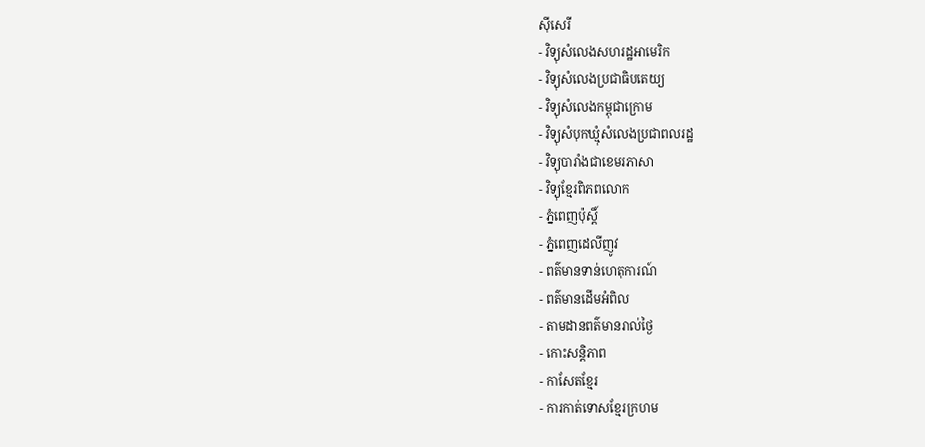ស៊ីសេរី
- វិទ្យុសំលេងសហរដ្ឋអាមេរិក
- វិទ្យុសំលេងប្រជាធិបតេយ្យ
- វិទ្យុសំលេងកម្ពុជាក្រោម
- វិទ្យុសំបុកឃ្មុំសំលេងប្រជាពលរដ្ឋ
- វិទ្យុបារាំងជាខេមរភាសា
- វិទ្យុខ្មែរពិភពលោក
- ភ្នំពេញប៉ុស្តិ៍
- ភ្នំពេញដេលីញូវ
- ពត៌មានទាន់ហេតុការណ៍
- ពត៌មានដើមអំពិល
- តាមដានពត៌មានរាល់ថ្ងៃ
- កោះសន្តិភាព
- កាសែតខ្មែរ
- ការកាត់ទោសខ្មែរក្រហម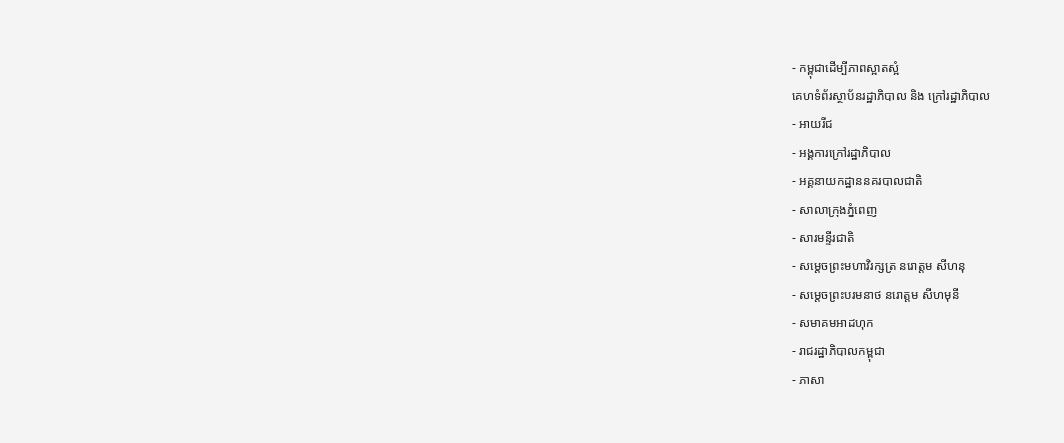- កម្ពុជាដើម្បីភាពស្អាតស្អំ
គេហទំព័រស្ថាប័នរដ្ឋាភិបាល និង ក្រៅរដ្ឋាភិបាល
- អាយរីជ
- អង្គការក្រៅរដ្ឋាភិបាល
- អគ្គនាយកដ្ឋាននគរបាលជាតិ
- សាលាក្រុងភ្នំពេញ
- សារមន្ទីរជាតិ
- សម្តេចព្រះមហាវិរក្សត្រ នរោត្តម សីហនុ
- សម្តេចព្រះបរមនាថ នរោត្តម សីហមុនី
- សមាគមអាដហុក
- រាជរដ្ឋាភិបាលកម្ពុជា
- ភាសា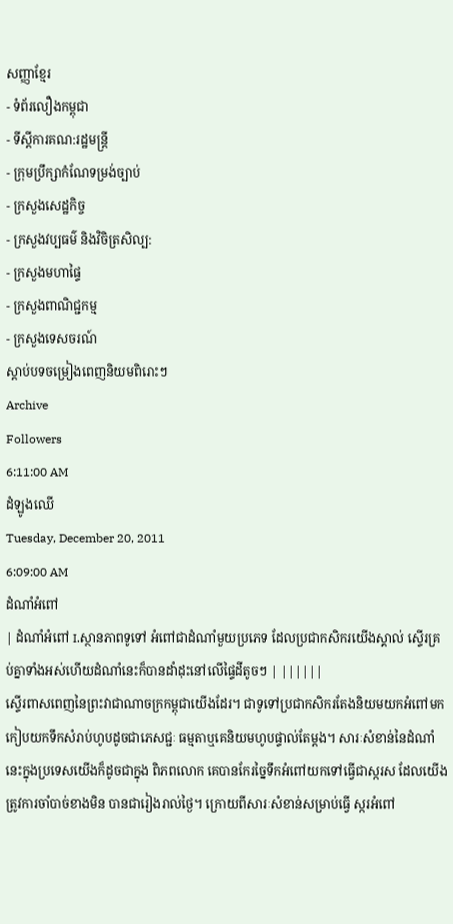សញ្ញាខែ្មរ
- ទំព័រលឿងកម្ពុជា
- ទីស្តីការគណ:រដ្ឋមន្ត្រី
- ក្រុមប្រឹក្សាកំណែទម្រង់ច្បាប់
- ក្រសួងសេដ្ឋកិច្ច
- ក្រសួងវប្បធម៌ និងវិចិត្រសិល្ប:
- ក្រសួងមហាផ្ទៃ
- ក្រសួងពាណិជ្ជកម្ម
- ក្រសួងទេសចរណ៍
ស្តាប់បទចម្រៀងពេញនិយមពិរោះៗ
Archive
Followers
6:11:00 AM
ដំឡូងឈើ
Tuesday, December 20, 2011
6:09:00 AM
ដំណាំអំពៅ
| ដំណាំអំពៅ I.ស្ថានភាពទូទៅ អំពៅជាដំណាំមួយប្រភេទ ដែលប្រជាកសិករយើងស្គាល់ ស្ទើរគ្រប់គ្នាទាំងអស់ហើយដំណាំនេះក៏បានដាំដុះនៅលើផ្ទៃដីតូចៗ | ||||||
ស្ទើរពាសពេញនៃព្រះវាជាណាចក្រកម្ពុជាយើងដែរ។ ជាទូទៅប្រជាកសិករតែងនិយមយកអំពៅមកកៀបយកទឹកសំរាប់ហូបដូចជាភេសជ្ជៈ ធម្មតាឬគេនិយមហូបផ្ទាល់តែម្តង។ សារៈសំខាន់នៃដំណាំនេះក្នុងប្រទេសយើងក៏ដូចជាក្នុង ពិភពលោក គេបានកែរច្នៃទឹកអំពៅយកទៅធ្វើជាស្ករស ដែលយើងត្រូវការចាំបាច់ខាងមិន បានជារៀងរាល់ថ្ងៃ។ ក្រោយពីសារៈសំខាន់សម្រាប់ធ្វើ ស្ករអំពៅ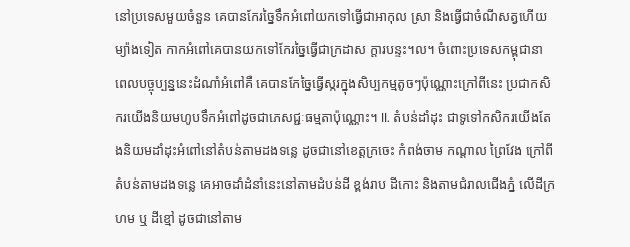នៅប្រទេសមួយចំនួន គេបានកែរច្នៃទឹកអំពៅយកទៅធ្វើជាអាកុល ស្រា និងធ្វើជាចំណីសត្វហើយម្យ៉ាងទៀត កាកអំពៅគេបានយកទៅកែរច្នៃធ្វើជាក្រដាស ក្តារបន្ទះ។ល។ ចំពោះប្រទេសកម្ពុជានា ពេលបច្ចុប្បន្ននេះដំណាំអំពៅគឺ គេបានកែច្នៃធ្វើស្ករក្នុងសិប្បកម្មតូចៗប៉ុណ្ណោះក្រៅពីនេះ ប្រជាកសិករយើងនិយមហូបទឹកអំពៅដូចជាភេសជ្ជៈធម្មតាប៉ុណ្ណោះ។ II. តំបន់ដាំដុះ ជាទូទៅកសិករយើងតែងនិយមដាំដុះអំពៅនៅតំបន់តាមដងទន្លេ ដូចជានៅខេត្តក្រចេះ កំពង់ចាម កណ្តាល ព្រៃវែង ក្រៅពីតំបន់តាមដងទន្លេ គេអាចដាំដំនាំនេះនៅតាមដំបន់ដី ខ្ពង់រាប ដីកោះ និងតាមជំរាលជើងភ្នំ លើដីក្រហម ឬ ដីខ្មៅ ដូចជានៅតាម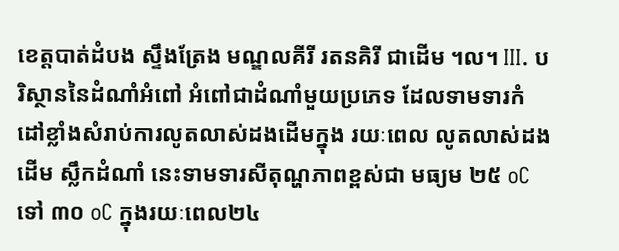ខេត្តបាត់ដំបង ស្ទឹងត្រែង មណ្ឌលគីរី រតនគិរី ជាដើម ។ល។ III. បរិស្ថាននៃដំណាំអំពៅ អំពៅជាដំណាំមួយប្រភេទ ដែលទាមទារកំដៅខ្លាំងសំរាប់ការលូតលាស់ដងដើមក្នុង រយៈពេល លូតលាស់ដងដើម ស្លឹកដំណាំ នេះទាមទារសីតុណ្ហភាពខ្ពស់ជា មធ្យម ២៥ oC ទៅ ៣០ oC ក្នុងរយៈពេល២៤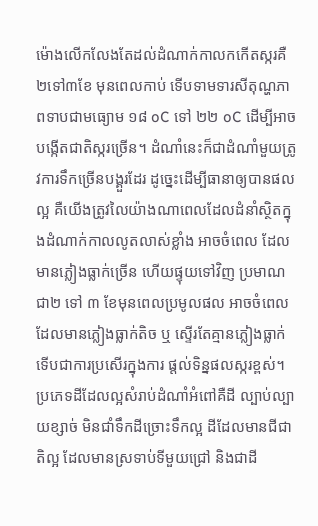ម៉ោងលើកលែងតែដល់ដំណាក់កាលកកើតស្ករគឺ ២ទៅ៣ខែ មុនពេលកាប់ ទើបទាមទារសីតុណ្ហភាពទាបជាមធ្យោម ១៨ oC ទៅ ២២ oC ដើម្បីអាច បង្កើតជាតិស្ករច្រើន។ ដំណាំនេះក៏ជាដំណាំមួយត្រូវការទឹកច្រើនបង្គួរដែរ ដូច្នេះដើម្បីធានាឲ្យបានផលល្អ គឺយើងត្រូវលៃយ៉ាងណាពេលដែលដំនាំស្ថិតក្នុងដំណាក់កាលលូតលាស់ខ្លាំង អាចចំពេល ដែលមានភ្លៀងធ្លាក់ច្រើន ហើយផ្ទុយទៅវិញ ប្រមាណជា២ ទៅ ៣ ខែមុនពេលប្រមូលផល អាចចំពេលដែលមានភ្លៀងធ្លាក់តិច ឬ ស្ទើរតែគ្មានភ្លៀងធ្លាក់ទើបជាការប្រសើរក្នុងការ ផ្តល់ទិន្នផលស្ករខ្ពស់។ ប្រភេទដីដែលល្អសំរាប់ដំណាំអំពៅគឺដី ល្បាប់ល្បាយខ្សាច់ មិនជាំទឹកដីច្រោះទឹកល្អ ដីដែលមានជីជាតិល្អ ដែលមានស្រទាប់ទីមួយជ្រៅ និងជាដី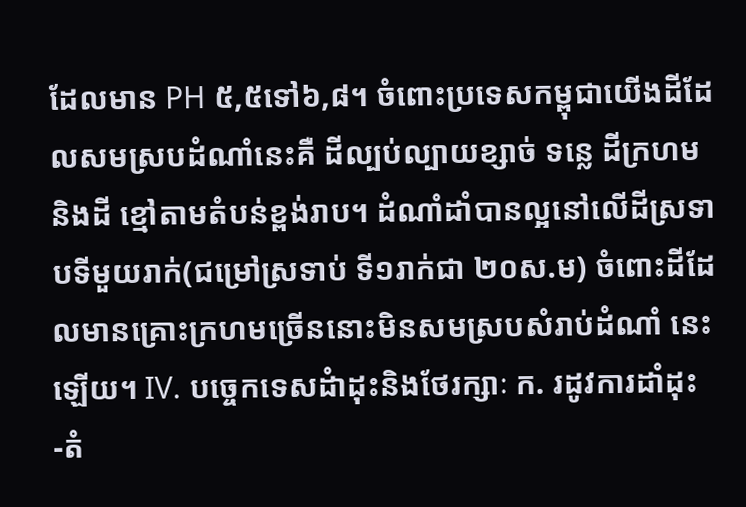ដែលមាន PH ៥,៥ទៅ៦,៨។ ចំពោះប្រទេសកម្ពុជាយើងដីដែលសមស្របដំណាំនេះគឺ ដីល្បប់ល្បាយខ្សាច់ ទន្លេ ដីក្រហម និងដី ខ្មៅតាមតំបន់ខ្ពង់រាប។ ដំណាំដាំបានល្អនៅលើដីស្រទាបទីមួយរាក់(ជម្រៅស្រទាប់ ទី១រាក់ជា ២០ស.ម) ចំពោះដីដែលមានគ្រោះក្រហមច្រើននោះមិនសមស្របសំរាប់ដំណាំ នេះឡើយ។ IV. បច្ចេកទេសដំាដុះនិងថែរក្សាៈ ក. រដូវការដាំដុះ -តំ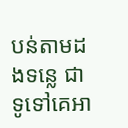បន់តាមដងទន្លេ ជាទូទៅគេអា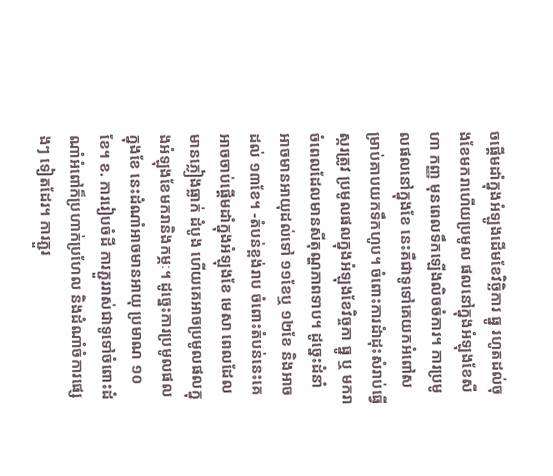ចផ្តើមដាំក្នុងអំឡូងដើមខែវិច្ឆិការ ធ្នូ រហូតដល់ចុងខែមករាហើយប្រមូល ផលនៅក្នុងអំឡុងខែសីហា កញ្ញ មុនពេលទឹកឡើងលិចចំការ។ ការប្រមូលផលនៅក្នុងខែ នេះគឺជាទូទៅគេយកអំពៅសម្រាប់គាបយកទឹកហូប។ ចំពោះការដំាដុះសំរាប់ធ្វើស្ករត្រូវ ប្រមូលផលក្នុងអំឡុងខែវិច្ចកា ធ្នូ ឬ មករា ចំពេលដែលមានសីតុណ្ហភាពទាប។ ដូច្នេះដំនាំ អាចមានអាយុដល់ទៅ ១១ខែឬ ១២ខែ និងអាចដល់ ១៣ខែ។ -តំបន់ខ្ពង់រាប ចំពោះតំបន់នេះគេអាចចាប់ផ្តើមដាំក្នុងអំឡុងខែ មេសា ពេលដែលមានភ្លៀងធ្លាក់ ដំបូង ហើយគេអាចប្រមូលផលក្នុងអំឡុងខែមករានិងកម្ភៈ។ ដូច្នេះការប្រមូលផលក្នុងខែ នេះដំណាំអាចមានអាយុ ប្រមាណ ១០ខែ។ ខ. ការរៀបចំដី ការភ្ជួររាស់ជាទូទៅចំពោះដំណាំអំពៅក៏ប្រហាក់ប្រហែល និងដំណាំចំការផ្សេងៗ ទៀតដែរ។ ការភ្ជួរ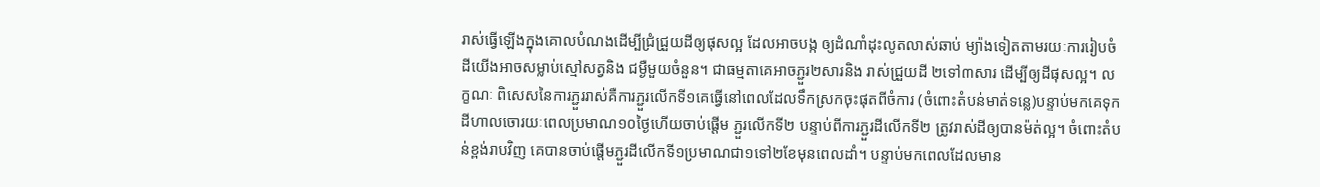រាស់ធ្វើឡើងក្នុងគោលបំណងដើម្បីជ្រំជ្រួយដីឲ្យផុសល្អ ដែលអាចបង្ក ឲ្យដំណាំដុះលូតលាស់ឆាប់ ម្យ៉ាងទៀតតាមរយៈការរៀបចំដីយើងអាចសម្លាប់ស្មៅសត្វនិង ជម្ងឺមួយចំនួន។ ជាធម្មតាគេអាចភ្ជួរ២សារនិង រាស់ជ្រួយដី ២ទៅ៣សារ ដើម្បីឲ្យដីផុសល្អ។ លក្ខណៈ ពិសេសនៃការភ្ជួររាស់គឺការភ្ជួរលើកទី១គេធ្វើនៅពេលដែលទឹកស្រកចុះផុតពីចំការ (ចំពោះតំបន់មាត់ទន្លេ)បន្ទាប់មកគេទុកដីហាលចោរយៈពេលប្រមាណ១០ថ្ងៃហើយចាប់ផ្តើម ភ្ជួរលើកទី២ បន្ទាប់ពីការភ្ជួរដីលើកទី២ ត្រូវរាស់ដីឲ្យបានម៉ត់ល្អ។ ចំពោះតំបន់ខ្ពង់រាបវិញ គេបានចាប់ផ្តើមភ្ជួរដីលើកទី១ប្រមាណជា១ទៅ២ខែមុនពេលដាំ។ បន្ទាប់មកពេលដែលមាន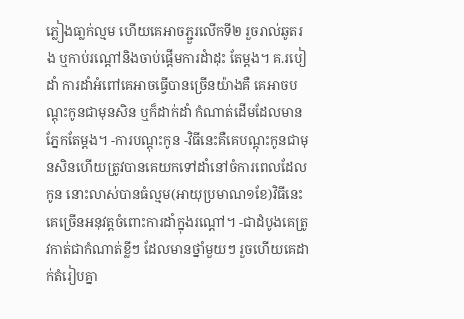ភ្លៀងធា្លក់ល្មម ហើយគេអាចភ្ជួរលើកទី២ រួចរាល់ឆូតរង ឬកាប់រណ្តៅនិងចាប់ផ្តើមការដំាដុះ តែម្តង។ គ.របៀដាំ ការដាំអំពៅគេអាចធ្វើបានច្រើនយ៉ាងគឺ គេអាចបណ្តុះកូនជាមុនសិន ឬក៏ដាក់ដាំ កំណាត់ដើមដែលមានភ្នែកតែម្តង។ -ការបណ្តុះកូន -វិធីនេះគឺគេបណ្តុះកូនជាមុនសិនហើយត្រូវបានគេយកទៅដាំនៅចំការពេលដែលកូន នោះលាស់បានធំល្មម(អាយុប្រមាណ១ខែ)វិធីនេះគេច្រើនអនុវត្តចំពោះការដាំក្នុងរណ្តៅ។ -ជាដំបូងគេត្រូវកាត់ជាកំណាត់ខ្លីៗ ដែលមានថ្នាំមួយៗ រួចហើយគេដាក់តំរៀបគ្នា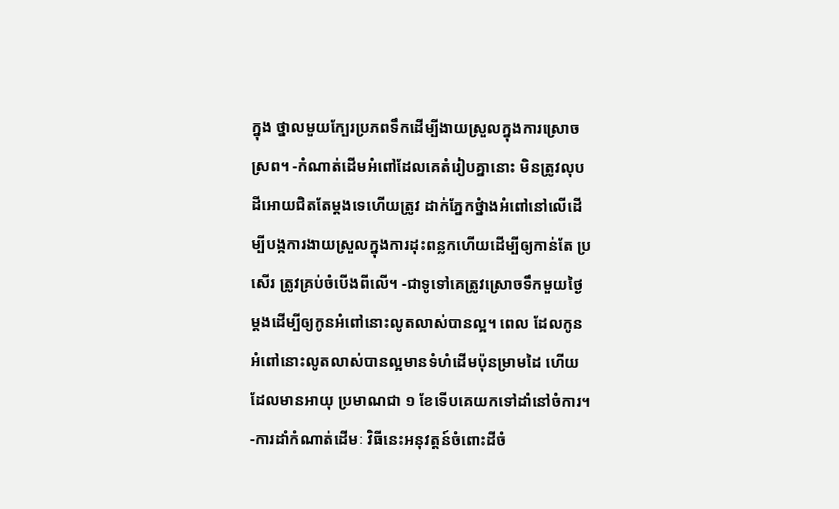ក្នុង ថ្នាលមួយក្បែរប្រភពទឹកដើម្បីងាយស្រួលក្នុងការស្រោចស្រព។ -កំណាត់ដើមអំពៅដែលគេតំរៀបគ្នានោះ មិនត្រូវលុបដីអោយជិតតែម្តងទេហើយត្រូវ ដាក់ភ្នែកថ្នំាងអំពៅនៅលើដើម្បីបង្កការងាយស្រួលក្នុងការដុះពន្លកហើយដើម្បីឲ្យកាន់តែ ប្រសើរ ត្រូវគ្រប់ចំបើងពីលើ។ -ជាទូទៅគេត្រូវស្រោចទឹកមួយថ្ងៃម្តងដើម្បីឲ្យកូនអំពៅនោះលូតលាស់បានល្អ។ ពេល ដែលកូនអំពៅនោះលូតលាស់បានល្អមានទំហំដើមប៉ុនម្រាមដៃ ហើយដែលមានអាយុ ប្រមាណជា ១ ខែទើបគេយកទៅដាំនៅចំការ។ -ការដាំកំណាត់ដើមៈ វិធីនេះអនុវត្តន៍ចំពោះដីចំ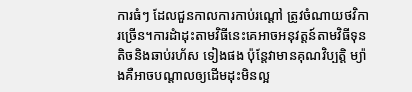ការធំៗ ដែលជួនកាលការកាប់រណ្តៅ ត្រូវចំណាយថវិការច្រើន។ការដំាដុះតាមវិធីនេះគេអាចអនុវត្តន៍តាមវិធីទុនតិចនិងឆាប់រហ័ស ទៀងផង ប៉ុន្តែវាមានគុណវិប្បត្តិ ម្យ៉ាងគឺអាចបណ្តាលឲ្យដើមដុះមិនល្អ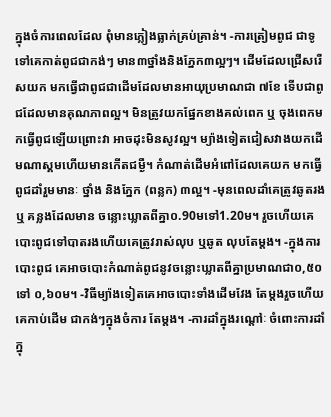ក្នុងចំការពេលដែល ពុំមានភ្លៀងធ្លាក់គ្រប់គ្រាន់។ -ការត្រៀមពូជ ជាទូទៅគេកាត់ពូជជាកង់ៗ មាន៣ថ្នាំងនិងភ្នែក៣ល្អៗ។ ដើមដែលជ្រើសរើសយក មកធ្វើជាពូជជាដើមដែលមានអាយុប្រមាណជា ៧ខែ ទើបជាពូជដែលមានគុណភាពល្អ។ មិនត្រូវយកផ្នែកខាងគល់ពេក ឬ ចុងពេកមកធ្វើពូជឡើយព្រោះវា អាចដុះមិនសូវល្អ។ ម្យ៉ាងទៀតជៀសវាងយកដើមណាស្គមហើយមានកើតជម្ងឺ។ កំណាត់ដើមអំពៅដែលគេយក មកធ្វើពូជដាំរួមមានៈ ថ្នាំង និងភ្នែក (ពន្លក) ៣ល្អ។ -មុនពេលដាំគេត្រូវឆូតរង ឬ គន្លងដែលមាន ចន្លោះឃ្លាតពីគ្នា០.90មទៅ1.20ម។ រួចហើយគេបោះពូជទៅបាតរងហើយគេត្រូវរាស់លុប ឬឆូត លុបតែម្តង។ -ក្នុងការបោះពូជ គេអាចបោះកំណាត់ពូជនូវចន្លោះឃ្លាតពីគ្នាប្រមាណជា០,៥០ទៅ ០,៦០ម។ -វិធីម្យ៉ាងទៀតគេអាចបោះទាំងដើមវែង តែម្តងរួចហើយគេកាប់ដើម ជាកង់ៗក្នុងចំការ តែម្តង។ -ការដាំក្នុងរណ្តៅៈ ចំពោះការដាំក្នុ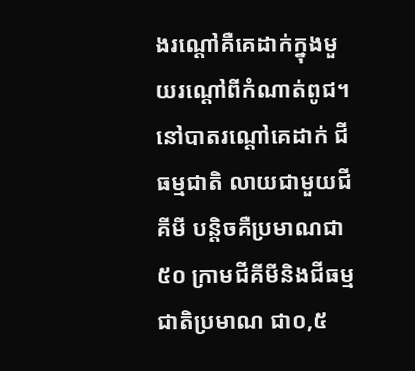ងរណ្តៅគឺគេដាក់ក្នុងមួយរណ្តៅពីកំណាត់ពូជ។ នៅបាតរណ្តៅគេដាក់ ជីធម្មជាតិ លាយជាមួយជីគីមី បន្តិចគឺប្រមាណជា ៥០ ក្រាមជីគីមីនិងជីធម្មជាតិប្រមាណ ជា០,៥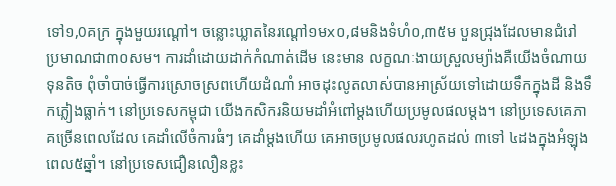ទៅ១,0គក្រ ក្នុងមួយរណ្តៅ។ ចន្លោះឃ្លាតនៃរណ្តៅ១មx០,៨មនិងទំហំ០,៣៥ម បួនជ្រុងដែលមានជំរៅ ប្រមាណជា៣០សម។ ការដាំដោយដាក់កំណាត់ដើម នេះមាន លក្ខណៈងាយស្រួលម្យ៉ាងគឺយើងចំណាយទុនតិច ពុំចាំបាច់ធ្វើការស្រោចស្រពហើយដំណាំ អាចដុះលូតលាស់បានអាស្រ័យទៅដោយទឹកក្នុងដី និងទឹកភ្លៀងធ្លាក់។ នៅប្រទេសកម្ពុជា យើងកសិករនិយមដាំអំពៅម្តងហើយប្រមូលផលម្តង។ នៅប្រទេសគេភាគច្រើនពេលដែល គេដាំលើចំការធំៗ គេដាំម្តងហើយ គេអាចប្រមូលផលរហូតដល់ ៣ទៅ ៤ដងក្នុងអំឡុង ពេល៥ឆ្នាំ។ នៅប្រទេសជឿនលឿនខ្លះ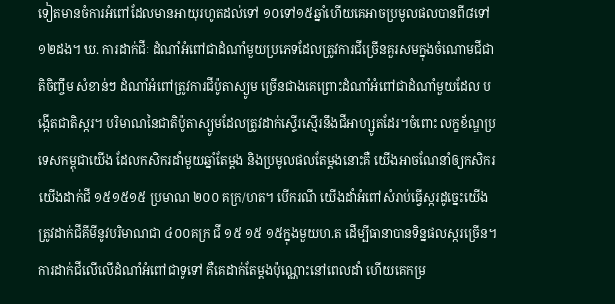ទៀតមានចំការអំពៅដែលមានអាយុរហូតដល់ទៅ ១០ទៅ១៥ឆ្នាំហើយគេអាចប្រមូលផលបានពី៨ទៅ១២ដង។ ឃ. ការដាក់ជីៈ ដំណាំអំពៅជាដំណាំមួយប្រភេទដែលត្រូវការជីច្រើនគួរសមក្នុងចំណោមជីជាតិចិញ្ចឹម សំខាន់ៗ ដំណាំអំពៅត្រូវការជីប៉ូតាស្យូម ច្រើនជាងគេព្រោះដំណាំអំពៅជាដំណាំមួយដែល បង្កើតជាតិស្ករ។ បរិមាណនៃជាតិប៉ូតាស្យូមដែលត្រូវដាក់ស្ទើរសើ្មរនឹងជីអាហ្សូតដែរ។ចំពោះ លក្ខខ័ណ្ឌប្រទេសកម្ពុជាយើង ដែលកសិករដាំមួយឆ្នាំតែម្តង និងប្រមូលផលតែម្តងនោះគឺ យើងអាចណែនាំឲ្យកសិករយើងដាក់ជី ១៥១៥១៥ ប្រមាណ ២០០ គក្រ/ហត។ បើករណី យើងដាំអំពៅសំរាប់ធ្វើស្ករដូច្នេះយើងត្រូវដាក់ជីគីមីនូវបរិមាណជា ៤០០គក្រ ជី ១៥ ១៥ ១៥ក្នុងមួយហ.ត ដើម្បីធានាបានទិន្នផលស្ករច្រើន។ការដាក់ជីលើលើដំណាំអំពៅជាទូទៅ គឺគេដាក់តែម្តងប៉ុណ្ណោះនៅពេលដាំ ហើយគេកម្រ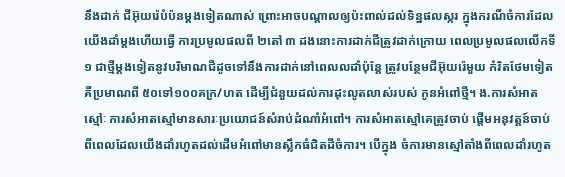នឹងដាក់ ជីអ៊ុយរ៉េបំប៉នម្តងទៀតណាស់ ព្រោះអាចបណ្តាលឲ្យប៉ះពាល់ដល់ទិន្នផលស្ករ ក្នុងករណីចំការដែលយើងដាំម្តងហើយធ្វើ ការប្រមូលផលពី ២តៅ ៣ ដងនោះការដាក់ជីត្រូវដាក់ក្រោយ ពេលប្រមូលផលលើកទី១ ជាថ្មីម្តងទៀតនូវបរិមាណជីដូចទៅនឹងការដាក់នៅពេលលដាំប៉ុន្តែ ត្រូវបន្ថែមជីអ៊ុយរ៉េមួយ កំរិតថែមទៀតគឺប្រមាណពី ៥០ទៅ១០០គក្រ/ហត ដើម្បីជំនួយដល់ការដុះលូតលាស់របស់ កូនអំពៅថ្មី។ ង.ការសំអាតស្មៅៈ ការសំអាតស្មៅមានសារៈប្រយោជន៍សំរាប់ដំណាំអំពៅ។ ការសំអាតស្មៅគេត្រូវចាប់ ផ្តើមអនុវត្តន៍ចាប់ពីពេលដែលយើងដាំរហូតដល់ដើមអំពៅមានស្លឹកធំជិតដីចំការ។ បើក្នុង ចំការមានស្មៅតាំងពីពេលដាំរហូត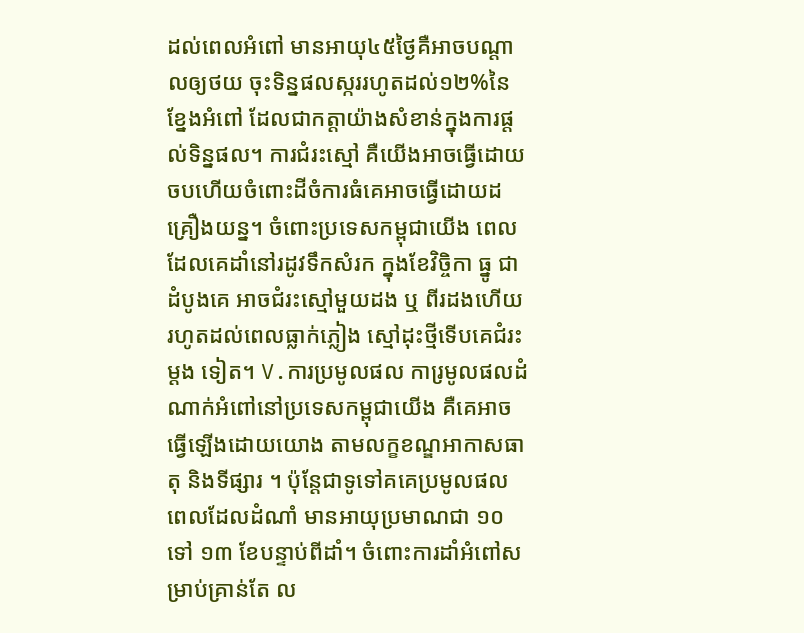ដល់ពេលអំពៅ មានអាយុ៤៥ថ្ងៃគឺអាចបណ្តាលឲ្យថយ ចុះទិន្នផលស្កររហូតដល់១២%នៃខ្នែងអំពៅ ដែលជាកត្តាយ៉ាងសំខាន់ក្នុងការផ្តល់ទិន្នផល។ ការជំរះស្មៅ គឺយើងអាចធ្វើដោយចបហើយចំពោះដីចំការធំគេអាចធ្វើដោយដគ្រឿងយន្ន។ ចំពោះប្រទេសកម្ពុជាយើង ពេលដែលគេដាំនៅរដូវទឹកសំរក ក្នុងខែវិច្ចិកា ធ្នូ ជាដំបូងគេ អាចជំរះស្មៅមួយដង ឬ ពីរដងហើយរហូតដល់ពេលធ្លាក់ភ្លៀង ស្មៅដុះថ្មីទើបគេជំរះម្តង ទៀត។ V.ការប្រមូលផល ការ្រមូលផលដំណាក់អំពៅនៅប្រទេសកម្ពុជាយើង គឺគេអាចធ្វើឡើងដោយយោង តាមលក្ខខណ្ឌអាកាសធាតុ និងទីផ្សារ ។ ប៉ុន្តែជាទូទៅគគេប្រមូលផលពេលដែលដំណាំ មានអាយុប្រមាណជា ១០ទៅ ១៣ ខែបន្ទាប់ពីដាំ។ ចំពោះការដាំអំពៅសម្រាប់គ្រាន់តែ ល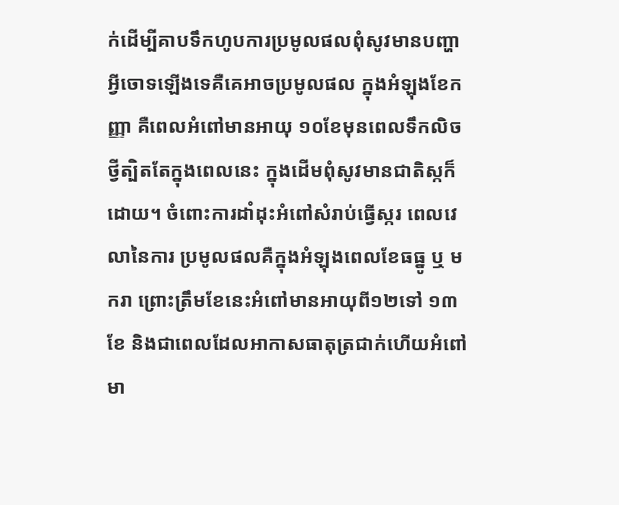ក់ដើម្បីគាបទឹកហូបការប្រមូលផលពុំសូវមានបញ្ហាអ្វីចោទឡើងទេគឺគេអាចប្រមូលផល ក្នុងអំឡុងខែកញ្ញា គឺពេលអំពៅមានអាយុ ១០ខែមុនពេលទឹកលិច ថ្វីត្បិតតែក្នុងពេលនេះ ក្នុងដើមពុំសូវមានជាតិស្កក៏ដោយ។ ចំពោះការដាំដុះអំពៅសំរាប់ធ្វើស្ករ ពេលវេលានៃការ ប្រមូលផលគឺក្នុងអំឡុងពេលខែធធ្នូ ឬ មករា ព្រោះត្រឹមខែនេះអំពៅមានអាយុពី១២ទៅ ១៣ខែ និងជាពេលដែលអាកាសធាតុត្រជាក់ហើយអំពៅមា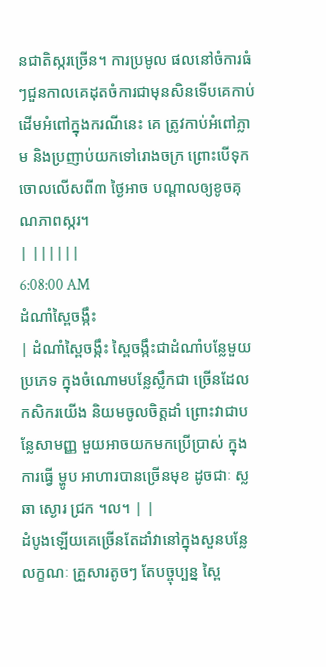នជាតិស្ករច្រើន។ ការប្រមូល ផលនៅចំការធំៗជួនកាលគេដុតចំការជាមុនសិនទើបគេកាប់ដើមអំពៅក្នុងករណីនេះ គេ ត្រូវកាប់អំពៅភ្លាម និងប្រញាប់យកទៅរោងចក្រ ព្រោះបើទុកចោលលើសពី៣ ថ្ងៃអាច បណ្តាលឲ្យខូចគុណភាពស្ករ។
| ||||||
6:08:00 AM
ដំណាំស្ពៃចង្កឹះ
| ដំណាំស្ពៃចង្កឹះ ស្ពៃចង្កឹះជាដំណាំបន្លែមួយប្រភេទ ក្នុងចំណោមបន្លែស្លឹកជា ច្រើនដែលកសិករយើង និយមចូលចិត្តដាំ ព្រោះវាជាបន្លែសាមញ្ញ មួយអាចយកមកប្រើប្រាស់ ក្នុងការធ្វើ ម្ហូប អាហារបានច្រើនមុខ ដូចជាៈ ស្ល ឆា ស្ងោរ ជ្រក ។ល។ | |
ដំបូងឡើយគេច្រើនតែដាំវានៅក្នុងសួនបន្លែ លក្ខណៈ គ្រួសារតូចៗ តែបច្ចុប្បន្ន ស្ពៃ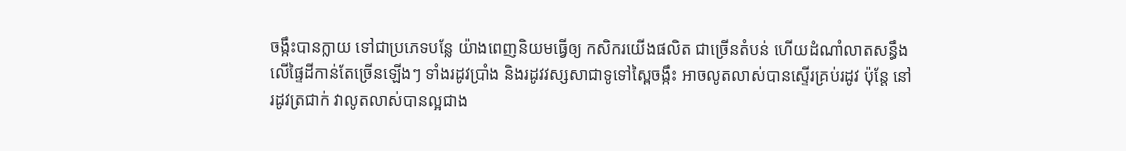ចង្កឹះបានក្លាយ ទៅជាប្រភេទបន្លែ យ៉ាងពេញនិយមធ្វើឲ្យ កសិករយើងផលិត ជាច្រើនតំបន់ ហើយដំណាំលាតសន្ធឹងលើផ្ទៃដីកាន់តែច្រើនឡើងៗ ទាំងរដូវប្រាំង និងរដូវវស្សសាជាទូទៅស្ពៃចង្កឹះ អាចលូតលាស់បានស្ទើរគ្រប់រដូវ ប៉ុន្តែ នៅរដូវត្រជាក់ វាលូតលាស់បានល្អជាង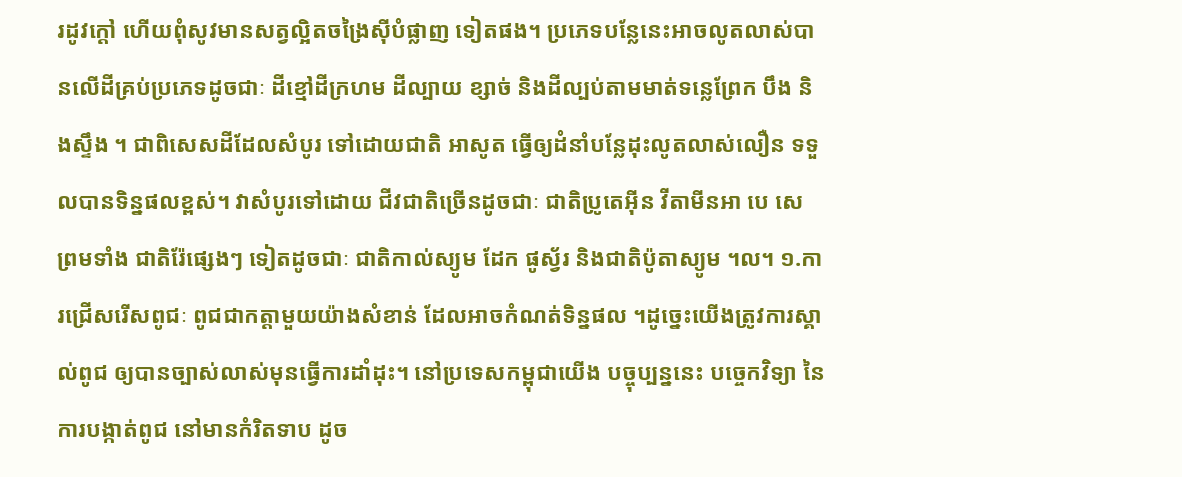រដូវក្តៅ ហើយពុំសូវមានសត្វល្អិតចង្រៃស៊ីបំផ្លាញ ទៀតផង។ ប្រភេទបន្លែនេះអាចលូតលាស់បានលើដីគ្រប់ប្រភេទដូចជាៈ ដីខ្មៅដីក្រហម ដីល្បាយ ខ្សាច់ និងដីល្បប់តាមមាត់ទន្លេព្រែក បឹង និងស្ទឹង ។ ជាពិសេសដីដែលសំបូរ ទៅដោយជាតិ អាសូត ធ្វើឲ្យដំនាំបន្លែដុះលូតលាស់លឿន ទទួលបានទិន្នផលខ្ពស់។ វាសំបូរទៅដោយ ជីវជាតិច្រើនដូចជាៈ ជាតិប្រូតេអ៊ីន វីតាមីនអា បេ សេ ព្រមទាំង ជាតិរ៉ែផ្សេងៗ ទៀតដូចជាៈ ជាតិកាល់ស្យូម ដែក ផូស្វ័រ និងជាតិប៉ូតាស្យូម ។ល។ ១.ការជ្រើសរើសពូជៈ ពូជជាកត្តាមួយយ៉ាងសំខាន់ ដែលអាចកំណត់ទិន្នផល ។ដូច្នេះយើងត្រូវការស្គាល់ពូជ ឲ្យបានច្បាស់លាស់មុនធ្វើការដាំដុះ។ នៅប្រទេសកម្ពុជាយើង បច្ចុប្បន្ននេះ បច្ចេកវិទ្យា នៃការបង្កាត់ពូជ នៅមានកំរិតទាប ដូច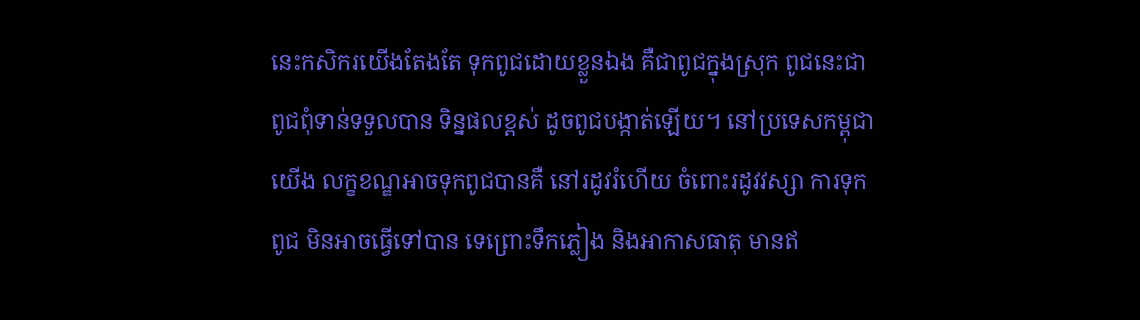នេះកសិករយើងតែងតែ ទុកពូជដោយខ្លួនឯង គឺជាពូជក្នុងស្រុក ពូជនេះជាពូជពុំទាន់ទទួលបាន ទិន្នផលខ្ពស់ ដូចពូជបង្កាត់ឡើយ។ នៅប្រទេសកម្ពុជាយើង លក្ខខណ្ឌអាចទុកពូជបានគឺ នៅរដូវរំហើយ ចំពោះរដូវវស្សា ការទុកពូជ មិនអាចធ្វើទៅបាន ទេព្រោះទឹកភ្លៀង និងអាកាសធាតុ មានឥ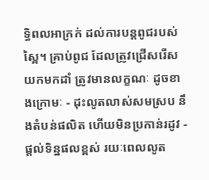ទ្ធិពលអាក្រក់ ដល់ការបន្តពូជរបស់ស្ពៃ។ គ្រាប់ពូជ ដែលត្រូវជ្រើសរើសយកមកដាំ ត្រូវមានលក្ខណៈ ដូចខាងក្រោមៈ - ដុះលូតលាស់សមស្រប នឹងតំបន់ផលិត ហើយមិនប្រកាន់រដូវ - ផ្តល់ទិន្នផលខ្ពស់ រយៈពេលលូត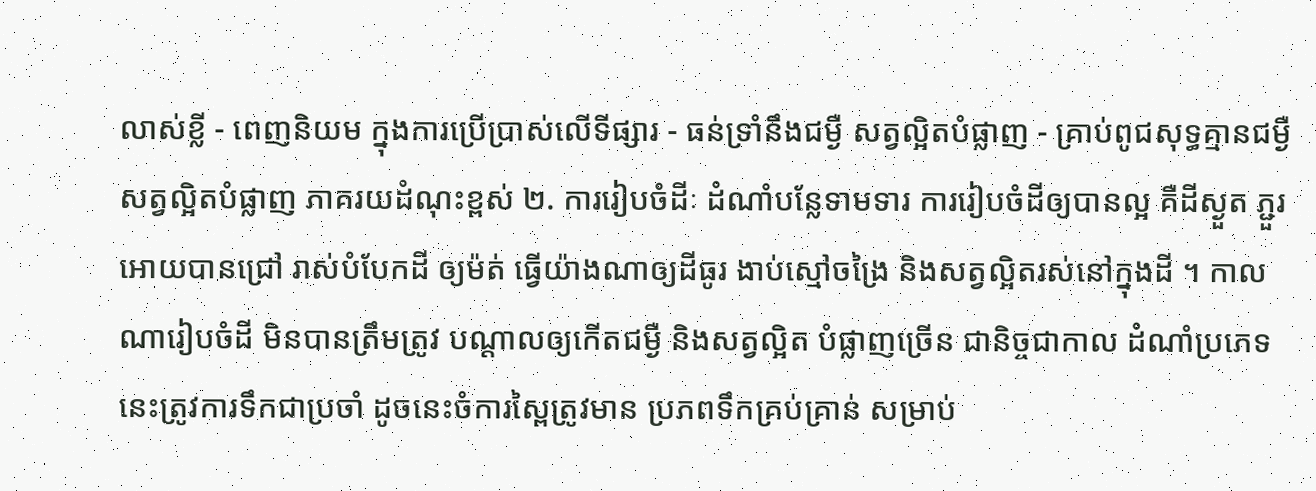លាស់ខ្លី - ពេញនិយម ក្នុងការប្រើប្រាស់លើទីផ្សារ - ធន់ទ្រាំនឹងជម្ងឺ សត្វល្អិតបំផ្លាញ - គ្រាប់ពូជសុទ្ធគ្មានជម្ងឺ សត្វល្អិតបំផ្លាញ ភាគរយដំណុះខ្ពស់ ២. ការរៀបចំដីៈ ដំណាំបន្លែទាមទារ ការរៀបចំដីឲ្យបានល្អ គឺដីស្ងួត ភ្ជួរអោយបានជ្រៅ រាស់បំបែកដី ឲ្យម៉ត់ ធ្វើយ៉ាងណាឲ្យដីធូរ ងាប់ស្មៅចង្រៃ និងសត្វល្អិតរស់នៅក្នុងដី ។ កាលណារៀបចំដី មិនបានត្រឹមត្រូវ បណ្តាលឲ្យកើតជម្ងឺ និងសត្វល្អិត បំផ្លាញច្រើន ជានិច្ចជាកាល ដំណាំប្រភេទ នេះត្រូវការទឹកជាប្រចាំ ដូចនេះចំការស្ពៃត្រូវមាន ប្រភពទឹកគ្រប់គ្រាន់ សម្រាប់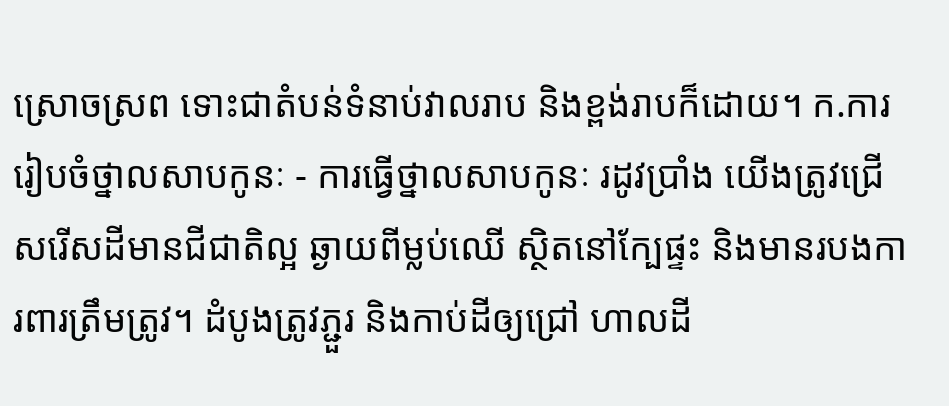ស្រោចស្រព ទោះជាតំបន់ទំនាប់វាលរាប និងខ្ពង់រាបក៏ដោយ។ ក.ការរៀបចំថ្នាលសាបកូនៈ - ការធ្វើថ្នាលសាបកូនៈ រដូវប្រាំង យើងត្រូវជ្រើសរើសដីមានជីជាតិល្អ ឆ្ងាយពីម្លប់ឈើ ស្ថិតនៅក្បែផ្ទះ និងមានរបងការពារត្រឹមត្រូវ។ ដំបូងត្រូវភ្ជួរ និងកាប់ដីឲ្យជ្រៅ ហាលដី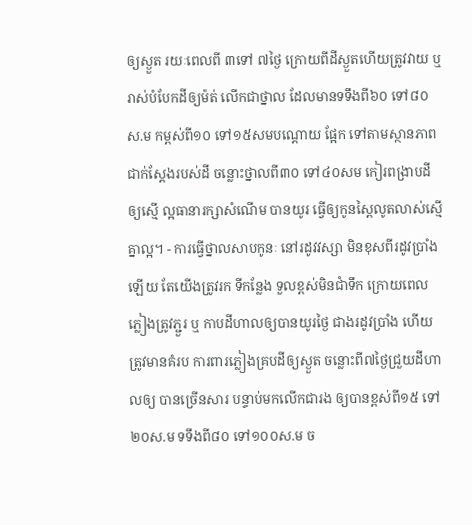ឲ្យស្ងួត រយៈពេលពី ៣ទៅ ៧ថ្ងៃ ក្រោយពីដីស្ងួតហើយត្រូវវាយ ឬរាស់បំបែកដីឲ្យម៉ត់ លើកជាថ្នាល ដែលមានទទឹងពី៦០ ទៅ៨០ស.ម កម្ពស់ពី១០ ទៅ១៥សមបណ្តោយ ផ្អែក ទៅតាមស្ថានភាព ជាក់ស្តែងរបស់ដី ចន្លោះថ្នាលពី៣០ ទៅ៤០សម កៀរពង្រាបដីឲ្យស្មើ ល្អធានារក្សាសំណើម បានយូរ ធ្វើឲ្យកូនស្ពៃលូតលាស់ស្មើគ្នាល្អ។ - ការធ្វើថ្នាលសាបកូនៈ នៅរដូវវស្សា មិនខុសពីរដូវប្រាំងឡើយ តែយើងត្រូវរក ទីកន្លែង ទួលខ្ពស់មិនជាំទឹក ក្រោយពេលភ្លៀងត្រូវភ្ជួរ ឬ កាបដីហាលឲ្យបានយូរថ្ងៃ ជាងរដូវប្រាំង ហើយត្រូវមានគំរប ការពារភ្លៀងគ្របដីឲ្យស្ងួត ចន្លោះពី៧ថ្ងៃជ្រួយដីហាលឲ្យ បានច្រើនសារ បន្ទាប់មកលើកជារង ឲ្យបានខ្ពស់ពី១៥ ទៅ២០ស.ម ទទឹងពី៨០ ទៅ១០០ស.ម ច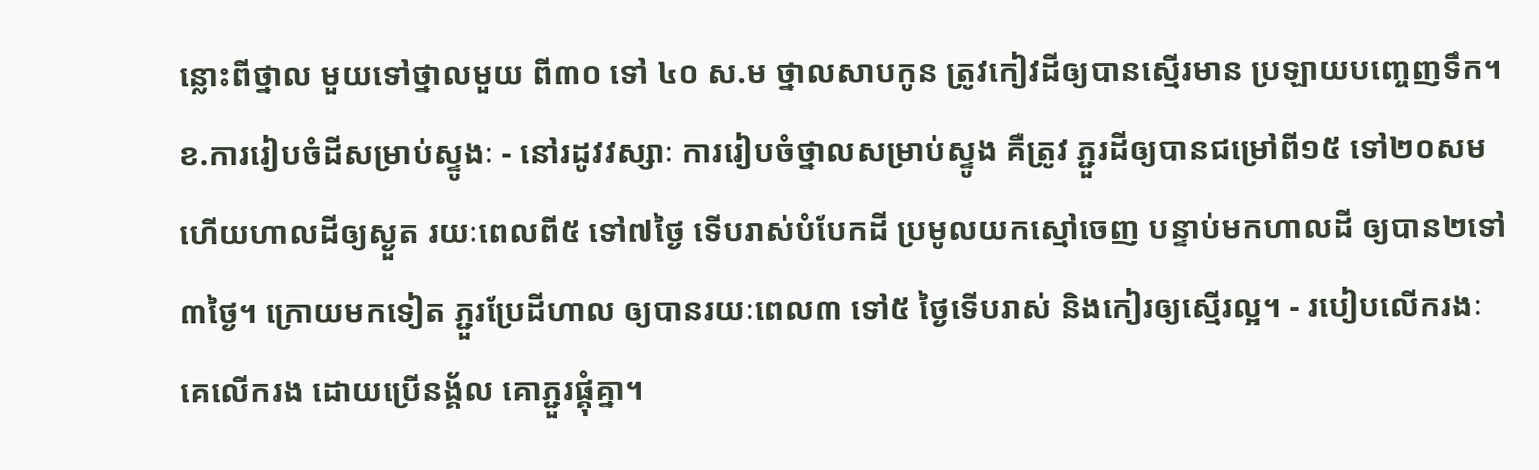ន្លោះពីថ្នាល មួយទៅថ្នាលមួយ ពី៣០ ទៅ ៤០ ស.ម ថ្នាលសាបកូន ត្រូវកៀវដីឲ្យបានស្មើរមាន ប្រឡាយបញ្ចេញទឹក។ ខ.ការរៀបចំដីសម្រាប់ស្ទូងៈ - នៅរដូវវស្សាៈ ការរៀបចំថ្នាលសម្រាប់ស្ទូង គឺត្រូវ ភ្ជួរដីឲ្យបានជម្រៅពី១៥ ទៅ២០សម ហើយហាលដីឲ្យស្ងួត រយៈពេលពី៥ ទៅ៧ថ្ងៃ ទើបរាស់បំបែកដី ប្រមូលយកស្មៅចេញ បន្ទាប់មកហាលដី ឲ្យបាន២ទៅ៣ថ្ងៃ។ ក្រោយមកទៀត ភ្ជួរប្រែដីហាល ឲ្យបានរយៈពេល៣ ទៅ៥ ថ្ងៃទើបរាស់ និងកៀរឲ្យស្មើរល្អ។ - របៀបលើករងៈ គេលើករង ដោយប្រើនង្គ័ល គោភ្ជួរផ្គុំគ្នា។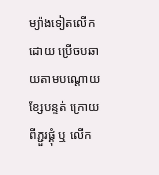ម្យ៉ាងទៀតលើកដោយ ប្រើចបឆាយតាមបណ្តោយខ្សែបន្ទត់ ក្រោយពីភ្ជួរផ្គុំ ឬ លើក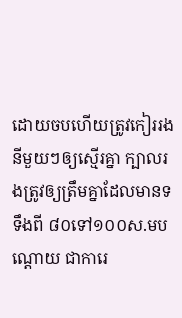ដោយចបហើយត្រូវកៀររង នីមួយៗឲ្យស្មើរគ្នា ក្បាលរងត្រូវឲ្យត្រឹមគ្នាដែលមានទទឹងពី ៨០ទៅ១០០ស.មបណ្តោយ ជាការេ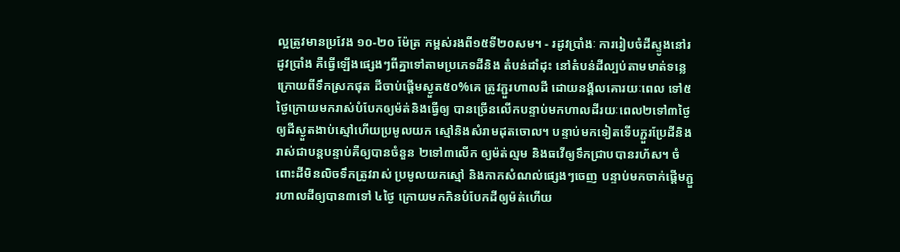ល្អត្រូវមានប្រវែង ១០-២០ ម៉ែត្រ កម្ពស់រងពី១៥ទី២០សម។ - រដូវប្រាំងៈ ការរៀបចំដីស្ទូងនៅរដូវប្រាំង គឺធ្វើឡើងផ្សេងៗពីគ្នាទៅតាមប្រភេទដីនិង តំបន់ដាំដុះ នៅតំបន់ដីល្បប់តាមមាត់ទន្លេ ក្រោយពីទឹកស្រកផុត ដីចាប់ផ្តើមស្ងួត៥០%គេ ត្រូវភ្ជួរហាលដី ដោយនង្គ័លគោរយៈពេល ទៅ៥ថ្ងៃក្រោយមករាស់បំបែកឲ្យម៉ត់និងធ្វើឲ្យ បានច្រើនលើកបន្ទាប់មកហាលដីរយៈពេល២ទៅ៣ថ្ងៃឲ្យដីស្ងួតងាប់ស្មៅហើយប្រមូលយក ស្មៅនិងសំរាមដុតចោល។ បន្ទាប់មកទៀតទើបភ្ជួរប្រែដីនិងរាស់ជាបន្តបន្ទាប់គឺឲ្យបានចំនួន ២ទៅ៣លើក ឲ្យម៉ត់ល្មម និងធវើឲ្យទឹកជ្រាបបានរហ័ស។ ចំពោះដីមិនលិចទឹកត្រូវរាស់ ប្រមូលយកស្មៅ និងកាកសំណល់ផ្សេងៗចេញ បន្ទាប់មកចាក់ផ្តើមភ្ជួរហាលដីឲ្យបាន៣ទៅ ៤ថ្ងៃ ក្រោយមកកិនបំបែកដីឲ្យម៉ត់ហើយ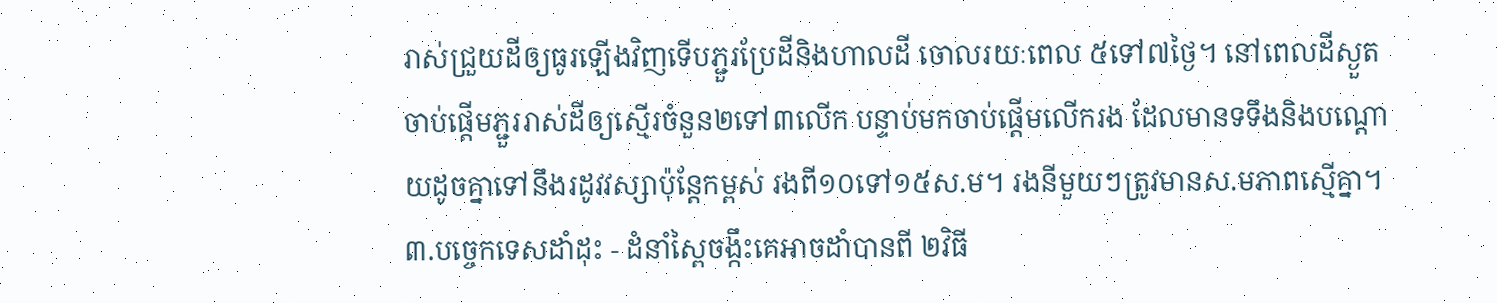រាស់ជ្រួយដីឲ្យធូរឡើងវិញទើបភ្ជួរប្រែដីនិងហាលដី ចោលរយៈពេល ៥ទៅ៧ថ្ងៃ។ នៅពេលដីស្ងួតចាប់ផ្តើមភ្ជួររាស់ដីឲ្យស្មើរចំនួន២ទៅ៣លើក បន្ទាប់មកចាប់ផ្តើមលើករង ដែលមានទទឹងនិងបណ្តោយដូចគ្នាទៅនឹងរដូវវស្សាប៉ុន្តែកម្ពស់ រងពី១០ទៅ១៥ស.ម។ រងនីមួយៗត្រូវមានស.មភាពស្មើគ្នា។ ៣.បច្ចេកទេសដាំដុះ - ដំនាំស្ពៃចង្កឹះគេអាចដាំបានពី ២វិធី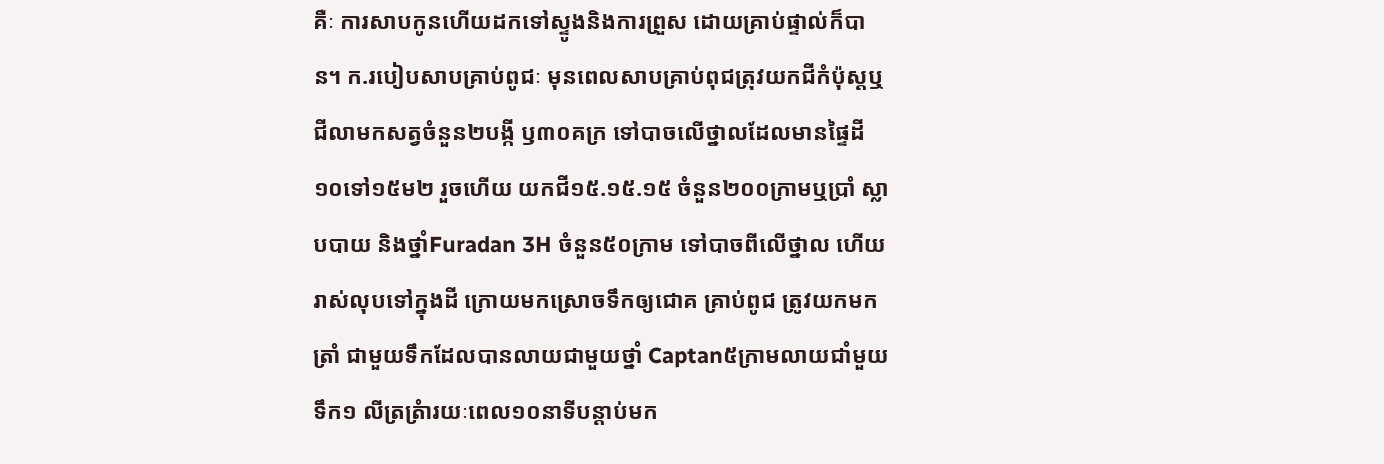គឺៈ ការសាបកូនហើយដកទៅស្ទូងនិងការព្រួស ដោយគ្រាប់ផ្ទាល់ក៏បាន។ ក.របៀបសាបគ្រាប់ពូជៈ មុនពេលសាបគ្រាប់ពុជត្រុវយកជីកំប៉ុស្តឬជីលាមកសត្វចំនួន២បង្កី ឫ៣០គក្រ ទៅបាចលើថ្នាលដែលមានផ្ទៃដី ១០ទៅ១៥ម២ រួចហើយ យកជី១៥.១៥.១៥ ចំនួន២០០ក្រាមឬប្រាំ ស្លាបបាយ និងថ្នាំFuradan 3H ចំនួន៥០ក្រាម ទៅបាចពីលើថ្នាល ហើយរាស់លុបទៅក្នុងដី ក្រោយមកស្រោចទឹកឲ្យជោគ គ្រាប់ពូជ ត្រូវយកមកត្រាំ ជាមួយទឹកដែលបានលាយជាមួយថ្នាំ Captan៥ក្រាមលាយជាំមួយទឹក១ លីត្រត្រំារយៈពេល១០នាទីបន្តាប់មក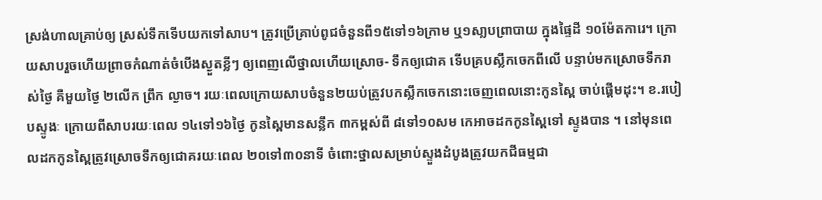ស្រង់ហាលគ្រាប់ឲ្យ ស្រស់ទឹកទើបយកទៅសាប។ ត្រូវប្រើគ្រាប់ពូជចំនួនពី១៥ទៅ១៦ក្រាម ឬ១សា្លបព្រាបាយ ក្នុងផ្ទៃដី ១០ម៉ែតការេ។ ក្រោយសាបរួចហើយព្រាចកំណាត់ចំបើងស្ងួតខ្លីៗ ឲ្យពេញលើថ្នាលហើយស្រោច- ទឹកឲ្យជោគ ទើបគ្របស្លឹកចេកពីលើ បន្ទាប់មកស្រោចទឹករាស់ថ្ងៃ គឺមួយថ្ងៃ ២លើក ព្រឹក ល្ងាច។ រយៈពេលក្រោយសាបចំនួន២យប់ត្រូវបកស្លឹកចេកនោះចេញពេលនោះកូនស្ពៃ ចាប់ផ្តើមដុះ។ ខ.របៀបស្ទូងៈ ក្រោយពីសាបរយៈពេល ១៤ទៅ១៦ថ្ងៃ កូនស្ពៃមានសន្លឹក ៣កម្ពស់ពី ៨ទៅ១០សម កេអាចដកកូនស្ពៃទៅ ស្ទូងបាន ។ នៅមុនពេលដកកូនស្ពៃត្រូវស្រោចទឹកឲ្យជោគរយៈពេល ២០ទៅ៣០នាទី ចំពោះថ្នាលសម្រាប់ស្ទួងដំបូងត្រូវយកជីធម្មជា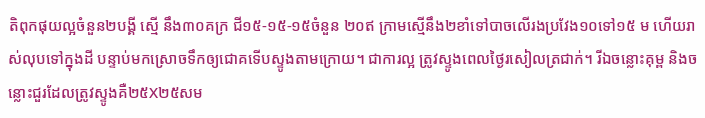តិពុកផុយល្អចំនួន២បង្គី ស្មើ នឹង៣០គក្រ ជី១៥-១៥-១៥ចំនួន ២០ឥ ក្រាមស្មើនឹង២ខាំទៅបាចលើរងប្រវែង១០ទៅ១៥ ម ហើយរាស់លុបទៅក្នុងដី បន្ទាប់មកស្រោចទឹកឲ្យជោគទើបស្ទូងតាមក្រោយ។ ជាការល្អ ត្រូវស្ទូងពេលថ្ងៃរសៀលត្រជាក់។ រីឯចន្លោះគុម្ព និងចន្លោះជួរដែលត្រូវស្ទូងគឺ២៥X២៥សម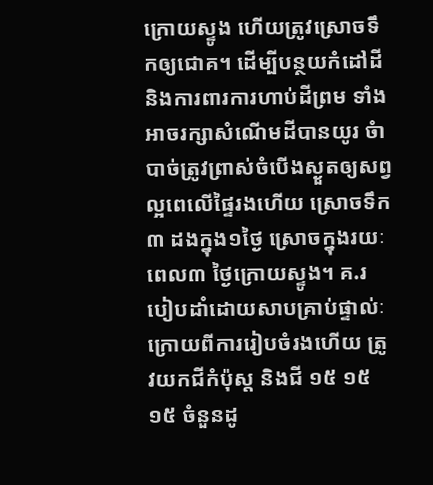ក្រោយស្ទូង ហើយត្រូវស្រោចទឹកឲ្យជោគ។ ដើម្បីបន្ថយកំដៅដីនិងការពារការហាប់ដីព្រម ទាំងអាចរក្សាសំណើមដីបានយូរ ចំាបាច់ត្រូវព្រាស់ចំបើងស្ងួតឲ្យសព្វល្អពេលើផ្ទៃរងហើយ ស្រោចទឹក៣ ដងក្នុង១ថ្ងៃ ស្រោចក្នុងរយៈពេល៣ ថ្ងៃក្រោយស្ទូង។ គ.របៀបដាំដោយសាបគ្រាប់ផ្ទាល់ៈ ក្រោយពីការរៀបចំរងហើយ ត្រូវយកជីកំប៉ុស្ត និងជី ១៥ ១៥ ១៥ ចំនួនដូ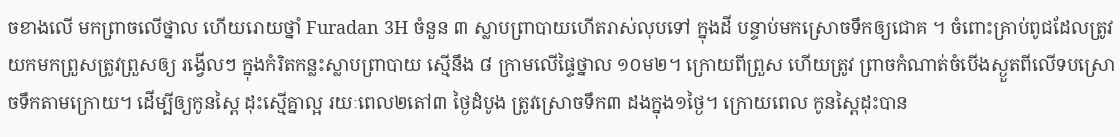ចខាងលើ មកព្រាចលើថ្នាល ហើយរោយថ្នាំ Furadan 3H ចំនួន ៣ ស្លាបព្រាបាយហើតរាស់លុបទៅ ក្នុងដី បន្ទាប់មកស្រោចទឹកឲ្យជោគ ។ ចំពោះគ្រាប់ពូជដែលត្រូវយកមកព្រួសត្រូវព្រួសឲ្យ រង្វើលៗ ក្នុងកំរិតកន្លះស្លាបព្រាបាយ ស្មើនឹង ៨ ក្រាមលើផ្ទៃថ្នាល ១០ម២។ ក្រោយពីព្រួស ហើយត្រូវ ព្រាចកំណាត់ចំបើងស្ងួតពីលើទបស្រោចទឹកតាមក្រោយ។ ដើម្បីឲ្យកូនស្ពៃ ដុះស្មើគ្នាល្អ រយៈពេល២តៅ៣ ថ្ងៃដំបូង ត្រូវស្រោចទឹក៣ ដងក្នុង១ថ្ងៃ។ ក្រោយពេល កូនស្ពៃដុះបាន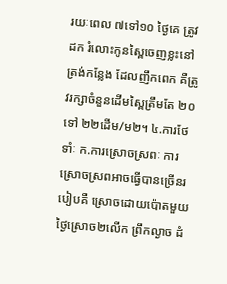រយៈពេល ៧ទៅ១០ ថ្ងៃគេ ត្រូវដក រំលោះកូនស្ពៃចេញខ្លះនៅត្រង់កន្លែង ដែលញឹកពេក គឺត្រូវរក្សាចំនួនដើមស្ពៃត្រឹមតែ ២០ ទៅ ២២ដើម/ម២។ ៤.ការថែទាំៈ ក.ការស្រោចស្រពៈ ការស្រោចស្រពអាចធ្វើបានច្រើនរបៀបគឺ ស្រោចដោយប៉ោតមួយថ្ងៃស្រោច២លើក ព្រឹកល្ងាច ដំ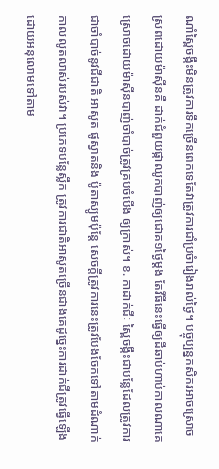ណាំស្ពៃចង្កឹះមិនត្រូវការទឹកច្រើនពេកទេតែវាត្រូវការជាំប្រចំារៀងរាល់ថ្ងៃ។ បច្ចុប្បន្នកសិករអាចស្រោចស្រពដោយម៉ាស៊ីនគឺ ដាក់ជំពួយផ្កាឈូកបាញ់ឲ្យជោគ១ថ្ងៃម្តង តែវីធីនេះធ្វើឲ្យដីឆាប់ហាប់កាលណាគេស្រោចដោយម៉ាស៊ីនបាញ់ចាំបាច់ត្រូវគ្របចំបើង ឲ្យក្រាស់។ ខ. កាដាក់ជីៈ ស្ពៃចង្កឹះជាបន្លែដែលត្រូវការជាចាំបាច់នូវជីជាតិ អាសូត ផូស្វាតនិង ប៉ូតាស្យូមប៉ុន្តែ សេចក្តីត្រូវការនេះត្រូវបែងចែកទៅតាមដំណាក់កាលលូតលាស់របស់វា។ ប្រភេទបន្លែស្លឹក ត្រូវការជាតិអាសូតច្រើនជាងគេដូច្នេះការដាក់ជីត្រូវធ្វើឡើងដោយអនុលោមទៅតាម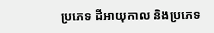ប្រភេទ ដីអាយុកាល និងប្រភេទ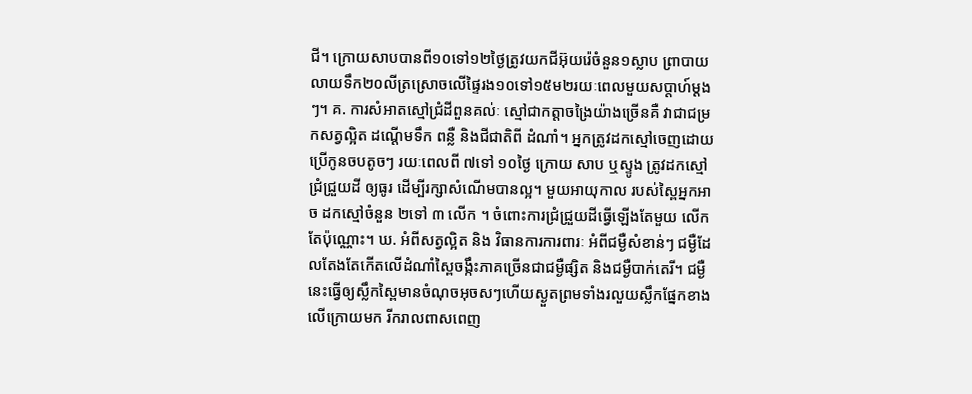ជី។ ក្រោយសាបបានពី១០ទៅ១២ថ្ងៃត្រូវយកជីអ៊ុយរ៉េចំនួន១ស្លាប ព្រាបាយលាយទឹក២០លីត្រស្រោចលើផ្ទៃរង១០ទៅ១៥ម២រយៈពេលមួយសប្តាហ៍ម្តងៗ។ គ. ការសំអាតស្មៅជ្រំដីពួនគល់ៈ ស្មៅជាកត្តាចង្រៃយ៉ាងច្រើនគឺ វាជាជម្រកសត្វល្អិត ដណ្តើមទឹក ពន្លឺ និងជីជាតិពី ដំណាំ។ អ្នកត្រូវដកស្មៅចេញដោយប្រើកូនចបតូចៗ រយៈពេលពី ៧ទៅ ១០ថ្ងៃ ក្រោយ សាប ឬស្ទូង ត្រូវដកស្មៅជ្រំជ្រួយដី ឲ្យធូរ ដើម្បីរក្សាសំណើមបានល្អ។ មួយអាយុកាល របស់ស្ពៃអ្នកអាច ដកស្មៅចំនួន ២ទៅ ៣ លើក ។ ចំពោះការជ្រំជ្រួយដីធ្វើឡើងតែមួយ លើកតែប៉ុណ្ណោះ។ ឃ. អំពីសត្វល្អិត និង វិធានការការពារៈ អំពីជម្ងឺសំខាន់ៗ ជម្ងឺដែលតែងតែកើតលើដំណាំស្ពៃចង្កឹះភាគច្រើនជាជម្ងឺផ្សិត និងជម្ងឺបាក់តេរី។ ជម្ងឺ នេះធ្វើឲ្យស្លឹកស្ពៃមានចំណុចអុចសៗហើយស្ងួតព្រមទាំងរលួយស្លឹកផ្នែកខាងលើក្រោយមក រីករាលពាសពេញ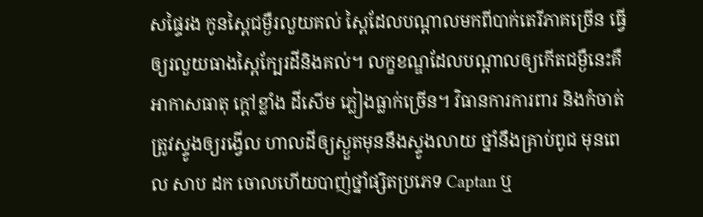សផ្ទៃរង កូនស្ពៃជម្ងឺរលួយគល់ ស្ពៃដែលបណ្តាលមកពីបាក់តេរីភាគច្រើន ធ្វើឲ្យរលួយធាងស្ពៃក្បែរដីនិងគល់។ លក្ខខណ្ឌដែលបណ្តាលឲ្យកើតជម្ងឺនេះគឺអាកាសធាតុ ក្តៅខ្លាំង ដីសើម ភ្លៀងធ្លាក់ច្រើន។ វិធានការការពារ និងកំចាត់ ត្រូវស្ទូងឲ្យរង្វើល ហាលដីឲ្យស្ងួតមុននឹងស្ទូងលាយ ថ្នាំនឹងគ្រាប់ពូជ មុនពេល សាប ដក ចោលហើយបាញ់ថ្នាំផ្សិតប្រភេទ Captan ឬ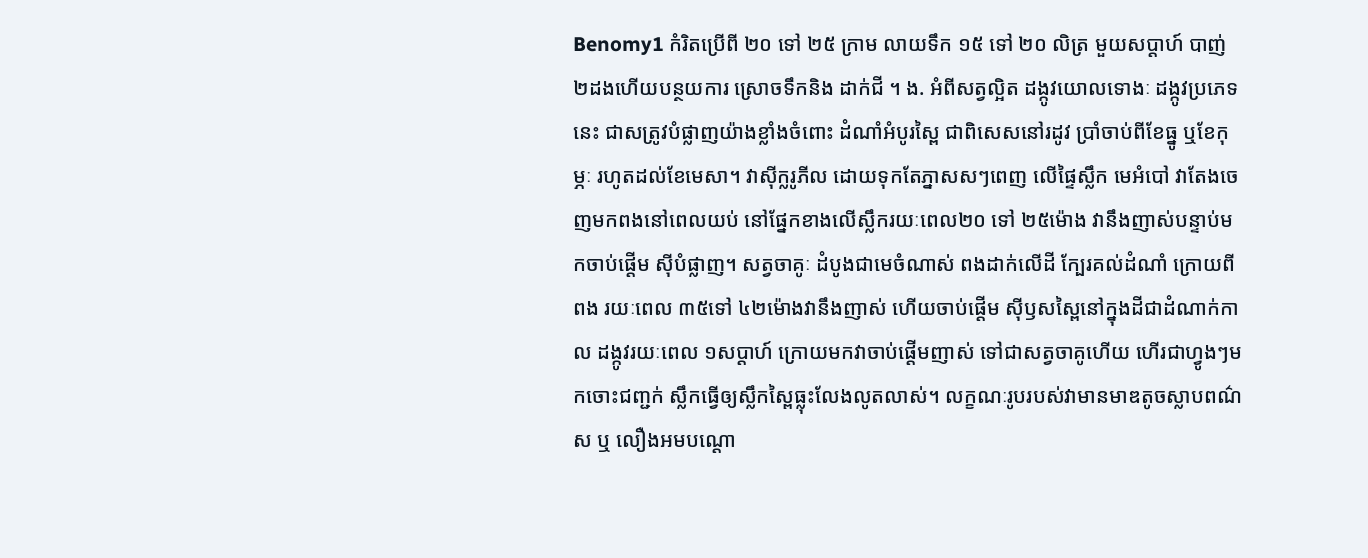Benomy1 កំរិតប្រើពី ២០ ទៅ ២៥ ក្រាម លាយទឹក ១៥ ទៅ ២០ លិត្រ មួយសប្តាហ៍ បាញ់ ២ដងហើយបន្ថយការ ស្រោចទឹកនិង ដាក់ជី ។ ង. អំពីសត្វល្អិត ដង្កូវយោលទោងៈ ដង្កូវប្រភេទនេះ ជាសត្រូវបំផ្លាញយ៉ាងខ្លាំងចំពោះ ដំណាំអំបូរស្ពៃ ជាពិសេសនៅរដូវ ប្រាំចាប់ពីខែធ្នូ ឬខែកុម្ភៈ រហូតដល់ខែមេសា។ វាស៊ីក្លរូភីល ដោយទុកតែភ្នាសសៗពេញ លើផ្ទៃស្លឹក មេអំបៅ វាតែងចេញមកពងនៅពេលយប់ នៅផ្នែកខាងលើស្លឹករយៈពេល២០ ទៅ ២៥ម៉ោង វានឹងញាស់បន្ទាប់មកចាប់ផ្តើម ស៊ីបំផ្លាញ។ សត្វចាគូៈ ដំបូងជាមេចំណាស់ ពងដាក់លើដី ក្បែរគល់ដំណាំ ក្រោយពីពង រយៈពេល ៣៥ទៅ ៤២ម៉ោងវានឹងញាស់ ហើយចាប់ផ្តើម ស៊ីឫសស្ពៃនៅក្នុងដីជាដំណាក់កាល ដង្កូវរយៈពេល ១សប្តាហ៍ ក្រោយមកវាចាប់ផ្តើមញាស់ ទៅជាសត្វចាគូហើយ ហើរជាហ្វូងៗមកចោះជញ្ជក់ ស្លឹកធ្វើឲ្យស្លឹកស្ពៃធ្លុះលែងលូតលាស់។ លក្ខណៈរូបរបស់វាមានមាឌតូចស្លាបពណ៌ស ឬ លឿងអមបណ្តោ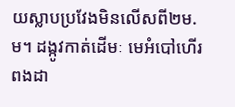យស្លាបប្រវែងមិនលើសពី២ម.ម។ ដង្កូវកាត់ដើមៈ មេអំបៅហើរពងដា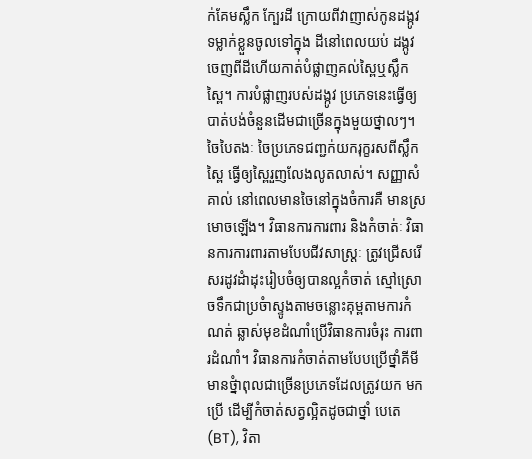ក់គែមស្លឹក ក្បែរដី ក្រោយពីវាញាស់កូនដង្កូវទម្លាក់ខ្លួនចូលទៅក្នុង ដីនៅពេលយប់ ដង្កូវចេញពីដីហើយកាត់បំផ្លាញគល់ស្ពៃឬស្លឹកស្ពៃ។ ការបំផ្លាញរបស់ដង្កូវ ប្រភេទនេះធ្វើឲ្យបាត់បង់ចំនួនដើមជាច្រើនក្នុងមួយថ្នាលៗ។ ចៃបៃតងៈ ចៃប្រភេទជញ្ជក់យករុក្ខរសពីស្លឹកស្ពៃ ធ្វើឲ្យស្ពៃរួញលែងលូតលាស់។ សញ្ញាសំគាល់ នៅពេលមានចៃនៅក្នុងចំការគឺ មានស្រមោចឡើង។ វិធានការការពារ និងកំចាត់ៈ វិធានការការពារតាមបែបជីវសាស្រ្តៈ ត្រូវជ្រើសរើសរដូវដំាដុះរៀបចំឲ្យបានល្អកំចាត់ ស្មៅស្រោចទឹកជាប្រចំាស្ទូងតាមចន្លោះគុម្ពតាមការកំណត់ ឆ្លាស់មុខដំណាំប្រើវិធានការចំរុះ ការពារដំណាំ។ វិធានការកំចាត់តាមបែបប្រើថ្នាំគីមីមានថ្នំាពុលជាច្រើនប្រភេទដែលត្រូវយក មកប្រើ ដើម្បីកំចាត់សត្វល្អិតដូចជាថ្នាំ បេតេ (BT), វិតា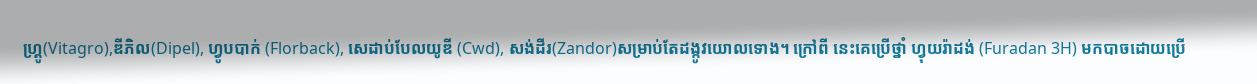ហ្គ្រូ(Vitagro),ឌីភិល(Dipel), ហ្វូបបាក់ (Florback), សេដាប់បែលយូឌី (Cwd), សង់ដីរ(Zandor)សម្រាប់តែដង្កូវយោលទោង។ ក្រៅពី នេះគេប្រើថ្នាំ ហ្វុយរ៉ាដង់ (Furadan 3H) មកបាចដោយប្រើ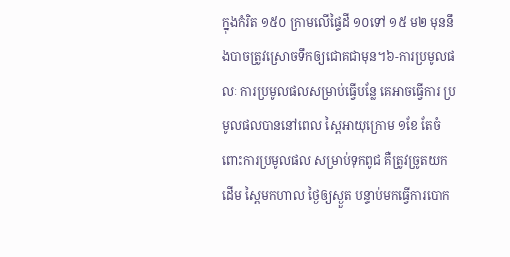ក្នុងកំរិត ១៥០ ក្រាមលើផ្ទៃដី ១០ទៅ ១៥ ម២ មុននឹងបាចត្រូវស្រោចទឹកឲ្យជោគជាមុន។៦-ការប្រមូលផលៈ ការប្រមូលផលសម្រាប់ធ្វើបន្លែ គេអាចធ្វើការ ប្រមូលផលបាននៅពេល ស្ពៃអាយុក្រោម ១ខែ តែចំពោះការប្រមូលផល សម្រាប់ទុកពូជ គឺត្រូវច្រូតយកដើម ស្ពៃមកហាល ថ្ងៃឲ្យស្ងួត បន្ទាប់មកធ្វើការបោក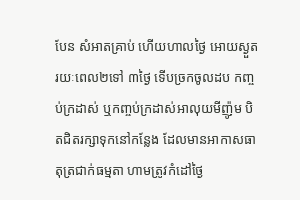បែន សំអាតគ្រាប់ ហើយហាលថ្ងៃ អោយស្ងួត រយៈពេល២ទៅ ៣ថ្ងៃ ទើបច្រកចូលដប កញ្ចប់ក្រដាស់ ឬកញ្ចប់ក្រដាស់អាលុយមីញ៉ូម បិតជិតរក្សាទុកនៅកន្លែង ដែលមានអាកាសធាតុត្រជាក់ធម្មតា ហាមត្រូវកំដៅថ្ងៃ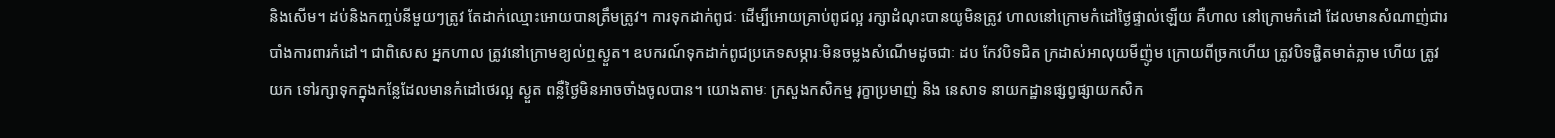និងសើម។ ដប់និងកញ្ចប់នីមួយៗត្រូវ តែដាក់ឈ្មោះអោយបានត្រឹមត្រូវ។ ការទុកដាក់ពូជៈ ដើម្បីអោយគ្រាប់ពូជល្អ រក្សាដំណុះបានយូមិនត្រូវ ហាលនៅក្រោមកំដៅថ្ងៃផ្ទាល់ឡើយ គឺហាល នៅក្រោមកំដៅ ដែលមានសំណាញ់ជារបាំងការពារកំដៅ។ ជាពិសេស អ្នកហាល ត្រូវនៅក្រោមខ្យល់ឮស្ងួត។ ឧបករណ៍ទុកដាក់ពូជប្រភេទសម្ភារៈមិនចម្លងសំណើមដូចជាៈ ដប កែវបិទជិត ក្រដាស់អាលុយមីញ៉ូម ក្រោយពីច្រកហើយ ត្រូវបិទផ្ជិតមាត់ភ្លាម ហើយ ត្រូវយក ទៅរក្សាទុកក្នុងកន្លែដែលមានកំដៅថេរល្អ ស្ងួត ពន្លឺថ្ងៃមិនអាចចាំងចូលបាន។ យោងតាមៈ ក្រសួងកសិកម្ម រុក្ខាប្រមាញ់ និង នេសាទ នាយកដ្ឋានផ្សព្វផ្សាយកសិក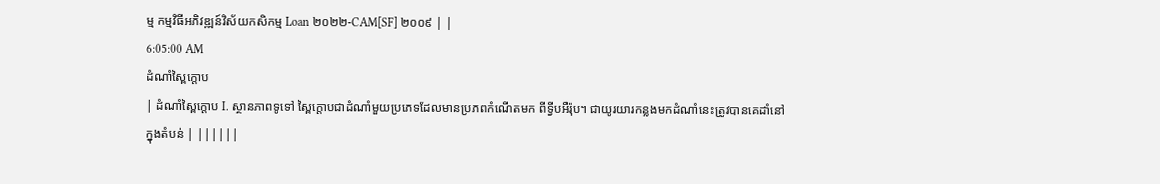ម្ម កម្មវិធីអភិវឌ្ឍន៍វិស័យកសិកម្ម Loan ២០២២-CAM[SF] ២០០៩ | |
6:05:00 AM
ដំណាំស្ពៃក្តោប
| ដំណាំស្ពៃក្តោប I. ស្ថានភាពទូទៅ ស្ពៃក្តោបជាដំណាំមួយប្រភេទដែលមានប្រភពកំណើតមក ពីទ្វីបអឺរ៉ុប។ ជាយូរយារកន្លងមកដំណាំនេះត្រូវបានគេដាំនៅក្នុងតំបន់ | ||||||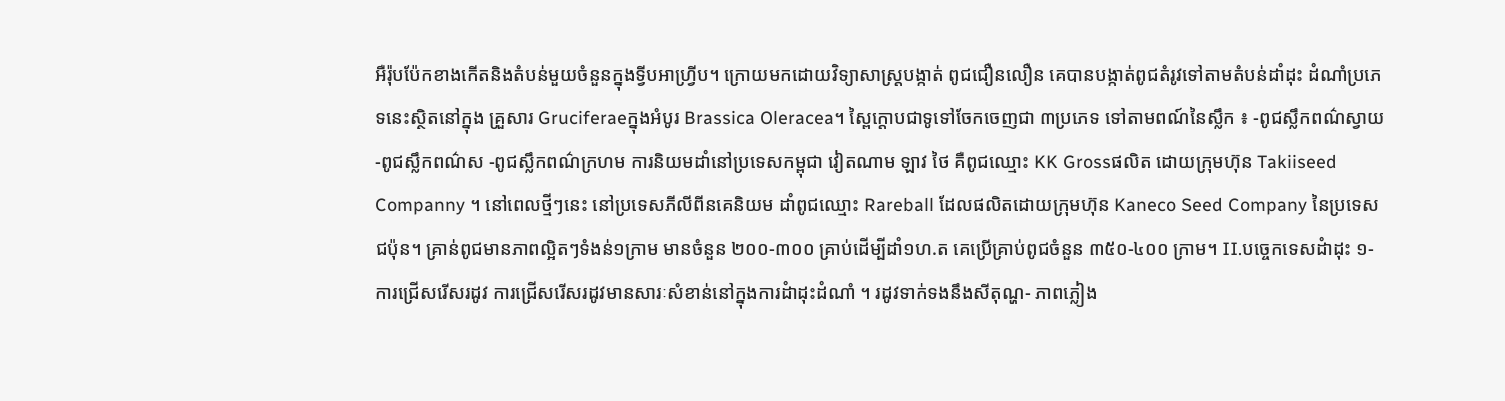អឺរ៉ុបប៉ែកខាងកើតនិងតំបន់មួយចំនួនក្នុងទ្វីបអាហ្រ្វីប។ ក្រោយមកដោយវិទ្យាសាស្ត្របង្កាត់ ពូជជឿនលឿន គេបានបង្កាត់ពូជតំរូវទៅតាមតំបន់ដាំដុះ ដំណាំប្រភេទនេះស្ថិតនៅក្នុង គ្រួសារ Gruciferaeក្នុងអំបូរ Brassica Oleracea។ ស្ពៃក្តោបជាទូទៅចែកចេញជា ៣ប្រភេទ ទៅតាមពណ៍នៃស្លឹក ៖ -ពូជស្លឹកពណ៌ស្វាយ -ពូជស្លឹកពណ៌ស -ពូជស្លឹកពណ៌ក្រហម ការនិយមដាំនៅប្រទេសកម្ពុជា វៀតណាម ឡាវ ថៃ គឺពូជឈ្មោះ KK Grossផលិត ដោយក្រុមហ៊ុន Takiiseed Companny ។ នៅពេលថ្មីៗនេះ នៅប្រទេសភីលីពីនគេនិយម ដាំពូជឈ្មោះ Rareball ដែលផលិតដោយក្រុមហ៊ុន Kaneco Seed Company នៃប្រទេស ជប៉ុន។ គ្រាន់ពូជមានភាពល្អិតៗទំងន់១ក្រាម មានចំនួន ២០០-៣០០ គ្រាប់ដើម្បីដាំ១ហ.ត គេប្រើគ្រាប់ពូជចំនួន ៣៥០-៤០០ ក្រាម។ II.បច្ចេកទេសដំាដុះ ១-ការជ្រើសរើសរដូវ ការជ្រើសរើសរដូវមានសារៈសំខាន់នៅក្នុងការដំាដុះដំណាំ ។ រដូវទាក់ទងនឹងសីតុណ្ហ- ភាពភ្លៀង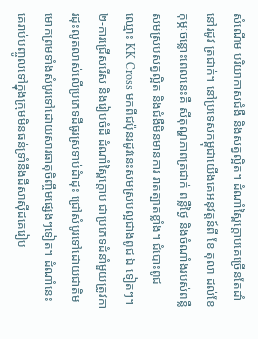សំណើម បរិយាកាសជំងឺ និងសត្វល្អិត។ ដំណាំស្ពៃក្តោបគេច្រើនតែដាំនៅរដូវ ត្រជាក់។ នៅប្រទេសកម្ពុជាយើងគេអនុវត្តន៍ពី ខែ តុលា ដល់ខែកុម្ភៈចន្លោះពេលនេះគឺ សីតុណ្ហភាពត្រជាក់ ពន្លឺថ្ងៃ និងចំណាំងរបស់ពន្លឺសមស្របសត្វល្អិត និងជំងឺមិនមានការ រាតត្បាតខ្លាំង។ ជំបោះពូជឈ្មោះ KK Cross មកពីជប៉ុនរដូវនេះសមស្របល្អជាងពូជ ឯ ទៀតៗ។ ២-ការជ្រើសរើស និងរៀបចំដី ដំណាំស្ពៃក្តោប ជាប្រភេទដំនាំមួយត្រូវការដុះលូតលាស់លើប្រភេទដីធូរស្រទាប់ដំាដុះ ជ្រៅសំបូរទៅដោយជាតិមមោកព្រមទាំងសំបូរទៅដោយសារធាតុចិញ្ចឹមផ្សេងៗទៀត។ ដំណាំនេះគេរាប់បញ្ចូលទៅក្នុងក្រុមមិនធន់ទាំ្រនឹងដីសាស៊ីដគេរៀប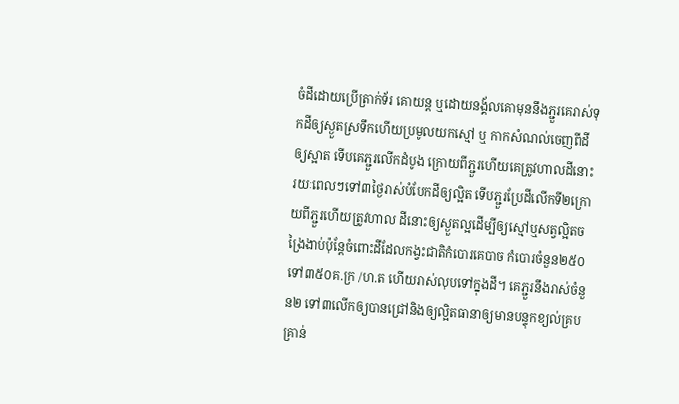ចំដីដោយប្រើត្រាក់ទ័រ គោយន្ត ឬដោយនង្គ័លគោមុននឹងភ្ជួរគេរាស់ទុកដីឲ្យស្ងួតស្រទឹកហើយប្រមូលយកស្មៅ ឬ កាកសំណល់ចេញពីដីឲ្យស្អាត ទើបគេភ្ជួរលើកដំបូង ក្រោយពីភ្ជួរហើយគេត្រូវហាលដីនោះ រយៈពេលៗទៅ៣ថ្ងៃរាស់បំបែកដីឲ្យល្អិត ទើបភ្ជួរប្រែដីលើកទី២ក្រោយពីភ្ជួរហើយត្រូវហាល ដីនោះឲ្យស្ងួតល្អដើម្បីឲ្យស្មៅឬសត្វល្អិតចង្រៃងាប់ប៉ុន្តែចំពោះដីដែលកង្វះជាតិកំបោរគេបាច កំបោរចំនួន២៥០ទៅ៣៥០គ.ក្រ /ហ.ត ហើយរាស់លុបទៅក្នុងដី។ គេភ្ជួរនឹងរាស់ចំនួន២ ទៅ៣លើកឲ្យបានជ្រៅនិងឲ្យល្អិតធានាឲ្យមានបន្ទុកខ្យល់គ្របគ្រាន់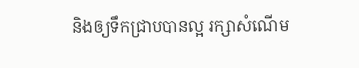និងឲ្យទឹកជា្របបានល្អ រក្សាសំណើម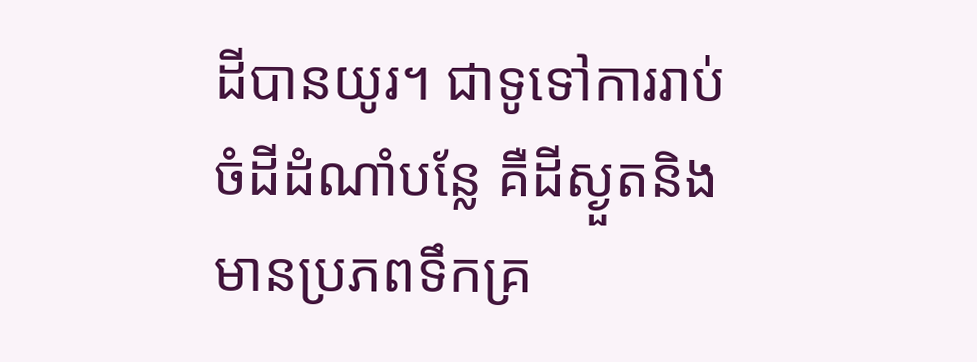ដីបានយូរ។ ជាទូទៅការរាប់ចំដីដំណាំបន្លែ គឺដីស្ងួតនិងមានប្រភពទឹកគ្រ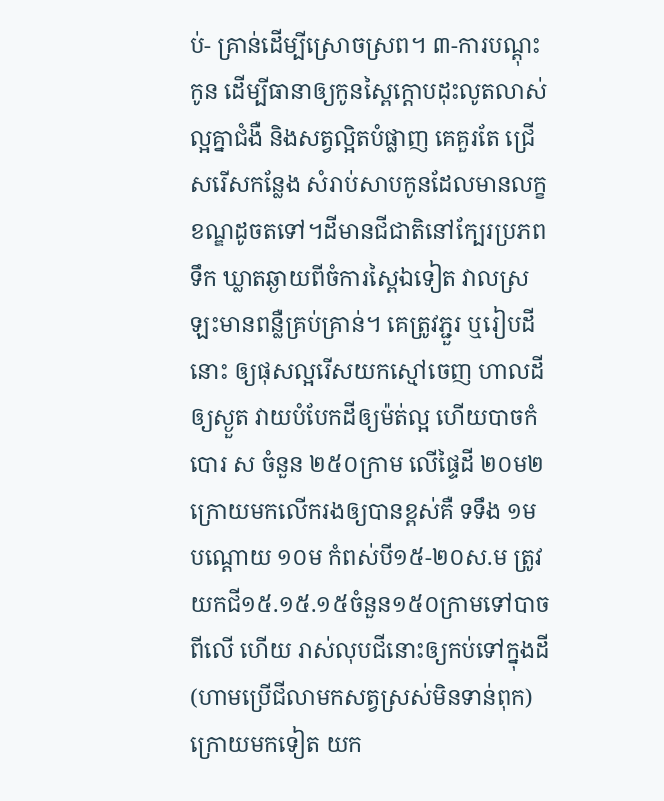ប់- គ្រាន់ដើម្បីស្រោចស្រព។ ៣-ការបណ្តុះកូន ដើម្បីធានាឲ្យកូនស្ពៃក្តោបដុះលូតលាស់ល្អគ្នាជំងឺ និងសត្វល្អិតបំផ្លាញ គេគួរតែ ជ្រើសរើសកន្លែង សំរាប់សាបកូនដែលមានលក្ខខណ្ឌដូចតទៅ។ដីមានជីជាតិនៅក្បែរប្រភព ទឹក ឃ្លាតឆ្ងាយពីចំការស្ពៃឯទៀត វាលស្រឡះមានពន្លឺគ្រប់គ្រាន់។ គេត្រូវភ្ជួរ ឬរៀបដីនោះ ឲ្យផុសល្អរើសយកស្មៅចេញ ហាលដីឲ្យស្ងួត វាយបំបែកដីឲ្យម៉ត់ល្អ ហើយបាចកំបោរ ស ចំនួន ២៥០ក្រាម លើផ្ទៃដី ២០ម២ ក្រោយមកលើករងឲ្យបានខ្ពស់គឺ ទទឹង ១មបណ្តោយ ១០ម កំពស់បី១៥-២០ស.ម ត្រូវយកជី១៥.១៥.១៥ចំនួន១៥០ក្រាមទៅបាចពីលើ ហើយ រាស់លុបជីនោះឲ្យកប់ទៅក្នុងដី(ហាមប្រើជីលាមកសត្វស្រស់មិនទាន់ពុក)ក្រោយមកទៀត យក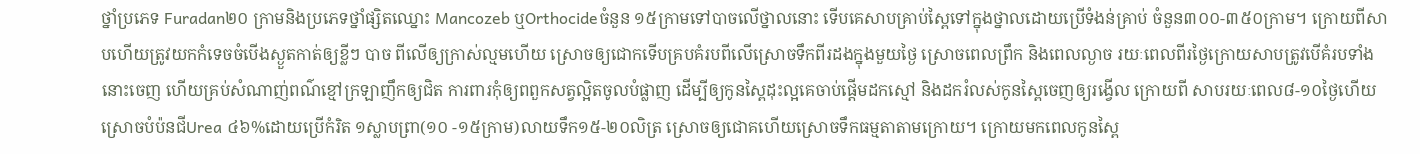ថ្នាំប្រភេទ Furadan២០ ក្រាមនិងប្រភេទថ្នាំផ្សិតឈ្នោះ Mancozeb ឬOrthocideចំនួន ១៥ក្រាមទៅបាចលើថ្នាលនោះ ទើបគេសាបគ្រាប់ស្ពៃទៅក្នុងថ្នាលដោយប្រើទំងន់គ្រាប់ ចំនួន៣០០-៣៥០ក្រាម។ ក្រោយពីសាបហើយត្រូវយកកំទេចចំបើងស្ងួតកាត់ឲ្យខ្លីៗ បាច ពីលើឲ្យក្រាស់ល្មមហើយ ស្រោចឲ្យជោកទើបគ្របគំរបពីលើស្រោចទឹកពីរដងក្នុងមួយថ្ងៃ ស្រោចពេលព្រឹក និងពេលល្ងាច រយៈពេលពីរថ្ងៃក្រោយសាបត្រូវបើគំរបទាំងនោះចេញ ហើយគ្រប់សំណាញ់ពណ៌ខ្មៅក្រឡាញឹកឲ្យជិត ការពារកុំឲ្យពពួកសត្វល្អិតចូលបំផ្លាញ ដើម្បីឲ្យកូនស្ពៃដុះល្អគេចាប់ផ្តើមដកស្មៅ និងដករំលស់កូនស្ពៃចេញឲ្យរង្វើល ក្រោយពី សាបរយៈពេល៨-១០ថ្ងៃហើយស្រោចបំប៉នជីUrea ៤៦%ដោយប្រើកំរិត ១ស្លាបព្រា(១០ -១៥ក្រាម)លាយទឹក១៥-២០លិត្រ ស្រោចឲ្យជោគហើយស្រោចទឹកធម្មតាតាមក្រោយ។ ក្រោយមកពេលកូនស្ពៃ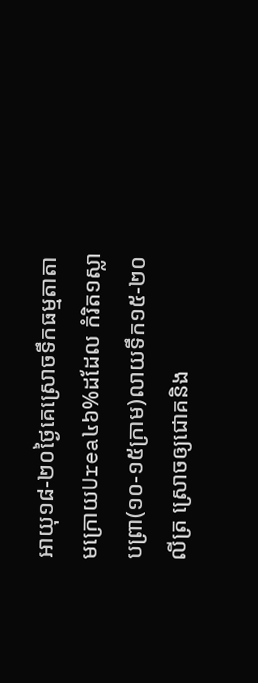អាយុ១៨-២០ថ្ងៃគេស្រោចទឹកធម្មតាតាមក្រោយUrea៤៦%ដដែល កំរិត១ស្លាបព្រា(១០-១៥ក្រាម)លាយទឹក១៥-២០លីត្រ ស្រោចឲ្យជោគនិង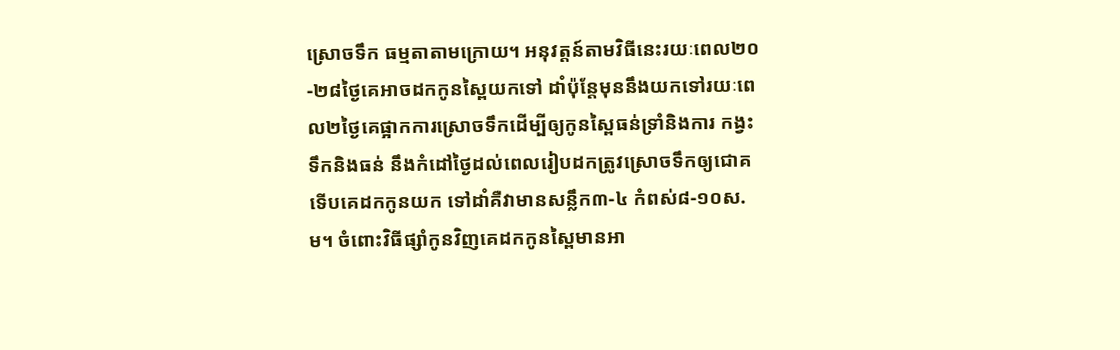ស្រោចទឹក ធម្មតាតាមក្រោយ។ អនុវត្តន៍តាមវិធីនេះរយៈពេល២០-២៨ថ្ងៃគេអាចដកកូនស្ពៃយកទៅ ដាំប៉ុន្តែមុននឹងយកទៅរយៈពេល២ថ្ងៃគេផ្អាកការស្រោចទឹកដើម្បីឲ្យកូនស្ពៃធន់ទ្រាំនិងការ កង្វះទឹកនិងធន់ នឹងកំដៅថ្ងៃដល់ពេលរៀបដកត្រូវស្រោចទឹកឲ្យជោគទើបគេដកកូនយក ទៅដាំគឺវាមានសន្លឹក៣-៤ កំពស់៨-១០ស.ម។ ចំពោះវិធីផ្សាំកូនវិញគេដកកូនស្ពៃមានអា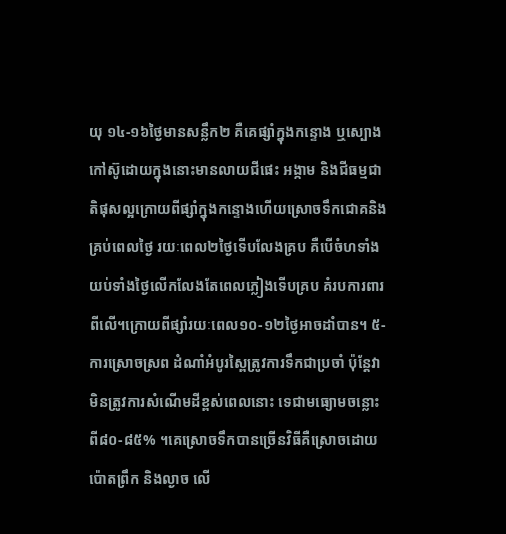យុ ១៤-១៦ថ្ងៃមានសន្លឹក២ គឺគេផ្សាំក្នុងកន្ទោង ឬស្បោងកៅស៊ូដោយក្នុងនោះមានលាយជីផេះ អង្កាម និងជីធម្មជាតិផុសល្អក្រោយពីផ្សំាក្នុងកន្ទោងហើយស្រោចទឹកជោគនិងគ្រប់ពេលថ្ងៃ រយៈពេល២ថ្ងៃទើបលែងគ្រប គឺបើចំហទាំងយប់ទាំងថ្ងៃលើកលែងតែពេលភ្លៀងទើបគ្រប គំរបការពារពីលើ។ក្រោយពីផ្សាំរយៈពេល១០-១២ថ្ងៃអាចដាំបាន។ ៥-ការស្រោចស្រព ដំណាំអំបូរស្ពៃត្រូវការទឹកជាប្រចាំ ប៉ុន្តែវាមិនត្រូវការសំណើមដីខ្ពស់ពេលនោះ ទេជាមធ្យោមចន្លោះពី៨០-៨៥% ។គេស្រោចទឹកបានច្រើនវិធីគឺស្រោចដោយប៉ោតព្រឹក និងល្ងាច លើ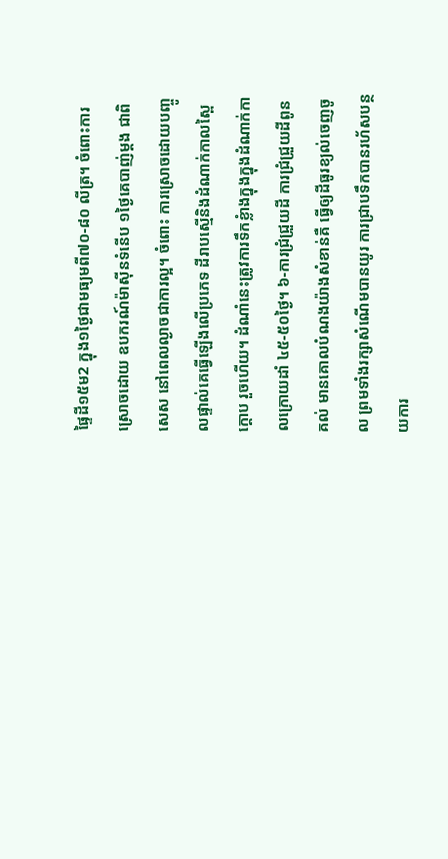ផ្ទៃដី១៥ម2 ក្នុង១ថ្ងៃជាមធ្យមពី៧០-៨០ លីត្រ។ ចំពោះការស្រោចដោយ ឧបករណ៍ម៉ាស៊ីនទំនើប ១ថ្ងៃគេបាញ់ម្តង ជាពិសេស នៅពេលល្ងាចជាការល្អ។ ចំពោះ ការស្រោចដោយបញ្ចូលផ្ទាល់គេធ្វើឡើងលើប្រភេទ ដីរាបស្មើនិងដំណាក់កាលស្ពៃក្តោប រួចហើយ។ ដំណាំនេះត្រូវការទឹកខ្លំាងក្នុងក្នុងដំណាក់កាលក្រោយដាំ ៤៥-៥០ថ្ងៃ។ ៦-ការជ្រំជ្រួយដី ការជ្រំជ្រួយដីពូនគល់ មានគោលបំណងយ៉ាងសំខាន់គឺ ធ្វើឲ្យដីធូរខ្យល់ចេញចូល ព្រមទាំងរក្សាសំណើមបានយូរ ការជា្របទឹកបានរហ័សបន្ថយការ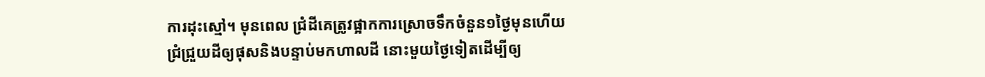ការដុះស្មៅ។ មុនពេល ជ្រំដីគេត្រូវផ្អាកការស្រោចទឹកចំនួន១ថ្ងៃមុនហើយជំ្រជ្រួយដីឲ្យផុសនិងបន្ទាប់មកហាលដី នោះមួយថ្ងៃទៀតដើម្បីឲ្យ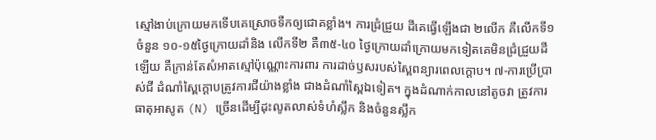ស្មៅងាប់ក្រោយមកទើបគេស្រោចទឺកឲ្យជោគខ្លាំង។ ការជ្រំជ្រួយ ដីគេធ្វើឡើងជា ២លើក គឺលើកទី១ចំនួន ១០-១៥ថ្ងៃក្រោយដាំនិង លើកទី២ គឺ៣៥-៤០ ថ្ងៃក្រោយដាំក្រោយមកទៀតគេមិនជ្រំជ្រួយដីឡើយ គឺក្រាន់តែសំអាតស្មៅប៉ុណ្ណោះការពារ ការដាច់ឫសរបស់ស្ពៃពន្យារពេលក្តោប។ ៧-ការប្រើប្រាស់ជី ដំណាំស្ពៃក្តោបត្រូវការជីយ៉ាងខ្លាំង ជាងដំណាំស្ពៃឯទៀត។ ក្នុងដំណាក់កាលនៅតូចវា ត្រូវការធាតុអាសូត (N) ច្រើនដើម្បីដុះលូតលាស់ទំហំស្លឹក និងចំនួនស្លឹក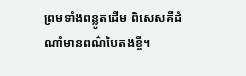ព្រមទាំងពន្លូតដើម ពិសេសគឺដំណាំមានពណ៌បៃតងខ្ចី។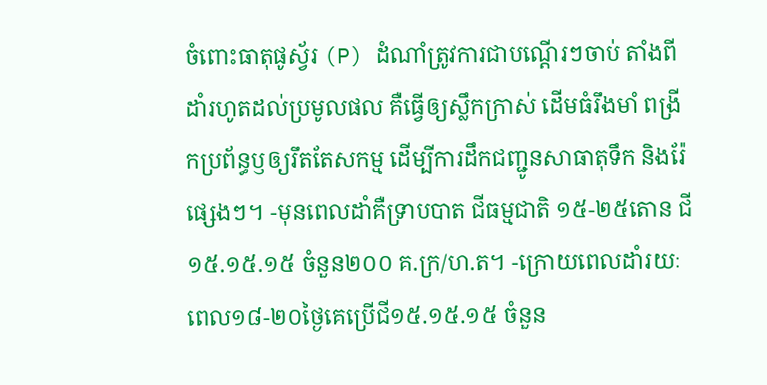ចំពោះធាតុផូស្វ័រ (P) ដំណាំត្រូវការជាបណ្តើរៗចាប់ តាំងពីដាំរហូតដល់ប្រមូលផល គឺធ្វើឲ្យស្លឹកក្រាស់ ដើមធំរឹងមាំ ពង្រីកប្រព័ន្ធឫឲ្យរឹតតែសកម្ម ដើម្បីការដឹកជញ្ជូនសាធាតុទឹក និងរ៉ែផ្សេងៗ។ -មុនពេលដាំគឺទ្រាបបាត ជីធម្មជាតិ ១៥-២៥តោន ជី១៥.១៥.១៥ ចំនួន២០០ គ.ក្រ/ហ.ត។ -ក្រោយពេលដាំរយៈពេល១៨-២០ថ្ងៃគេប្រើជី១៥.១៥.១៥ ចំនួន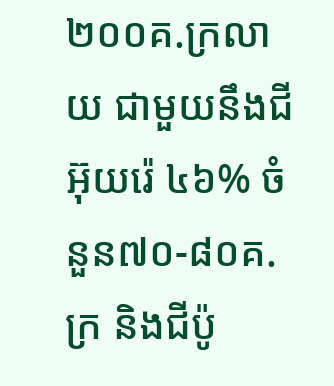២០០គ.ក្រលាយ ជាមួយនឹងជីអ៊ុយរ៉េ ៤៦% ចំនួន៧០-៨០គ.ក្រ និងជីប៉ូ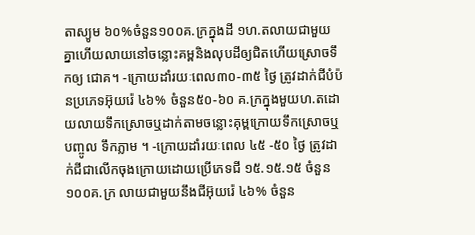តាស្យូម ៦០%ចំនួន១០០គ.ក្រក្នុងដី ១ហ.តលាយជាមួយគ្នាហើយលាយនៅចន្លោះគម្ពនិងលុបដីឲ្យជិតហើយស្រោចទឹកឲ្យ ជោគ។ -ក្រោយដាំរយៈពេល៣០-៣៥ ថ្ងៃ ត្រូវដាក់ជីបំប៉នប្រភេទអ៊ុយរ៉េ ៤៦% ចំនួន៥០-៦០ គ.ក្រក្នុងមួយហ.តដោយលាយទឹកស្រោចឬដាក់តាមចន្លោះគុម្ពក្រោយទឹកស្រោចឬបញ្ចូល ទឹកភ្លាម ។ -ក្រោយដាំរយៈពេល ៤៥ -៥០ ថ្ងៃ ត្រូវដាក់ជីជាលើកចុងក្រោយដោយប្រើភេទជី ១៥.១៥.១៥ ចំនួន១០០គ.ក្រ លាយជាមួយនឹងជីអ៊ុយរ៉េ ៤៦% ចំនួន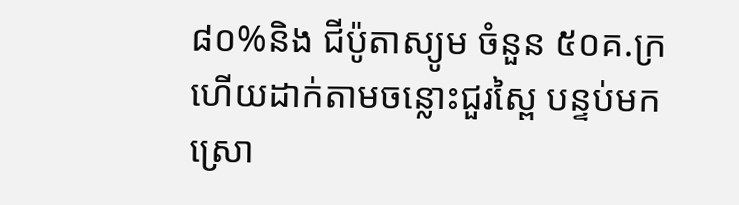៨០%និង ជីប៉ូតាស្យូម ចំនួន ៥០គ.ក្រ ហើយដាក់តាមចន្លោះជួរស្ពៃ បន្ទប់មកស្រោ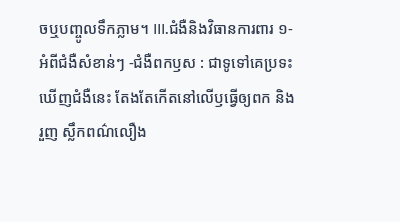ចឬបញ្ចូលទឹកភ្លាម។ III.ជំងឺនិងវិធានការពារ ១-អំពីជំងឺសំខាន់ៗ -ជំងឺពកឫស : ជាទូទៅគេប្រទះឃើញជំងឺនេះ តែងតែកើតនៅលើឫធ្វើឲ្យពក និង រួញ ស្លឹកពណ៌លឿង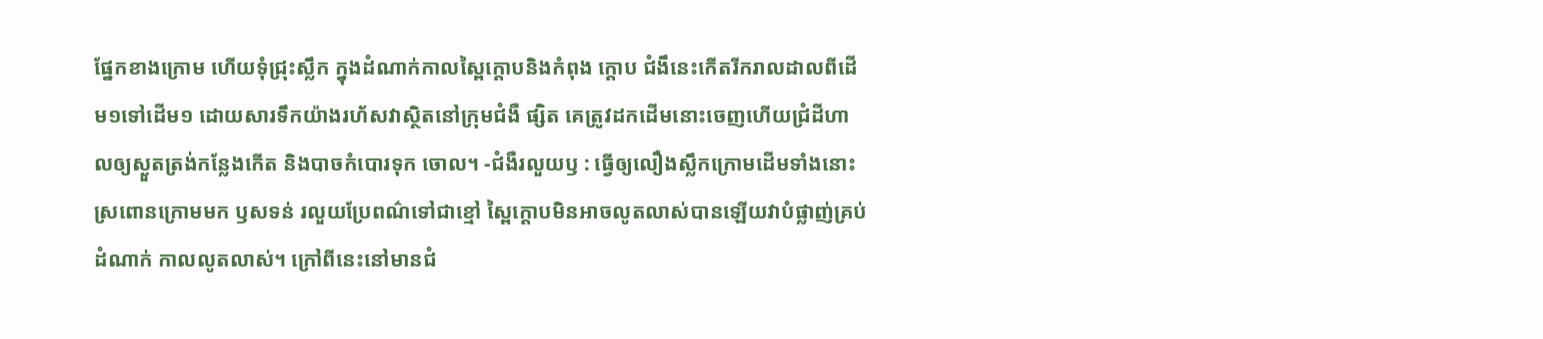ផ្នែកខាងក្រោម ហើយទុំជ្រុះស្លឹក ក្នុងដំណាក់កាលស្ពៃក្តោបនិងកំពុង ក្តោប ជំងឹនេះកើតរីករាលដាលពីដើម១ទៅដើម១ ដោយសារទឹកយ៉ាងរហ័សវាស្ថិតនៅក្រុមជំងឺ ផ្សិត គេត្រូវដកដើមនោះចេញហើយជ្រំដីហាលឲ្យស្ងួតត្រង់កន្លែងកើត និងបាចកំបោរទុក ចោល។ -ជំងឺរលួយឫ : ធ្វើឲ្យលឿងស្លឹកក្រោមដើមទាំងនោះស្រពោនក្រោមមក ឫសទន់ រលួយប្រែពណ៌ទៅជាខ្មៅ ស្ពៃក្តោបមិនអាចលូតលាស់បានឡើយវាបំផ្លាញ់គ្រប់ដំណាក់ កាលលូតលាស់។ ក្រៅពីនេះនៅមានជំ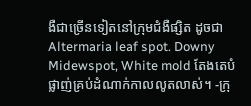ងឺជាច្រើនទៀតនៅក្រុមជំងឺផ្សិត ដូចជា Altermaria leaf spot. Downy Midewspot, White mold តែងតេបំផ្លាញ់គ្រប់ដំណាក់កាលលូតលាស់។ -ក្រុ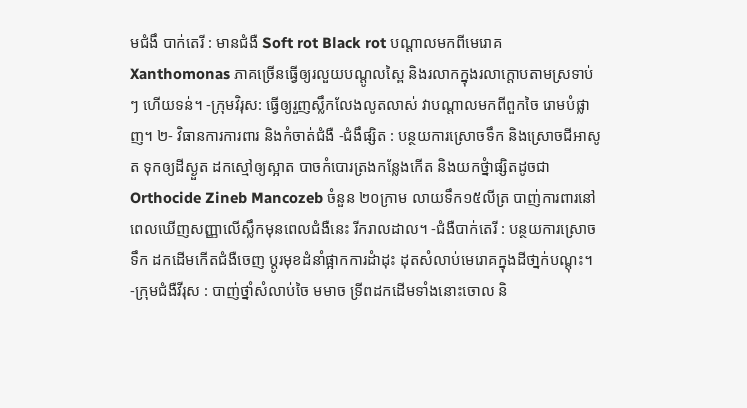មជំងឹ បាក់តេរី : មានជំងឺ Soft rot Black rot បណ្តាលមកពីមេរោគ Xanthomonas ភាគច្រើនធ្វើឲ្យរលួយបណ្តូលស្ពៃ និងរលាកក្នុងរលាក្តោបតាមស្រទាប់ៗ ហើយទន់។ -ក្រុមវិរុស: ធ្វើឲ្យរួញស្លឹកលែងលូតលាស់ វាបណ្តាលមកពីពួកចៃ រោមបំផ្លាញ។ ២- វិធានការការពារ និងកំចាត់ជំងឺ -ជំងឹផ្សិត : បន្ថយការស្រោចទឹក និងស្រោចជីអាសូត ទុកឲ្យដីស្ងួត ដកស្មៅឲ្យស្អាត បាចកំបោរត្រងកន្លែងកើត និងយកថ្នំាផ្សិតដូចជា Orthocide Zineb Mancozeb ចំនួន ២០ក្រាម លាយទឹក១៥លីត្រ បាញ់ការពារនៅពេលឃើញសញ្ញាលើស្លឹកមុនពេលជំងឺនេះ រីករាលដាល។ -ជំងឺបាក់តេរី : បន្ថយការស្រោចទឹក ដកដើមកើតជំងឺចេញ ប្តូរមុខដំនាំផ្អាកការដំាដុះ ដុតសំលាប់មេរោគក្នុងដីថា្នក់បណ្តុះ។ -ក្រុមជំងឺវីរុស : បាញ់ថ្នាំសំលាប់ចៃ មមាច ទ្រីពដកដើមទាំងនោះចោល និ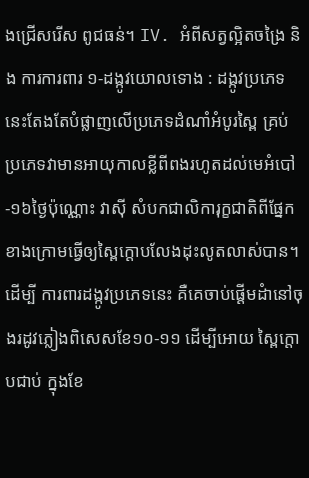ងជ្រើសរើស ពូជធន់។ IV. អំពីសត្វល្អិតចង្រៃ និង ការការពារ ១-ដង្កូវយោលទោង : ដង្កូវប្រភេទនេះតែងតែបំផ្លាញលើប្រភេទដំណាំអំបូរស្ពៃ គ្រប់ប្រភេទវាមានអាយុកាលខ្លីពីពងរហូតដល់មេអំបៅ -១៦ថ្ងៃប៉ុណ្ណោះ វាស៊ី សំបកជាលិការុក្ខជាតិពីផ្នែកខាងក្រោមធ្វើឲ្យស្ពៃក្តោបលែងដុះលូតលាស់បាន។ ដើម្បី ការពារដង្កូវប្រភេទនេះ គឺគេចាប់ផ្តើមដំានៅចុងរដូវភ្លៀងពិសេសខែ១០-១១ ដើម្បីអោយ ស្ពៃក្តោបជាប់ ក្នុងខែ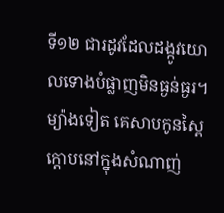ទី១២ ជារដូវដែលដង្កូវយោលទោងបំផ្លាញមិនធ្ងន់ធ្ងរ។ ម្យ៉ាងទៀត គេសាបកូនស្ពៃក្តោបនៅក្នុងសំណាញ់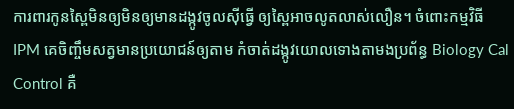ការពារកូនស្ពៃមិនឲ្យមិនឲ្យមានដង្កូវចូលស៊ីធ្វើ ឲ្យស្ពៃអាចលូតលាស់លឿន។ ចំពោះកម្មវិធី IPM គេចិញ្ចឹមសត្វមានប្រយោជន៍ឲ្យតាម កំចាត់ដង្កូវយោលទោងតាមងប្រព័ន្ធ Biology Cal Control គឺ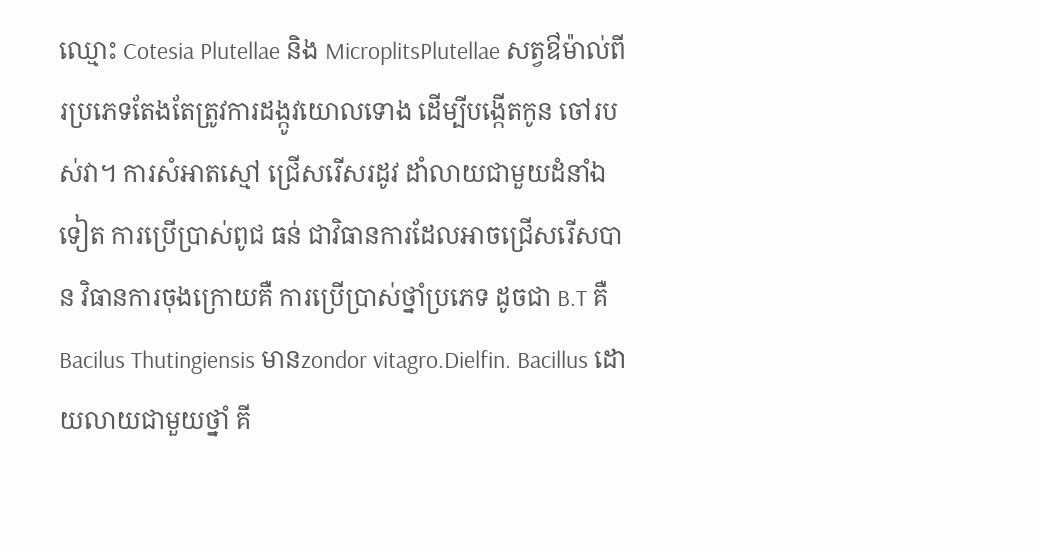ឈ្មោះ Cotesia Plutellae និង MicroplitsPlutellae សត្វឳម៉ាល់ពីរប្រភេទតែងតែត្រូវការដង្កូវយោលទោង ដើម្បីបង្កើតកូន ចៅរបស់វា។ ការសំអាតស្មៅ ជ្រើសរើសរដូវ ដាំលាយជាមួយដំនាំឯទៀត ការប្រើប្រាស់ពូជ ធន់ ជាវិធានការដែលអាចជ្រើសរើសបាន វិធានការចុងក្រោយគឺ ការប្រើប្រាស់ថ្នាំប្រភេទ ដូចជា B.T គឺ Bacilus Thutingiensis មានzondor vitagro.Dielfin. Bacillus ដោយលាយជាមួយថ្នាំ គី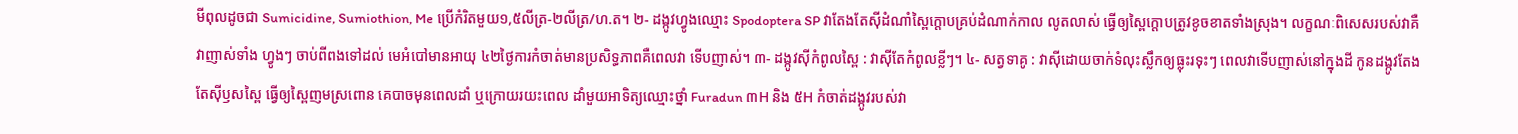មីពុលដូចជា Sumicidine, Sumiothion, Me ប្រើកំរិតមួយ១,៥លីត្រ-២លីត្រ/ហ.ត។ ២- ដង្កូវហ្វូងឈ្មោះ Spodoptera SP វាតែងតែស៊ីដំណាំស្ពៃក្តោបគ្រប់ដំណាក់កាល លូតលាស់ ធ្វើឲ្យស្ពៃក្តោបត្រូវខូចខាតទាំងស្រុង។ លក្ខណៈពិសេសរបស់វាគឺវាញាស់ទាំង ហ្វូងៗ ចាប់ពីពងទៅដល់ មេអំបៅមានអាយុ ៤២ថ្ងៃការកំចាត់មានប្រសិទ្ធភាពគឺពេលវា ទើបញាស់។ ៣- ដង្កូវស៊ីកំពូលស្ពៃ : វាស៊ីតែកំពូលខ្លីៗ។ ៤- សត្វទាគូ : វាស៊ីដោយចាក់ទំលុះស្លឹកឲ្យធ្លុះរទុះៗ ពេលវាទើបញាស់នៅក្នុងដី កូនដង្កូវតែងតែស៊ីឫសស្ពៃ ធ្វើឲ្យស្ពៃញមស្រពោន គេបាចមុនពេលដាំ ឬក្រោយរយះពេល ដាំមួយអាទិត្យឈ្មោះថ្នាំ Furadun ៣H និង ៥H កំចាត់ដង្កូវរបស់វា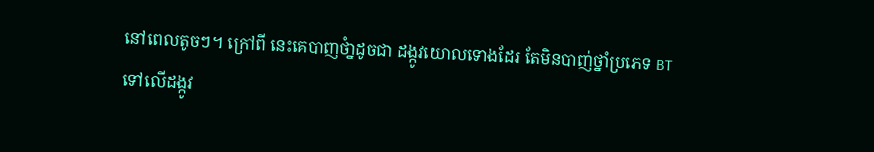នៅពេលតូចៗ។ ក្រៅពី នេះគេបាញថំា្នដូចជា ដង្កូវយោលទោងដែរ តែមិនបាញ់ថ្នាំប្រភេទ BT ទៅលើដង្កូវ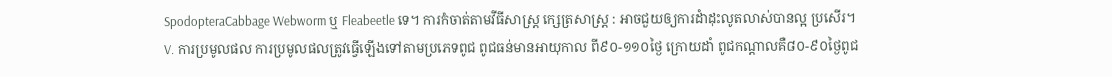SpodopteraCabbage Webworm ឬ Fleabeetle ទេ។ ការកំចាត់តាមវីធីសាស្ត្រ ក្សេត្រសាស្ត្រ : អាចជួយឲ្យការដំាដុះលូតលាស់បានល្អ ប្រសើរ។ V. ការប្រមូលផល ការប្រមូលផលត្រូវធ្វើឡើងទៅតាមប្រភេទពូជ ពូជធន់មានអាយុកាល ពី៩០-១១០ថ្ងៃ ក្រោយដាំ ពូជកណ្តាលគឺ៨០-៩០ថ្ងៃពូជ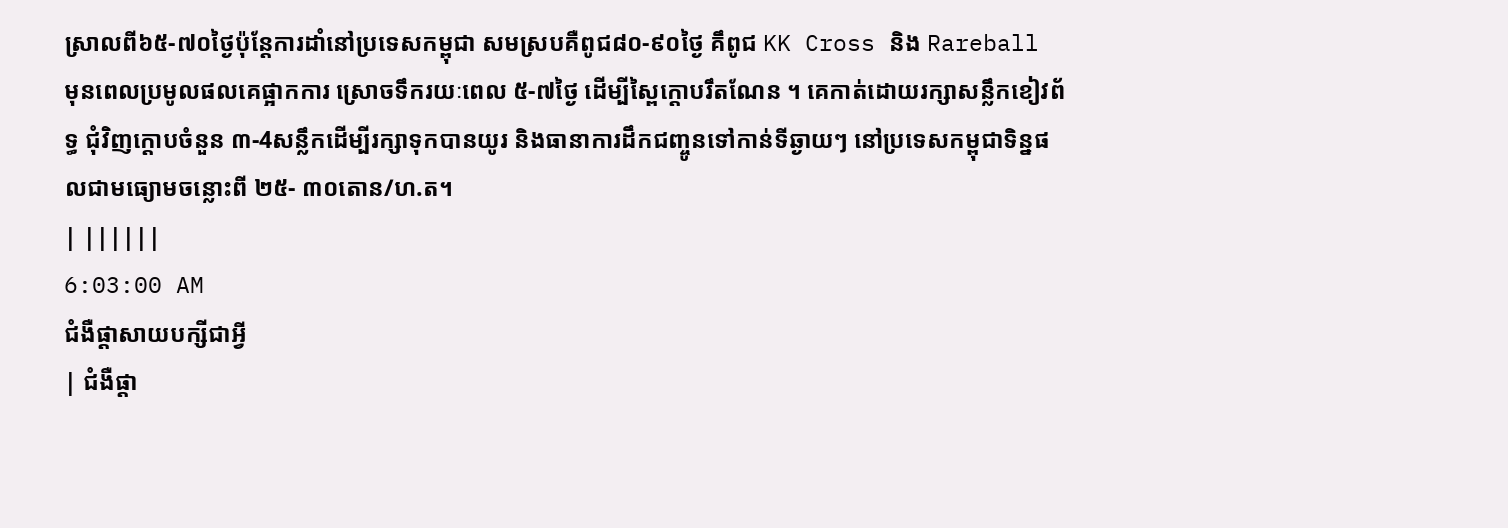ស្រាលពី៦៥-៧០ថ្ងៃប៉ុន្តែការដាំនៅប្រទេសកម្ពុជា សមស្របគឺពូជ៨០-៩០ថ្ងៃ គឹពូជ KK Cross និង Rareball មុនពេលប្រមូលផលគេផ្អាកការ ស្រោចទឹករយៈពេល ៥-៧ថ្ងៃ ដើម្បីស្ពៃក្តោបរឹតណែន ។ គេកាត់ដោយរក្សាសន្លឹកខៀវព័ទ្ធ ជុំវិញក្តោបចំនួន ៣-4សន្លឹកដើម្បីរក្សាទុកបានយូរ និងធានាការដឹកជញ្ចូនទៅកាន់ទីឆ្ងាយៗ នៅប្រទេសកម្ពុជាទិន្នផលជាមធ្យោមចន្លោះពី ២៥- ៣០តោន/ហ.ត។
| ||||||
6:03:00 AM
ជំងឺផ្តាសាយបក្សីជាអ្វី
| ជំងឺផ្តា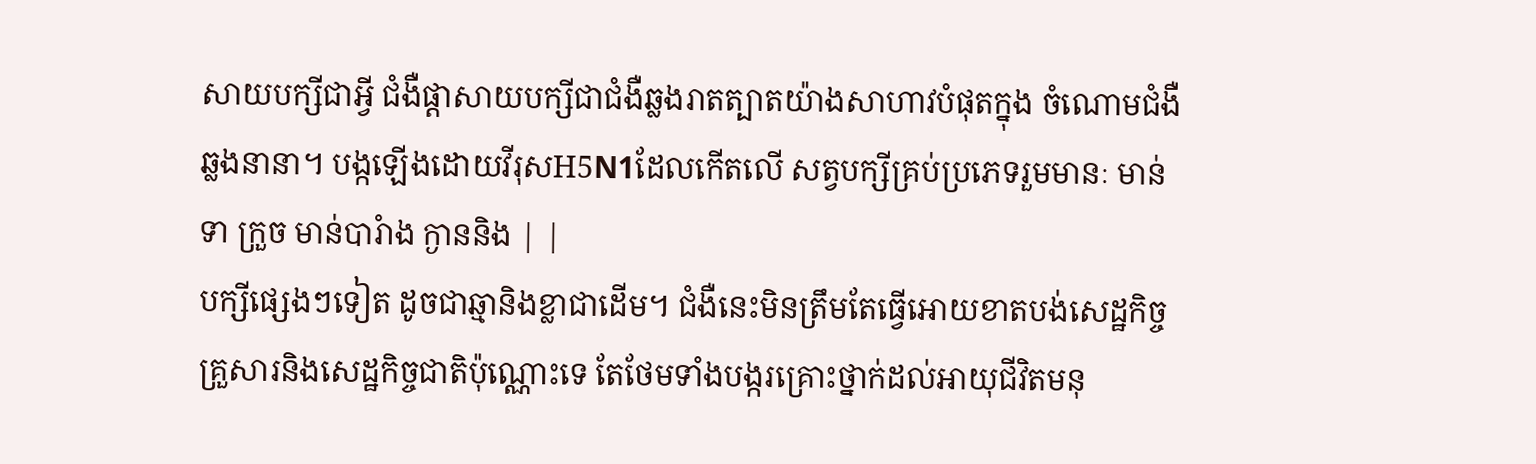សាយបក្សីជាអ្វី ជំងឺផ្តាសាយបក្សីជាជំងឺឆ្លងរាតត្បាតយ៉ាងសាហាវបំផុតក្នុង ចំណោមជំងឺឆ្លងនានា។ បង្កឡើងដោយវីរុសH5N1ដែលកើតលើ សត្វបក្សីគ្រប់ប្រភេទរួមមានៈ មាន់ ទា ក្រួច មាន់បារំាង ក្ងាននិង | |
បក្សីផ្សេងៗទៀត ដូចជាឆ្មានិងខ្លាជាដើម។ ជំងឺនេះមិនត្រឹមតែធ្វើអោយខាតបង់សេដ្ឋកិច្ច គ្រួសារនិងសេដ្ឋកិច្ចជាតិប៉ុណ្ណោះទេ តែថែមទាំងបង្ករគ្រោះថ្នាក់ដល់អាយុជីវិតមនុ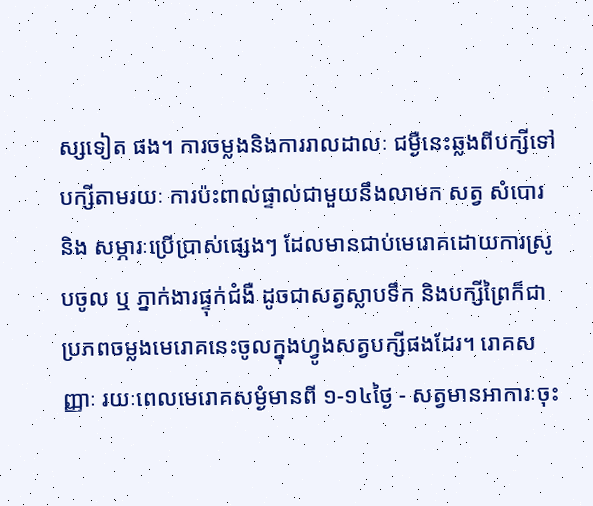ស្សទៀត ផង។ ការចម្លងនិងការរាលដាលៈ ជម្ងឺនេះឆ្លងពីបក្សីទៅបក្សីតាមរយៈ ការប៉ះពាល់ផ្ទាល់ជាមួយនឹងលាមក សត្វ សំបោរ និង សម្ភារៈប្រើប្រាស់ផ្សេងៗ ដែលមានជាប់មេរោគដោយការស្រូបចូល ឬ ភ្នាក់ងារផ្ទុក់ជំងឺ ដូចជាសត្វស្លាបទឹក និងបក្សីព្រៃក៏ជាប្រភពចម្លងមេរោគនេះចូលក្នុងហ្វូងសត្វបក្សីផងដែរ។ រោគសញ្ញាៈ រយៈពេលមេរោគសម្ងំមានពី ១-១៤ថ្ងៃ - សត្វមានអាការៈចុះ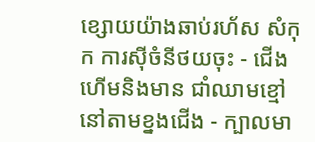ខ្សោយយ៉ាងឆាប់រហ័ស សំកុក ការស៊ីចំនីថយចុះ - ជើងហើមនិងមាន ជាំឈាមខ្មៅនៅតាមខ្នងជើង - ក្បាលមា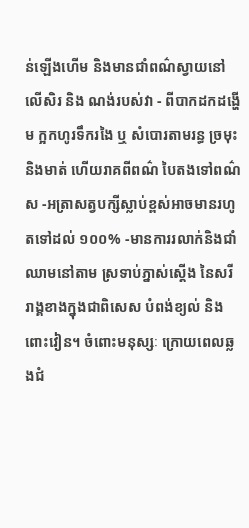ន់ឡើងហើម និងមានជាំពណ៌ស្វាយនៅលើសិរ និង ណង់របស់វា - ពីបាកដកដង្ហើម ក្អកហូរទឹករងៃ ឬ សំបោរតាមរន្ធ ច្រមុះនិងមាត់ ហើយរាគពីពណ៌ បៃតងទៅពណ៌ស -អត្រាសត្វបក្សីស្លាប់ខ្ពស់អាចមានរហូតទៅដល់ ១០០% -មានការរលាក់និងជាំឈាមនៅតាម ស្រទាប់ភ្នាស់ស្តើង នៃសរីរាង្គខាងក្នុងជាពិសេស បំពង់ខ្យល់ និងពោះវៀន។ ចំពោះមនុស្សៈ ក្រោយពេលឆ្លងជំ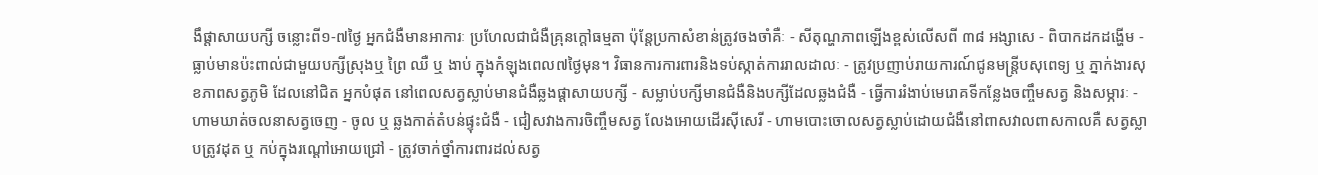ងឹផ្តាសាយបក្សី ចន្លោះពី១-៧ថ្ងៃ អ្នកជំងឺមានអាការៈ ប្រហែលជាជំងឺគ្រុនក្តៅធម្មតា ប៉ុន្តែប្រកាសំខាន់ត្រូវចងចាំគឺៈ - សីតុណ្ហភាពឡើងខ្ពស់លើសពី ៣៨ អង្សាសេ - ពិបាកដកដង្ហើម - ធ្លាប់មានប៉ះពាល់ជាមួយបក្សីស្រុងឬ ព្រៃ ឈឺ ឬ ងាប់ ក្នុងកំឡុងពេល៧ថ្ងៃមុន។ វិធានការការពារនិងទប់ស្កាត់ការរាលដាលៈ - ត្រូវប្រញាប់រាយការណ៍ជូនមន្ត្រីបសុពេទ្យ ឬ ភ្នាក់ងារសុខភាពសត្វភូមិ ដែលនៅជិត អ្នកបំផុត នៅពេលសត្វស្លាប់មានជំងឺឆ្លងផ្តាសាយបក្សី - សម្លាប់បក្សីមានជំងឺនិងបក្សីដែលឆ្លងជំងឺ - ធ្វើការរំងាប់មេរោគទីកន្លែងចញ្ចឹមសត្វ និងសម្ភារៈ - ហាមឃាត់ចលនាសត្វចេញ - ចូល ឬ ឆ្លងកាត់តំបន់ផ្ទុះជំងឺ - ជៀសវាងការចិញ្ចឹមសត្វ លែងអោយដើរស៊ីសេរី - ហាមបោះចោលសត្វស្លាប់ដោយជំងឺនៅពាសវាលពាសកាលគឺ សត្វស្លាបត្រូវដុត ឬ កប់ក្នុងរណ្តៅអោយជ្រៅ - ត្រូវចាក់ថ្នាំការពារដល់សត្វ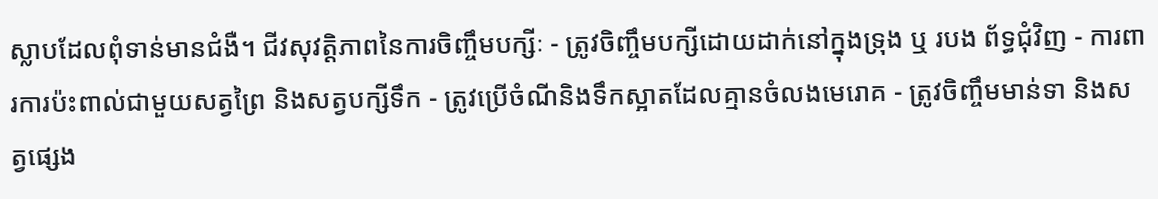ស្លាបដែលពុំទាន់មានជំងឺ។ ជីវសុវត្តិភាពនៃការចិញ្ចឹមបក្សីៈ - ត្រូវចិញ្ចឹមបក្សីដោយដាក់នៅក្នុងទ្រុង ឬ របង ព័ទ្ធជុំវិញ - ការពារការប៉ះពាល់ជាមួយសត្វព្រៃ និងសត្វបក្សីទឹក - ត្រូវប្រើចំណីនិងទឹកស្អាតដែលគ្មានចំលងមេរោគ - ត្រូវចិញ្ចឹមមាន់ទា និងសត្វផ្សេង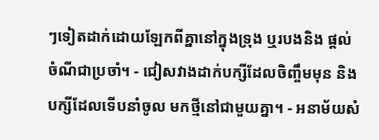ៗទៀតដាក់ដោយឡែកពីគ្នានៅក្នុងទ្រុង ឬរបងនិង ផ្តល់ចំណីជាប្រចាំ។ - ជៀសវាងដាក់បក្សីដែលចិញ្ចឹមមុន និងបក្សីដែលទើបនាំចូល មកថ្មីនៅជាមួយគ្នា។ - អនាម័យសំ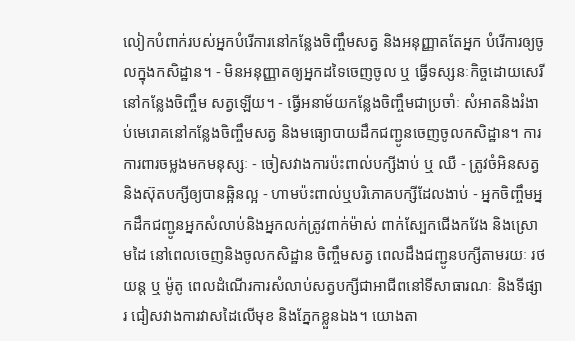លៀកបំពាក់របស់អ្នកបំរើការនៅកន្លែងចិញ្ចឹមសត្វ និងអនុញ្ញាតតែអ្នក បំរើការឲ្យចូលក្នុងកសិដ្ឋាន។ - មិនអនុញ្ញាតឲ្យអ្នកដទៃចេញចូល ឬ ធ្វើទស្សនៈកិច្ចដោយសេរីនៅកន្លែងចិញ្ចឹម សត្វឡើយ។ - ធ្វើអនាម័យកន្លែងចិញ្ចឹមជាប្រចាំៈ សំអាតនិងរំងាប់មេរោគនៅកន្លែងចិញ្ចឹមសត្វ និងមធ្យោបាយដឹកជញ្ជូនចេញចូលកសិដ្ឋាន។ ការការពារចម្លងមកមនុស្សៈ - ចៀសវាងការប៉ះពាល់បក្សីងាប់ ឬ ឈឺ - ត្រូវចំអិនសត្វនិងស៊ុតបក្សីឲ្យបានឆ្អិនល្អ - ហាមប៉ះពាល់ឬបរិភោគបក្សីដែលងាប់ - អ្នកចិញ្ចឹមអ្នកដឹកជញ្ជូនអ្នកសំលាប់និងអ្នកលក់ត្រូវពាក់ម៉ាស់ ពាក់ស្បែកជើងកវែង និងស្រោមដៃ នៅពេលចេញនិងចូលកសិដ្ឋាន ចិញ្ចឹមសត្វ ពេលដឹងជញ្ជូនបក្សីតាមរយៈ រថយន្ត ឬ ម៉ូតូ ពេលដំណើរការសំលាប់សត្វបក្សីជាអាជីពនៅទីសាធារណៈ និងទីផ្សារ ជៀសវាងការវាសដៃលើមុខ និងភ្នែកខ្លួនឯង។ យោងតា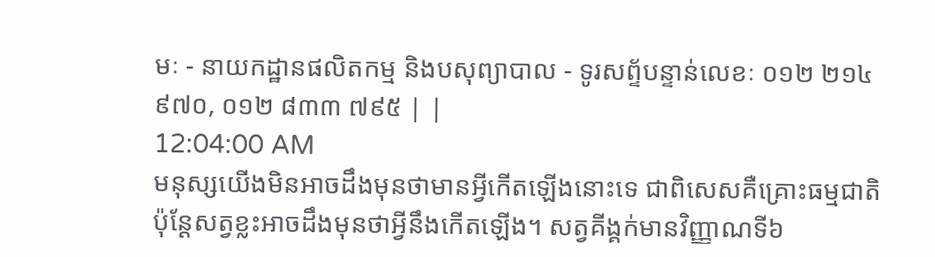មៈ - នាយកដ្ឋានផលិតកម្ម និងបសុព្យាបាល - ទូរសព្ទ័បន្ទាន់លេខៈ ០១២ ២១៤ ៩៧០, ០១២ ៨៣៣ ៧៩៥ | |
12:04:00 AM
មនុស្សយើងមិនអាចដឹងមុនថាមានអ្វីកើតឡើងនោះទេ ជាពិសេសគឺគ្រោះធម្មជាតិ ប៉ុន្ដែសត្វខ្លះអាចដឹងមុនថាអ្វីនឹងកើតឡើង។ សត្វគីង្គក់មានវិញ្ញាណទី៦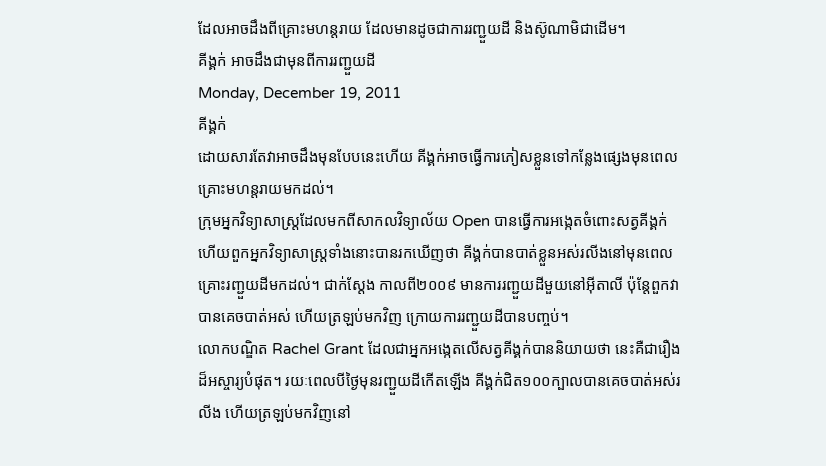ដែលអាចដឹងពីគ្រោះមហន្ដរាយ ដែលមានដូចជាការរញ្ជួយដី និងស៊ូណាមិជាដើម។
គីង្គក់ អាចដឹងជាមុនពីការរញ្ជួយដី
Monday, December 19, 2011
គីង្គក់
ដោយសារតែវាអាចដឹងមុនបែបនេះហើយ គីង្គក់អាចធ្វើការភៀសខ្លួនទៅកន្លែងផ្សេងមុនពេលគ្រោះមហន្តរាយមកដល់។
ក្រុមអ្នកវិទ្យាសាស្រ្ដដែលមកពីសាកលវិទ្យាល័យ Open បានធ្វើការអង្កេតចំពោះសត្វគីង្គក់ ហើយពួកអ្នកវិទ្យាសាស្រ្ដទាំងនោះបានរកឃើញថា គីង្គក់បានបាត់ខ្លួនអស់រលីងនៅមុនពេលគ្រោះរញ្ជួយដីមកដល់។ ជាក់ស្ដែង កាលពី២០០៩ មានការរញ្ជួយដីមួយនៅអ៊ីតាលី ប៉ុន្ដែពួកវាបានគេចបាត់អស់ ហើយត្រឡប់មកវិញ ក្រោយការរញ្ជួយដីបានបញ្ចប់។
លោកបណ្ឌិត Rachel Grant ដែលជាអ្នកអង្កេតលើសត្វគីង្គក់បាននិយាយថា នេះគឺជារឿងដ៏អស្ចារ្យបំផុត។ រយៈពេលបីថ្ងៃមុនរញ្ជួយដីកើតឡើង គីង្គក់ជិត១០០ក្បាលបានគេចបាត់អស់រលីង ហើយត្រឡប់មកវិញនៅ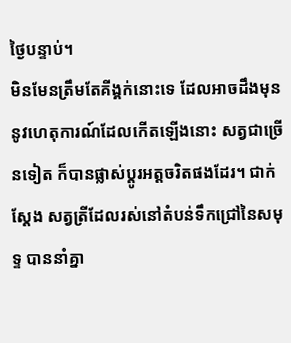ថ្ងៃបន្ទាប់។
មិនមែនត្រឹមតែគីង្គក់នោះទេ ដែលអាចដឹងមុននូវហេតុការណ៍ដែលកើតឡើងនោះ សត្វជាច្រើនទៀត ក៏បានផ្លាស់ប្ដូរអត្តចរិតផងដែរ។ ជាក់ស្ដែង សត្វត្រីដែលរស់នៅតំបន់ទឹកជ្រៅនៃសមុទ្ទ បាននាំគ្នា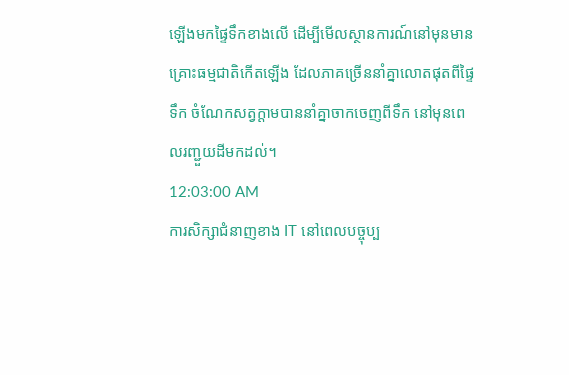ឡើងមកផ្ទៃទឹកខាងលើ ដើម្បីមើលស្ថានការណ៍នៅមុនមានគ្រោះធម្មជាតិកើតឡើង ដែលភាគច្រើននាំគ្នាលោតផុតពីផ្ទៃទឹក ចំណែកសត្វក្ដាមបាននាំគ្នាចាកចេញពីទឹក នៅមុនពេលរញ្ជួយដីមកដល់។
12:03:00 AM
ការសិក្សាជំនាញខាង IT នៅពេលបច្ចុប្ប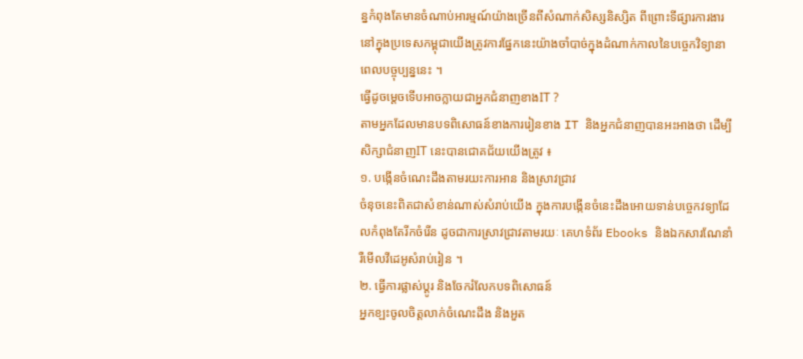ន្នកំពុងតែមានចំណាប់អារម្មណ៍យ៉ាងច្រើនពីសំណាក់សិស្សនិស្សិត ពីព្រោះទីផ្សារការងារនៅក្នុងប្រទេសកម្ពុជាយើងត្រូវការផ្នែកនេះយ៉ាងចាំបាច់ក្នុងដំណាក់កាលនៃបច្ចេកវិទ្យានាពេលបច្ចុប្បន្ននេះ ។
ធ្វើដូចម្តេចទើបអាចក្លាយជាអ្នកជំនាញខាងIT ?
តាមអ្នកដែលមានបទពិសោធន៍ខាងការរៀនខាង IT និងអ្នកជំនាញបានអះអាងថា ដើម្បីសិក្សាជំនាញIT នេះបានជោគជ័យយើងត្រូវ ៖
១. បង្កើនចំណេះដឹងតាមរយះការអាន និងស្រាវជ្រាវ
ចំនុចនេះពិតជាសំខាន់ណាស់សំរាប់យើង ក្នុងការបង្កើនចំនេះដឹងអោយទាន់បច្ចេកវទ្យាដែលកំពុងតែរីកចំរើន ដូចជាការស្រាវជ្រាវតាមរយៈ គេហទំព័រ Ebooks និងឯកសារណែនាំ រឺមើលវីដេអូសំរាប់រៀន ។
២. ធ្វើការផ្លាស់ប្តូរ និងចែករំលែកបទពិសោធន៍
អ្នកខ្ឡះចូលចិត្តលាក់ចំណេះដឹង និងអួត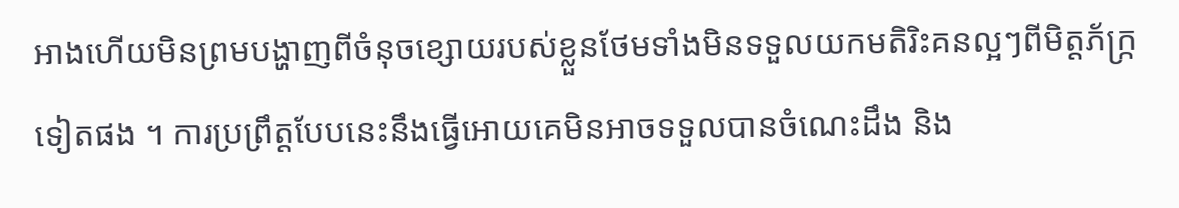អាងហើយមិនព្រមបង្ហាញពីចំនុចខ្សោយរបស់ខ្លួនថែមទាំងមិនទទួលយកមតិរិះគនល្អៗពីមិត្តភ័ក្រ្កទៀតផង ។ ការប្រព្រឹត្តបែបនេះនឹងធ្វើអោយគេមិនអាចទទួលបានចំណេះដឹង និង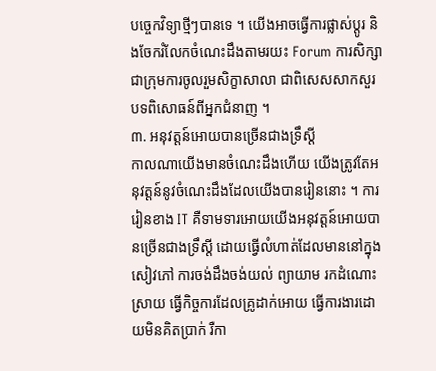បច្ចេកវិទ្យាថ្មីៗបានទេ ។ យើងអាចធ្វើការផ្លាស់ប្តូរ និងចែករំលែកចំណេះដឹងតាមរយះ Forum ការសិក្សាជាក្រុមការចូលរួមសិក្ខាសាលា ជាពិសេសសាកសួរបទពិសោធន៍ពីអ្នកជំនាញ ។
៣. អនុវត្តន៍អោយបានច្រើនជាងទ្រឹស្តី
កាលណាយើងមានចំណេះដឹងហើយ យើងត្រូវតែអនុវត្តន៍នូវចំណេះដឹងដែលយើងបានរៀននោះ ។ ការរៀនខាង IT គឺទាមទារអោយយើងអនុវត្តន៍អោយបានច្រើនជាងទ្រឹស្តី ដោយធ្វើលំហាត់ដែលមាននៅក្នុងសៀវភៅ ការចង់ដឹងចង់យល់ ព្យាយាម រកដំណោះស្រាយ ធ្វើកិច្ចការដែលគ្រូដាក់អោយ ធ្វើការងារដោយមិនគិតប្រាក់ រឺកា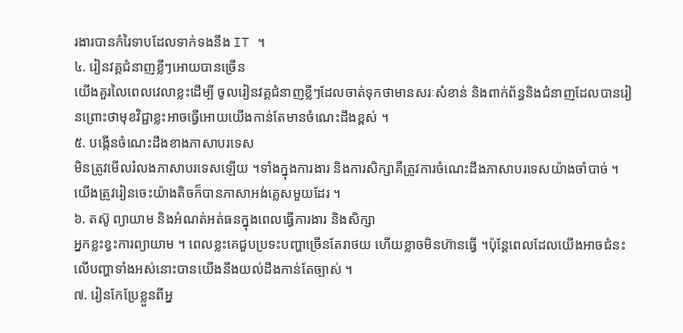រងារបានកំរៃទាបដែលទាក់ទងនឹង IT ។
៤. រៀនវគ្គជំនាញខ្លីៗអោយបានច្រើន
យើងគួរលៃពេលវេលាខ្លះដើម្បី ចូលរៀនវគ្គជំនាញខ្លីៗដែលចាត់ទុកថាមានសរៈសំខាន់ និងពាក់ព័ន្ធនិងជំនាញដែលបានរៀនព្រោះថាមុខវិជ្ជាខ្លះអាចធ្វើអោយយើងកាន់តែមានចំណេះដឹងខ្ពស់ ។
៥. បង្កើនចំណេះដឹងខាងភាសាបរទេស
មិនត្រូវមើលរំលងភាសាបរទេសឡើយ ។ទាំងក្នុងការងារ និងការសិក្សាគឺត្រូវការចំណេះដឹងភាសាបរទេសយ៉ាងចាំបាច់ ។ យើងត្រូវរៀនចេះយ៉ាងតិចក៏បានភាសាអង់គ្លេសមួយដែរ ។
៦. តស៊ូ ព្យាយាម និងអំណត់អត់ធនក្នុងពេលធ្វើការងារ និងសិក្សា
អ្នកខ្លះខ្វះការព្យាយាម ។ ពេលខ្លះគេជួបប្រទះបញ្ហាច្រើនតែរាថយ ហើយខ្លាចមិនហ៊ានធ្វើ ។ប៉ុន្តែពេលដែលយើងអាចជំនះលើបញ្ហាទាំងអស់នោះបានយើងនឹងយល់ដឹងកាន់តែច្បាស់ ។
៧. រៀនកែប្រែខ្លួនពីអ្ន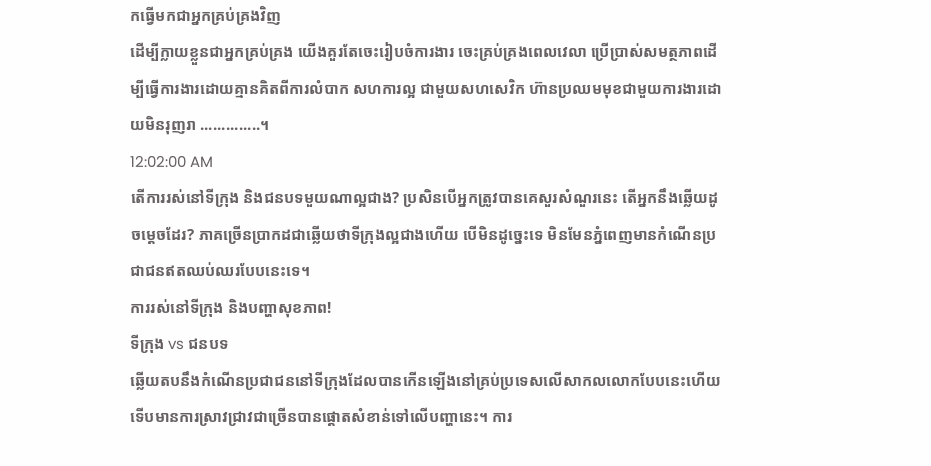កធ្វើមកជាអ្នកគ្រប់គ្រងវិញ
ដើម្បីក្លាយខ្លួនជាអ្នកគ្រប់គ្រង យើងគួរតែចេះរៀបចំការងារ ចេះគ្រប់គ្រងពេលវេលា ប្រើប្រាស់សមត្ថភាពដើម្បីធ្វើការងារដោយគ្មានគិតពីការលំបាក សហការល្អ ជាមួយសហសេវិក ហ៊ានប្រឈមមុខជាមួយការងារដោយមិនរុញរា ..............។
12:02:00 AM
តើការរស់នៅទីក្រុង និងជនបទមួយណាល្អជាង? ប្រសិនបើអ្នកត្រូវបានគេសួរសំណួរនេះ តើអ្នកនឹងឆ្លើយដូចម្ដេចដែរ? ភាគច្រើនប្រាកដជាឆ្លើយថាទីក្រុងល្អជាងហើយ បើមិនដូច្នេះទេ មិនមែនភ្នំពេញមានកំណើនប្រជាជនឥតឈប់ឈរបែបនេះទេ។
ការរស់នៅទីក្រុង និងបញ្ហាសុខភាព!
ទីក្រុង vs ជនបទ
ឆ្លើយតបនឹងកំណើនប្រជាជននៅទីក្រុងដែលបានកើនឡើងនៅគ្រប់ប្រទេសលើសាកលលោកបែបនេះហើយ ទើបមានការស្រាវជ្រាវជាច្រើនបានផ្ដោតសំខាន់ទៅលើបញ្ហានេះ។ ការ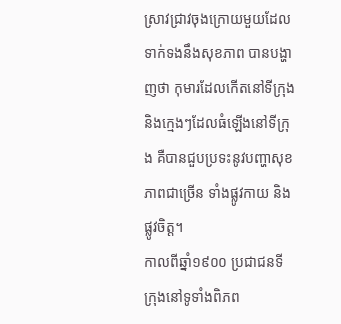ស្រាវជ្រាវចុងក្រោយមួយដែលទាក់ទងនឹងសុខភាព បានបង្ហាញថា កុមារដែលកើតនៅទីក្រុង និងក្មេងៗដែលធំឡើងនៅទីក្រុង គឺបានជួបប្រទះនូវបញ្ហាសុខភាពជាច្រើន ទាំងផ្លូវកាយ និងផ្លូវចិត្ត។
កាលពីឆ្នាំ១៩០០ ប្រជាជនទីក្រុងនៅទូទាំងពិភព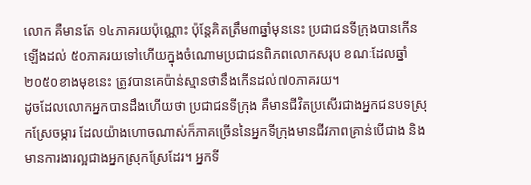លោក គឺមានតែ ១៤ភាគរយប៉ុណ្ណោះ ប៉ុន្ដែគិតត្រឹម៣ឆ្នាំមុននេះ ប្រជាជនទីក្រុងបានកើនឡើងដល់ ៥០ភាគរយទៅហើយក្នុងចំណោមប្រជាជនពិភពលោកសរុប ខណៈដែលឆ្នាំ២០៥០ខាងមុខនេះ ត្រូវបានគេប៉ាន់ស្មានថានឹងកើនដល់៧០ភាគរយ។
ដូចដែលលោកអ្នកបានដឹងហើយថា ប្រជាជនទីក្រុង គឺមានជីវិតប្រសើរជាងអ្នកជនបទស្រុកស្រែចម្ការ ដែលយ៉ាងហោចណាស់ក៏ភាគច្រើននៃអ្នកទីក្រុងមានជីវភាពគ្រាន់បើជាង និងមានការងារល្អជាងអ្នកស្រុកស្រែដែរ។ អ្នកទី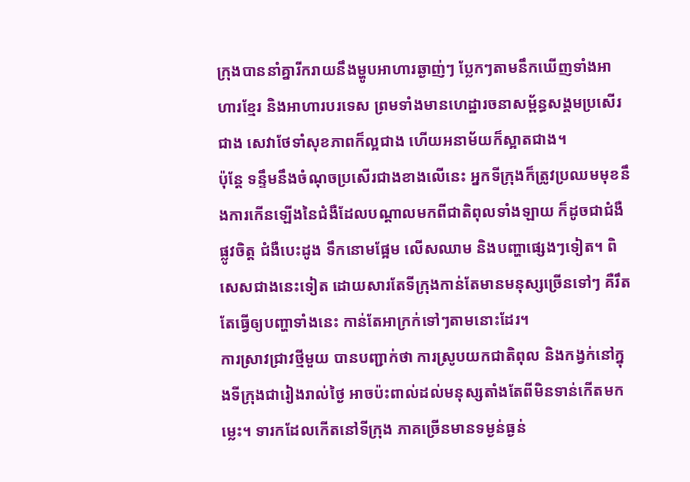ក្រុងបាននាំគ្នារីករាយនឹងម្ហូបអាហារឆ្ងាញ់ៗ ប្លែកៗតាមនឹកឃើញទាំងអាហារខ្មែរ និងអាហារបរទេស ព្រមទាំងមានហេដ្ឋារចនាសម្ព័ន្ធសង្គមប្រសើរជាង សេវាថែទាំសុខភាពក៏ល្អជាង ហើយអនាម័យក៏ស្អាតជាង។
ប៉ុន្ដែ ទន្ទឹមនឹងចំណុចប្រសើរជាងខាងលើនេះ អ្នកទីក្រុងក៏ត្រូវប្រឈមមុខនឹងការកើនឡើងនៃជំងឺដែលបណ្ដាលមកពីជាតិពុលទាំងឡាយ ក៏ដូចជាជំងឺផ្លូវចិត្ត ជំងឺបេះដូង ទឹកនោមផ្អែម លើសឈាម និងបញ្ហាផ្សេងៗទៀត។ ពិសេសជាងនេះទៀត ដោយសារតែទីក្រុងកាន់តែមានមនុស្សច្រើនទៅៗ គឺរឹតតែធ្វើឲ្យបញ្ហាទាំងនេះ កាន់តែអាក្រក់ទៅៗតាមនោះដែរ។
ការស្រាវជ្រាវថ្មីមួយ បានបញ្ជាក់ថា ការស្រូបយកជាតិពុល និងកង្វក់នៅក្នុងទីក្រុងជារៀងរាល់ថ្ងៃ អាចប៉ះពាល់ដល់មនុស្សតាំងតែពីមិនទាន់កើតមកម្លេះ។ ទារកដែលកើតនៅទីក្រុង ភាគច្រើនមានទម្ងន់ធ្ងន់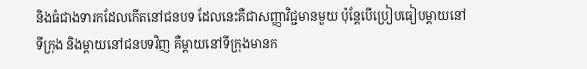និងធំជាងទារកដែលកើតនៅជនបទ ដែលនេះគឺជាសញ្ញាវិជ្ជមានមួយ ប៉ុន្ដែបើប្រៀបធៀបម្ដាយនៅទីក្រុង និងម្ដាយនៅជនបទវិញ គឺម្ដាយនៅទីក្រុងមានក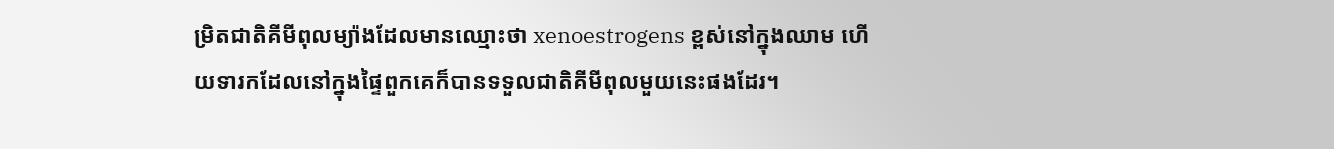ម្រិតជាតិគីមីពុលម្យ៉ាងដែលមានឈ្មោះថា xenoestrogens ខ្ពស់នៅក្នុងឈាម ហើយទារកដែលនៅក្នុងផ្ទៃពួកគេក៏បានទទួលជាតិគីមីពុលមួយនេះផងដែរ។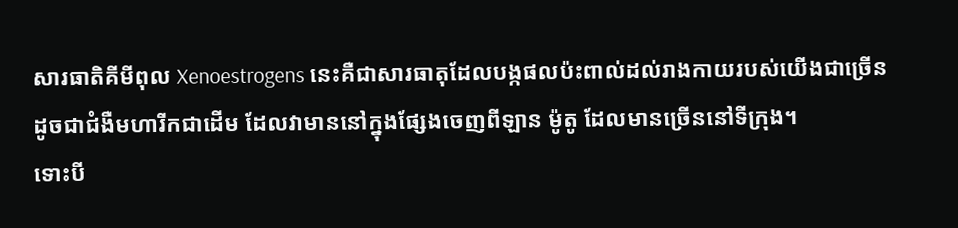សារធាតិគីមីពុល Xenoestrogens នេះគឺជាសារធាតុដែលបង្កផលប៉ះពាល់ដល់រាងកាយរបស់យើងជាច្រើន ដូចជាជំងឺមហារីកជាដើម ដែលវាមាននៅក្នុងផ្សែងចេញពីឡាន ម៉ូតូ ដែលមានច្រើននៅទីក្រុង។
ទោះបី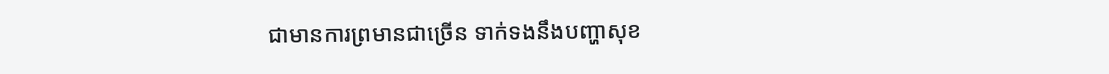ជាមានការព្រមានជាច្រើន ទាក់ទងនឹងបញ្ហាសុខ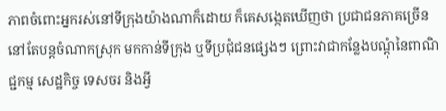ភាពចំពោះអ្នករស់នៅទីក្រុងយ៉ាងណាក៏ដោយ ក៏គេសង្កេតឃើញថា ប្រជាជនភាគច្រើននៅតែបន្ដចំណាកស្រុក មកកាន់ទីក្រុង ឬទីប្រជុំជនផ្សេងៗ ព្រោះវាជាកន្លែងបណ្ដុំនៃពាណិជ្ជកម្ម សេដ្ឋកិច្ច ទេសចរ និងអ្វី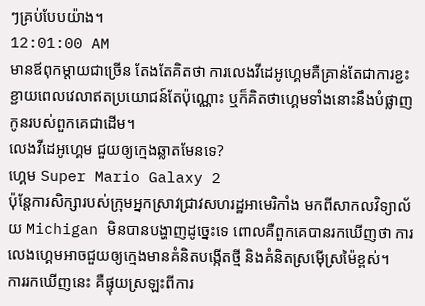ៗគ្រប់បែបយ៉ាង។
12:01:00 AM
មានឪពុកម្ដាយជាច្រើន តែងតែគិតថា ការលេងវីដេអូហ្គេមគឺគ្រាន់តែជាការខ្ជះខ្ជាយពេលវេលាឥតប្រយោជន៍តែប៉ុណ្ណោះ ឬក៏គិតថាហ្គេមទាំងនោះនឹងបំផ្លាញកូនរបស់ពួកគេជាដើម។
លេងវីដេអូហ្គេម ជួយឲ្យក្មេងឆ្លាតមែនទេ?
ហ្គេម Super Mario Galaxy 2
ប៉ុន្ដែការសិក្សារបស់ក្រុមអ្នកស្រាវជ្រាវសហរដ្ឋអាមេរិកាំង មកពីសាកលវិទ្យាល័យ Michigan មិនបានបង្ហាញដូច្នេះទេ ពោលគឺពួកគេបានរកឃើញថា ការលេងហ្គេមអាចជួយឲ្យក្មេងមានគំនិតបង្កើតថ្មី និងគំនិតស្រម៉ើស្រម៉ៃខ្ពស់។
ការរកឃើញនេះ គឺផ្ទុយស្រឡះពីការ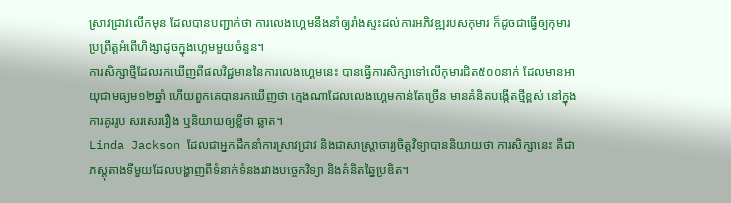ស្រាវជ្រាវលើកមុន ដែលបានបញ្ជាក់ថា ការលេងហ្គេមនឹងនាំឲ្យរាំងស្ទះដល់ការអភិវឌ្ឍរបសកុមារ ក៏ដូចជាធ្វើឲ្យកុមារប្រព្រឹត្តអំពើហិង្សាដូចក្នុងហ្គេមមួយចំនួន។
ការសិក្សាថ្មីដែលរកឃើញពីផលវិជ្ជមាននៃការលេងហ្គេមនេះ បានធ្វើការសិក្សាទៅលើកុមារជិត៥០០នាក់ ដែលមានអាយុជាមធ្យម១២ឆ្នាំ ហើយពួកគេបានរកឃើញថា ក្មេងណាដែលលេងហ្គេមកាន់តែច្រើន មានគំនិតបង្កើតថ្មីខ្ពស់ នៅក្នុងការគូររូប សរសេររឿង ឬនិយាយឲ្យខ្លីថា ឆ្លាត។
Linda Jackson ដែលជាអ្នកដឹកនាំការស្រាវជ្រាវ និងជាសាស្រ្ដាចារ្យចិត្តវិទ្យាបាននិយាយថា ការសិក្សានេះ គឺជាភស្តុតាងទីមួយដែលបង្ហាញពីទំនាក់ទំនងរវាងបច្ចេកវិទ្យា និងគំនិតឆ្នៃប្រឌិត។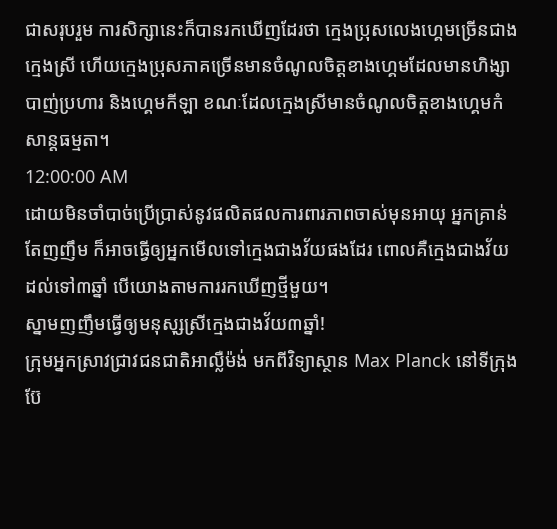ជាសរុបរួម ការសិក្សានេះក៏បានរកឃើញដែរថា ក្មេងប្រុសលេងហ្គេមច្រើនជាងក្មេងស្រី ហើយក្មេងប្រុសភាគច្រើនមានចំណូលចិត្តខាងហ្គេមដែលមានហិង្សា បាញ់ប្រហារ និងហ្គេមកីឡា ខណៈដែលក្មេងស្រីមានចំណូលចិត្តខាងហ្គេមកំសាន្តធម្មតា។
12:00:00 AM
ដោយមិនចាំបាច់ប្រើប្រាស់នូវផលិតផលការពារភាពចាស់មុនអាយុ អ្នកគ្រាន់តែញញឹម ក៏អាចធ្វើឲ្យអ្នកមើលទៅក្មេងជាងវ័យផងដែរ ពោលគឺក្មេងជាងវ័យដល់ទៅ៣ឆ្នាំ បើយោងតាមការរកឃើញថ្មីមួយ។
ស្នាមញញឹមធ្វើឲ្យមនុសុ្សស្រីក្មេងជាងវ័យ៣ឆ្នាំ!
ក្រុមអ្នកស្រាវជ្រាវជនជាតិអាល្លឺម៉ង់ មកពីវិទ្យាស្ថាន Max Planck នៅទីក្រុងប៊ែ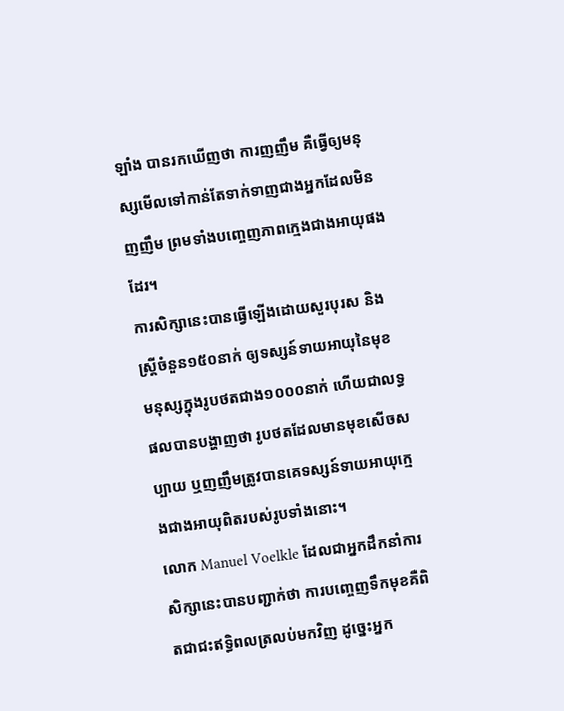ឡាំង បានរកឃើញថា ការញញឹម គឺធ្វើឲ្យមនុស្សមើលទៅកាន់តែទាក់ទាញជាងអ្នកដែលមិនញញឹម ព្រមទាំងបញ្ចេញភាពក្មេងជាងអាយុផងដែរ។
ការសិក្សានេះបានធ្វើឡើងដោយសួរបុរស និងស្រ្ដីចំនួន១៥០នាក់ ឲ្យទស្សន៍ទាយអាយុនៃមុខមនុស្សក្នុងរូបថតជាង១០០០នាក់ ហើយជាលទ្ធផលបានបង្ហាញថា រូបថតដែលមានមុខសើចសប្បាយ ឬញញឹមត្រូវបានគេទស្សន៍ទាយអាយុក្មេងជាងអាយុពិតរបស់រូបទាំងនោះ។
លោក Manuel Voelkle ដែលជាអ្នកដឹកនាំការសិក្សានេះបានបញ្ជាក់ថា ការបញ្ចេញទឹកមុខគឺពិតជាជះឥទ្ធិពលត្រលប់មកវិញ ដូច្នេះអ្នក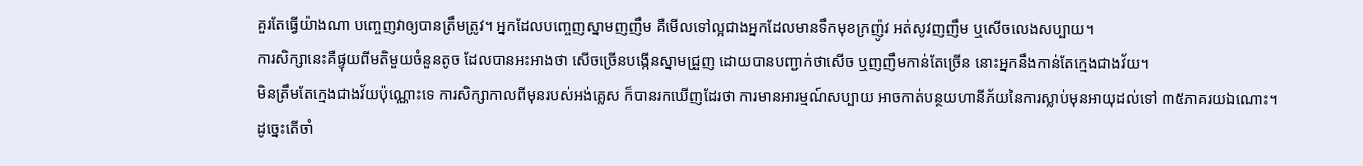គួរតែធ្វើយ៉ាងណា បញ្ចេញវាឲ្យបានត្រឹមត្រូវ។ អ្នកដែលបញ្ចេញស្នាមញញឹម គឺមើលទៅល្អជាងអ្នកដែលមានទឹកមុខក្រញ៉ូវ អត់សូវញញឹម ឬសើចលេងសប្បាយ។
ការសិក្សានេះគឺផ្ទុយពីមតិមួយចំនួនតូច ដែលបានអះអាងថា សើចច្រើនបង្កើនស្នាមជ្រួញ ដោយបានបញ្ជាក់ថាសើច ឬញញឹមកាន់តែច្រើន នោះអ្នកនឹងកាន់តែក្មេងជាងវ័យ។
មិនត្រឹមតែក្មេងជាងវ័យប៉ុណ្ណោះទេ ការសិក្សាកាលពីមុនរបស់អង់គ្លេស ក៏បានរកឃើញដែរថា ការមានអារម្មណ៍សប្បាយ អាចកាត់បន្ថយហានីភ័យនៃការស្លាប់មុនអាយុដល់ទៅ ៣៥ភាគរយឯណោះ។
ដូច្នេះតើចាំ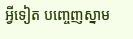អ្វីទៀត បញ្ចេញស្នាម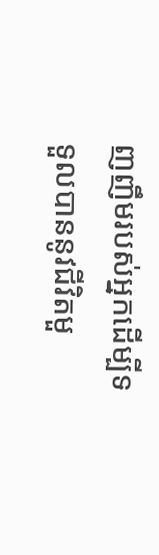ញញឹមរបស់អ្នកដើម្បីទទួលបាននូវជីវិតមួ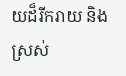យដ៏រីករាយ និងស្រស់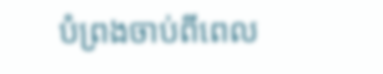បំព្រងចាប់ពីពេល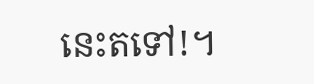នេះតទៅ!។